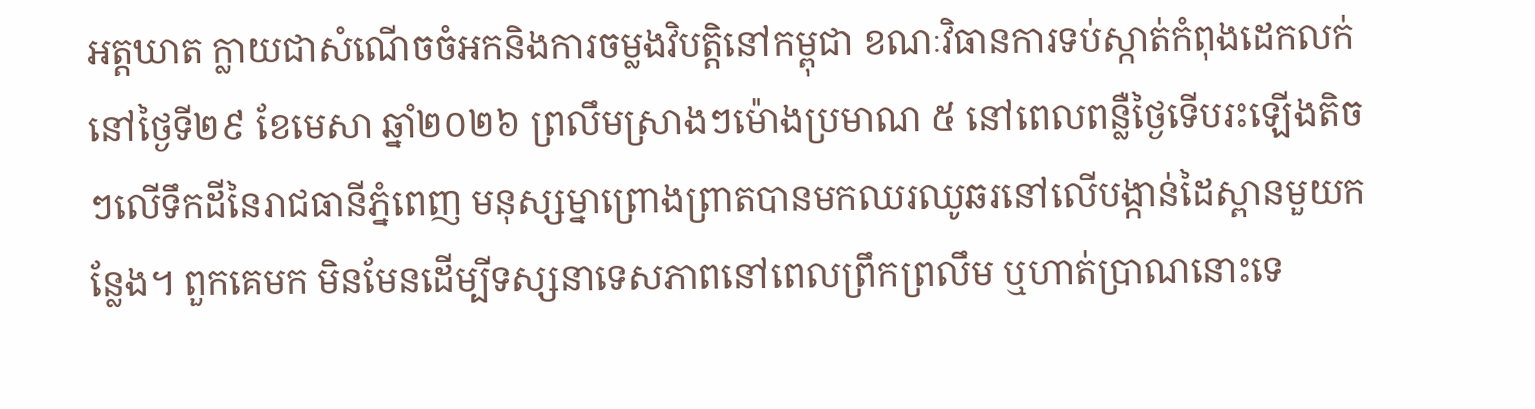អត្តឃាត ក្លាយជាសំណើចចំអកនិងការចម្លងវិបត្តិនៅកម្ពុជា ខណៈវិធានការទប់ស្កាត់កំពុងដេកលក់
នៅថ្ងៃទី២៩ ខែមេសា ឆ្នាំ២០២៦ ព្រលឹមស្រាងៗម៉ោងប្រមាណ ៥ នៅពេលពន្លឺថ្ងៃទើបរះឡើងតិចៗលើទឹកដីនៃរាជធានីភ្នំពេញ មនុស្សម្នាព្រោងព្រាតបានមកឈរឈូឆរនៅលើបង្កាន់ដៃស្ពានមួយកន្លែង។ ពួកគេមក មិនមែនដើម្បីទស្សនាទេសភាពនៅពេលព្រឹកព្រលឹម ឬហាត់ប្រាណនោះទេ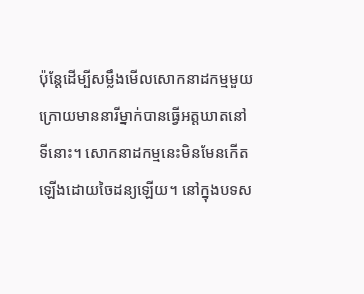ប៉ុន្តែដើម្បីសម្លឹងមើលសោកនាដកម្មមួយក្រោយមាននារីម្នាក់បានធ្វើអត្តឃាតនៅទីនោះ។ សោកនាដកម្មនេះមិនមែនកើតឡើងដោយចៃដន្យឡើយ។ នៅក្នុងបទស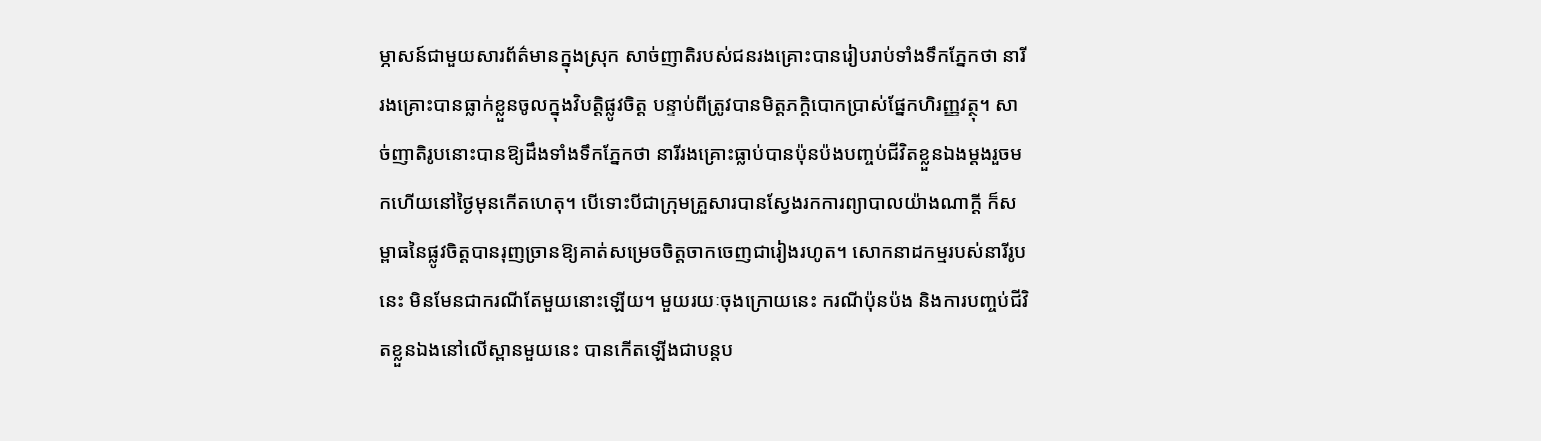ម្ភាសន៍ជាមួយសារព័ត៌មានក្នុងស្រុក សាច់ញាតិរបស់ជនរងគ្រោះបានរៀបរាប់ទាំងទឹកភ្នែកថា នារីរងគ្រោះបានធ្លាក់ខ្លួនចូលក្នុងវិបត្តិផ្លូវចិត្ត បន្ទាប់ពីត្រូវបានមិត្តភក្តិបោកប្រាស់ផ្នែកហិរញ្ញវត្ថុ។ សាច់ញាតិរូបនោះបានឱ្យដឹងទាំងទឹកភ្នែកថា នារីរងគ្រោះធ្លាប់បានប៉ុនប៉ងបញ្ចប់ជីវិតខ្លួនឯងម្ដងរួចមកហើយនៅថ្ងៃមុនកើតហេតុ។ បើទោះបីជាក្រុមគ្រួសារបានស្វែងរកការព្យាបាលយ៉ាងណាក្ដី ក៏សម្ពាធនៃផ្លូវចិត្តបានរុញច្រានឱ្យគាត់សម្រេចចិត្តចាកចេញជារៀងរហូត។ សោកនាដកម្មរបស់នារីរូបនេះ មិនមែនជាករណីតែមួយនោះឡើយ។ មួយរយៈចុងក្រោយនេះ ករណីប៉ុនប៉ង និងការបញ្ចប់ជីវិតខ្លួនឯងនៅលើស្ពានមួយនេះ បានកើតឡើងជាបន្តប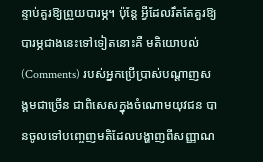ន្ទាប់គួរឱ្យព្រួយបារម្ភ។ ប៉ុន្តែ អ្វីដែលរឹតតែគួរឱ្យបារម្ភជាងនេះទៅទៀតនោះគឺ មតិយោបល់ (Comments) របស់អ្នកប្រើប្រាស់បណ្ដាញសង្គមជាច្រើន ជាពិសេសក្នុងចំណោមយុវជន បានចូលទៅបញ្ចេញមតិដែលបង្ហាញពីសញ្ញាណ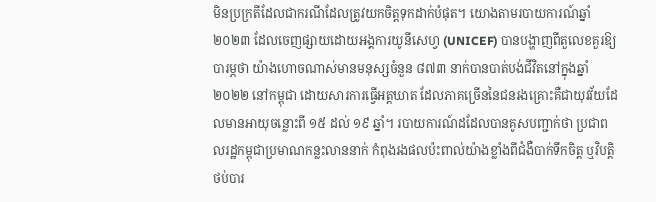មិនប្រក្រតីដែលជាករណីដែលត្រូវយកចិត្តទុកដាក់បំផុត។ យោងតាមរបាយការណ៍ឆ្នាំ២០២៣ ដែលចេញផ្សាយដោយអង្គការយូនីសេហ្វ (UNICEF) បានបង្ហាញពីតួលេខគួរឱ្យបារម្ភថា យ៉ាងហោចណាស់មានមនុស្សចំនួន ៨៧៣ នាក់បានបាត់បង់ជីវិតនៅក្នុងឆ្នាំ២០២២ នៅកម្ពុជា ដោយសារការធ្វើអត្តឃាត ដែលភាគច្រើននៃជនរងគ្រោះគឺជាយុវវ័យដែលមានអាយុចន្លោះពី ១៥ ដល់ ១៩ ឆ្នាំ។ របាយការណ៍ដដែលបានគូសបញ្ជាក់ថា ប្រជាពលរដ្ឋកម្ពុជាប្រមាណកន្លះលាននាក់ កំពុងរងផលប៉ះពាល់យ៉ាងខ្លាំងពីជំងឺបាក់ទឹកចិត្ត ឬវិបត្តិថប់បារ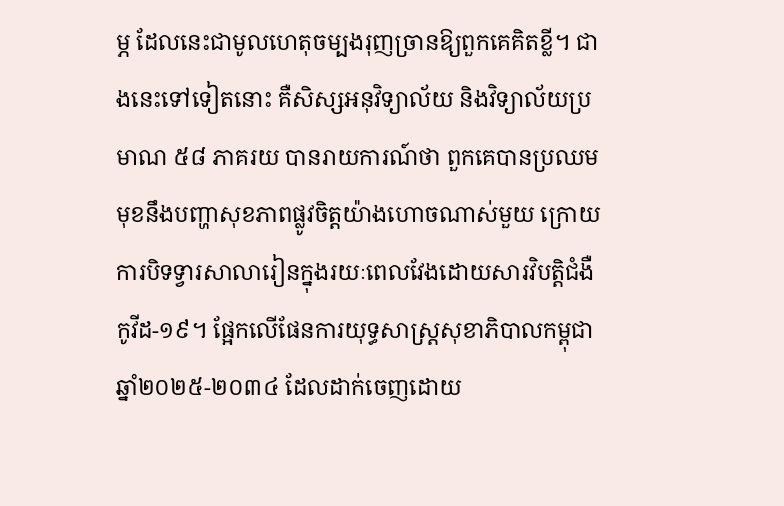ម្ភ ដែលនេះជាមូលហេតុចម្បងរុញច្រានឱ្យពួកគេគិតខ្លី។ ជាងនេះទៅទៀតនោះ គឺសិស្សអនុវិទ្យាល័យ និងវិទ្យាល័យប្រមាណ ៥៨ ភាគរយ បានរាយការណ៍ថា ពួកគេបានប្រឈមមុខនឹងបញ្ហាសុខភាពផ្លូវចិត្តយ៉ាងហោចណាស់មួយ ក្រោយការបិទទ្វារសាលារៀនក្នុងរយៈពេលវែងដោយសារវិបត្តិជំងឺកូវីដ-១៩។ ផ្អែកលើផែនការយុទ្ធសាស្ត្រសុខាភិបាលកម្ពុជា ឆ្នាំ២០២៥-២០៣៤ ដែលដាក់ចេញដោយ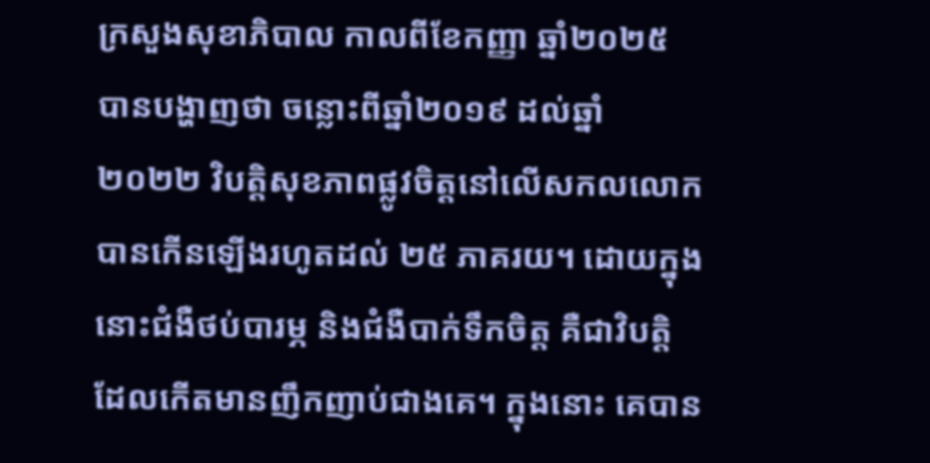ក្រសួងសុខាភិបាល កាលពីខែកញ្ញា ឆ្នាំ២០២៥ បានបង្ហាញថា ចន្លោះពីឆ្នាំ២០១៩ ដល់ឆ្នាំ២០២២ វិបត្តិសុខភាពផ្លូវចិត្តនៅលើសកលលោកបានកើនឡើងរហូតដល់ ២៥ ភាគរយ។ ដោយក្នុងនោះជំងឺថប់បារម្ភ និងជំងឺបាក់ទឹកចិត្ត គឺជាវិបត្តិដែលកើតមានញឹកញាប់ជាងគេ។ ក្នុងនោះ គេបាន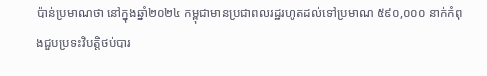ប៉ាន់ប្រមាណថា នៅក្នុងឆ្នាំ២០២៤ កម្ពុជាមានប្រជាពលរដ្ឋរហូតដល់ទៅប្រមាណ ៥៩០,០០០ នាក់កំពុងជួបប្រទះវិបត្តិថប់បារ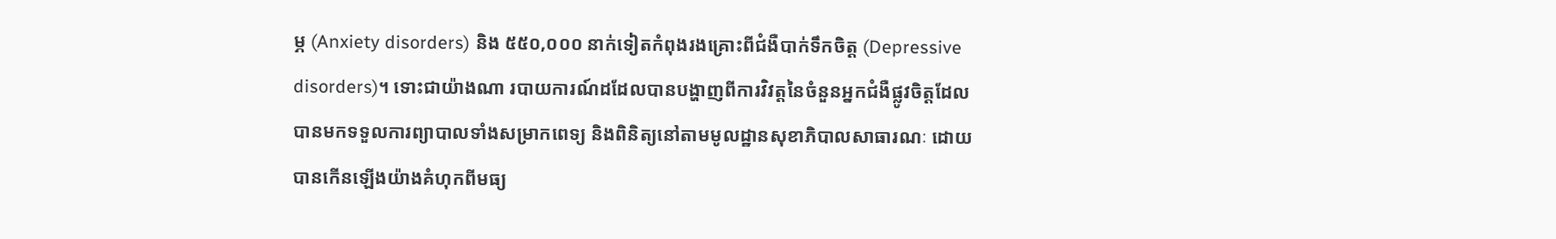ម្ភ (Anxiety disorders) និង ៥៥០,០០០ នាក់ទៀតកំពុងរងគ្រោះពីជំងឺបាក់ទឹកចិត្ត (Depressive disorders)។ ទោះជាយ៉ាងណា របាយការណ៍ដដែលបានបង្ហាញពីការវិវត្តនៃចំនួនអ្នកជំងឺផ្លូវចិត្តដែលបានមកទទួលការព្យាបាលទាំងសម្រាកពេទ្យ និងពិនិត្យនៅតាមមូលដ្ឋានសុខាភិបាលសាធារណៈ ដោយបានកើនឡើងយ៉ាងគំហុកពីមធ្យ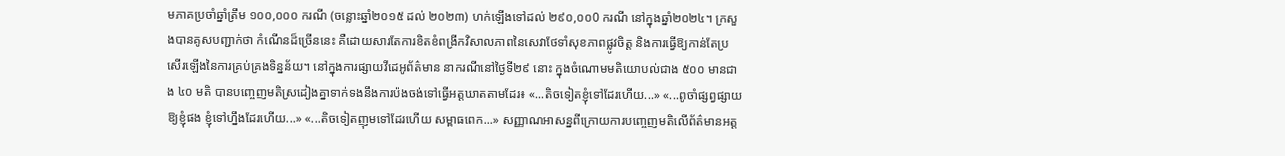មភាគប្រចាំឆ្នាំត្រឹម ១០០,០០០ ករណី (ចន្លោះឆ្នាំ២០១៥ ដល់ ២០២៣) ហក់ឡើងទៅដល់ ២៩០,០០0 ករណី នៅក្នុងឆ្នាំ២០២៤។ ក្រសួងបានគូសបញ្ជាក់ថា កំណើនដ៏ច្រើននេះ គឺដោយសារតែការខិតខំពង្រីកវិសាលភាពនៃសេវាថែទាំសុខភាពផ្លូវចិត្ត និងការធ្វើឱ្យកាន់តែប្រសើរឡើងនៃការគ្រប់គ្រងទិន្នន័យ។ នៅក្នុងការផ្សាយវីដេអូព័ត៌មាន នាករណីនៅថ្ងៃទី២៩ នោះ ក្នុងចំណោមមតិយោបល់ជាង ៥០០ មានជាង ៤០ មតិ បានបញ្ចេញមតិស្រដៀងគ្នាទាក់ទងនឹងការប៉ងចង់ទៅធ្វើអត្តឃាតតាមដែរ៖ «...តិចទៀតខ្ញុំទៅដែរហើយ...» «...ពូចាំផ្សព្វផ្សាយឱ្យខ្ញុំផង ខ្ញុំទៅហ្នឹងដែរហើយ...» «...តិចទៀតញុមទៅដែរហើយ សម្ពាធពេក...» សញ្ញាណអាសន្នពីក្រោយការបញ្ចេញមតិលើព័ត៌មានអត្ត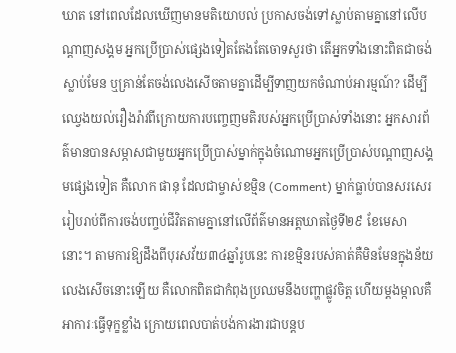ឃាត នៅពេលដែលឃើញមានមតិយោបល់ ប្រកាសចង់ទៅស្លាប់តាមគ្នានៅលើបណ្ដាញសង្គម អ្នកប្រើប្រាស់ផ្សេងទៀតតែងតែចោទសួរថា តើអ្នកទាំងនោះពិតជាចង់ស្លាប់មែន ឬគ្រាន់តែចង់លេងសើចតាមគ្នាដើម្បីទាញយកចំណាប់អារម្មណ៍? ដើម្បីឈ្វេងយល់រឿងរ៉ាវពីក្រោយការបញ្ចេញមតិរបស់អ្នកប្រើប្រាស់ទាំងនោះ អ្នកសារព័ត៌មានបានសម្ភាសជាមួយអ្នកប្រើប្រាស់ម្នាក់ក្នុងចំណោមអ្នកប្រើប្រាស់បណ្ដាញសង្គមផ្សេងទៀត គឺលោក ផានុ ដែលជាម្ចាស់ខម្មិន (Comment) ម្នាក់ធ្លាប់បានសរសេររៀបរាប់ពីការចង់បញ្ចប់ជីវិតតាមគ្នានៅលើព័ត៌មានអត្តឃាតថ្ងៃទី២៩ ខែមេសានោះ។ តាមការឱ្យដឹងពីបុរសវ័យ៣៤ឆ្នាំរូបនេះ ការខម្មិនរបស់គាត់គឺមិនមែនក្នុងន័យលេងសើចនោះឡើយ គឺលោកពិតជាកំពុងប្រឈមនឹងបញ្ហាផ្លូវចិត្ត ហើយម្ដងម្កាលគឺអាការៈធ្វើទុក្ខខ្លាំង ក្រោយពេលបាត់បង់ការងារជាបន្តប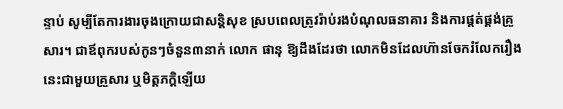ន្ទាប់ សូម្បីតែការងារចុងក្រោយជាសន្តិសុខ ស្របពេលត្រូវរ៉ាប់រងបំណុលធនាគារ និងការផ្គត់ផ្គង់គ្រួសារ។ ជាឪពុករបស់កូនៗចំនួន៣នាក់ លោក ផានុ ឱ្យដឹងដែរថា លោកមិនដែលហ៊ានចែករំលែករឿងនេះជាមួយគ្រួសារ ឬមិត្តភក្តិឡើយ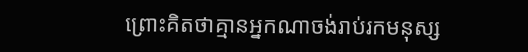ព្រោះគិតថាគ្មានអ្នកណាចង់រាប់រកមនុស្ស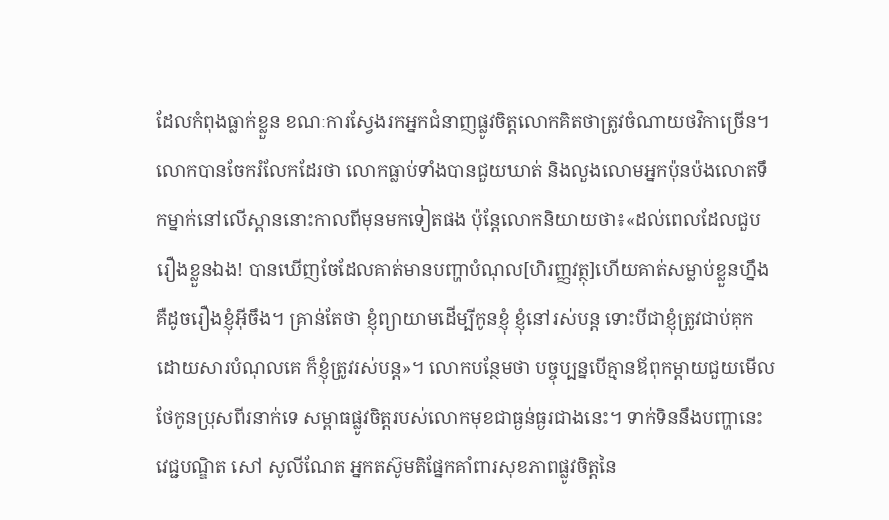ដែលកំពុងធ្លាក់ខ្លួន ខណៈការស្វែងរកអ្នកជំនាញផ្លូវចិត្តលោកគិតថាត្រូវចំណាយថវិកាច្រើន។ លោកបានចែករំលែកដែរថា លោកធ្លាប់ទាំងបានជួយឃាត់ និងលួងលោមអ្នកប៉ុនប៉ងលោតទឹកម្នាក់នៅលើស្ពាននោះកាលពីមុនមកទៀតផង ប៉ុន្តែលោកនិយាយថា៖«ដល់ពេលដែលជួបរឿងខ្លួនឯង! បានឃើញចែដែលគាត់មានបញ្ហាបំណុល[ហិរញ្ញវត្ថុ]ហើយគាត់សម្លាប់ខ្លួនហ្នឹង គឺដូចរឿងខ្ញុំអ៊ីចឹង។ គ្រាន់តែថា ខ្ញុំព្យាយាមដើម្បីកូនខ្ញុំ ខ្ញុំនៅរស់បន្ត ទោះបីជាខ្ញុំត្រូវជាប់គុកដោយសារបំណុលគេ ក៏ខ្ញុំត្រូវរស់បន្ត»។ លោកបន្ថែមថា បច្ចុប្បន្នបើគ្មានឪពុកម្តាយជួយមើលថែកូនប្រុសពីរនាក់ទេ សម្ពាធផ្លូវចិត្តរបស់លោកមុខជាធ្ងន់ធ្ងរជាងនេះ។ ទាក់ទិននឹងបញ្ហានេះ វេជ្ជបណ្ឌិត សៅ សូលីណែត អ្នកតស៊ូមតិផ្នែកគាំពារសុខភាពផ្លូវចិត្តនៃ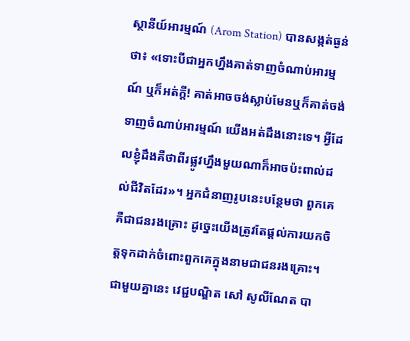ស្ថានីយ៍អារម្មណ៍ (Arom Station) បានសង្កត់ធ្ងន់ថា៖ «ទោះបីជាអ្នកហ្នឹងគាត់ទាញចំណាប់អារម្មណ៍ ឬក៏អត់ក្ដី! គាត់អាចចង់ស្លាប់មែនឬក៏គាត់ចង់ទាញចំណាប់អារម្មណ៍ យើងអត់ដឹងនោះទេ។ អ្វីដែលខ្ញុំដឹងគឺថាពីរផ្លូវហ្នឹងមួយណាក៏អាចប៉ះពាល់ដល់ជីវិតដែរ»។ អ្នកជំនាញរូបនេះបន្ថែមថា ពួកគេគឺជាជនរងគ្រោះ ដូច្នេះយើងត្រូវតែផ្តល់ការយកចិត្តទុកដាក់ចំពោះពួកគេក្នុងនាមជាជនរងគ្រោះ។ ជាមួយគ្នានេះ វេជ្ជបណ្ឌិត សៅ សូលីណែត បា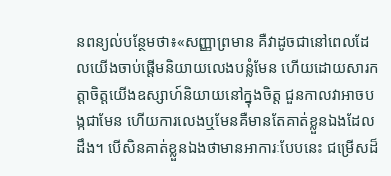នពន្យល់បន្ថែមថា៖«សញ្ញាព្រមាន គឺវាដូចជានៅពេលដែលយើងចាប់ផ្ដើមនិយាយលេងបន្លំមែន ហើយដោយសារកត្តាចិត្តយើងឧស្សាហ៍និយាយនៅក្នុងចិត្ត ជួនកាលវាអាចបង្កជាមែន ហើយការលេងឬមែនគឺមានតែគាត់ខ្លួនឯងដែលដឹង។ បើសិនគាត់ខ្លួនឯងថាមានអាការៈបែបនេះ ជម្រើសដ៏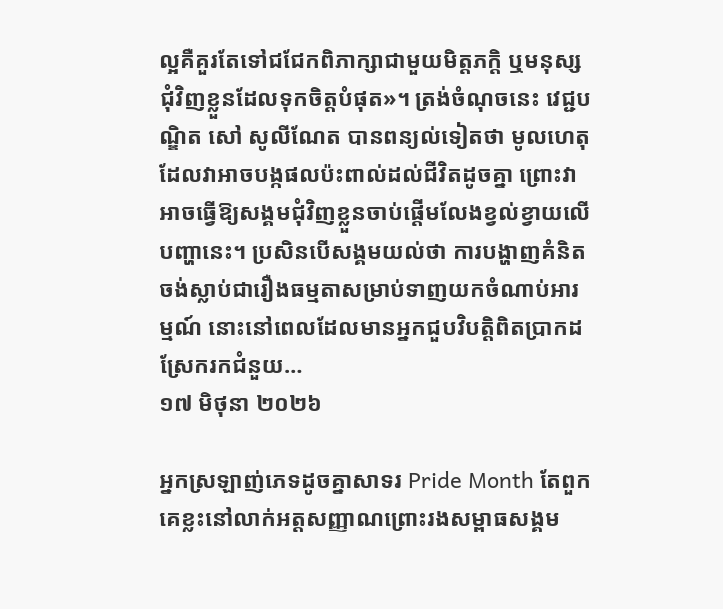ល្អគឺគួរតែទៅជជែកពិភាក្សាជាមួយមិត្តភក្តិ ឬមនុស្សជុំវិញខ្លួនដែលទុកចិត្តបំផុត»។ ត្រង់ចំណុចនេះ វេជ្ជបណ្ឌិត សៅ សូលីណែត បានពន្យល់ទៀតថា មូលហេតុដែលវាអាចបង្កផលប៉ះពាល់ដល់ជីវិតដូចគ្នា ព្រោះវាអាចធ្វើឱ្យសង្គមជុំវិញខ្លួនចាប់ផ្តើមលែងខ្វល់ខ្វាយលើបញ្ហានេះ។ ប្រសិនបើសង្គមយល់ថា ការបង្ហាញគំនិតចង់ស្លាប់ជារឿងធម្មតាសម្រាប់ទាញយកចំណាប់អារម្មណ៍ នោះនៅពេលដែលមានអ្នកជួបវិបត្តិពិតប្រាកដស្រែករកជំនួយ…
១៧ មិថុនា ២០២៦

អ្នកស្រឡាញ់ភេទដូចគ្នាសាទរ Pride Month តែពួកគេខ្លះនៅលាក់អត្តសញ្ញាណព្រោះរងសម្ពាធសង្គម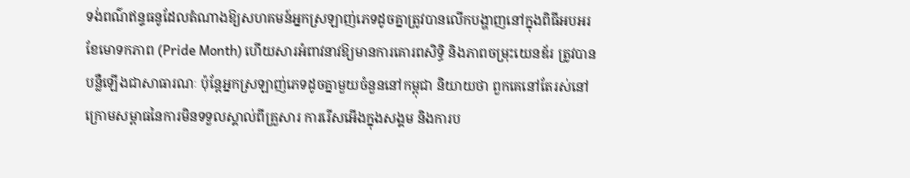ទង់ពណ៌ឥន្ទធនូដែលតំណាងឱ្យសហគមន៍អ្នកស្រឡាញ់ភេទដូចគ្នាត្រូវបានលើកបង្ហាញនៅក្នុងពិធីអបអរខែមោទកភាព (Pride Month) ហើយសារអំពាវនាវឱ្យមានការគោរពសិទ្ធិ និងភាពចម្រុះយេនឌ័រ ត្រូវបានបន្លឺឡើងជាសាធារណៈ ប៉ុន្តែអ្នកស្រឡាញ់ភេទដូចគ្នាមួយចំនួននៅកម្ពុជា និយាយថា ពួកគេនៅតែរស់នៅក្រោមសម្ពាធនៃការមិនទទួលស្គាល់ពីគ្រួសារ ការរើសអើងក្នុងសង្គម និងការប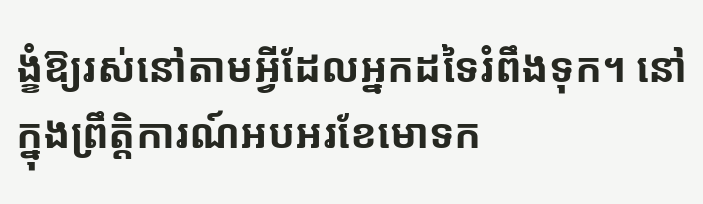ង្ខំឱ្យរស់នៅតាមអ្វីដែលអ្នកដទៃរំពឹងទុក។ នៅក្នុងព្រឹត្តិការណ៍អបអរខែមោទក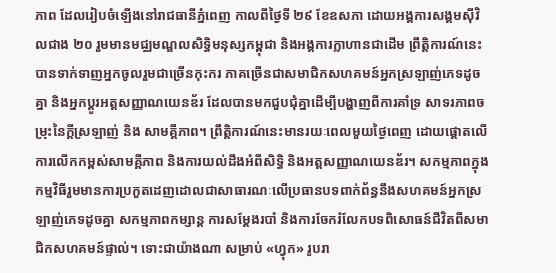ភាព ដែលរៀបចំឡើងនៅរាជធានីភ្នំពេញ កាលពីថ្ងៃទី ២៩ ខែឧសភា ដោយអង្គការសង្គមស៊ីវិលជាង ២០ រួមមានមជ្ឈមណ្ឌលសិទ្ធិមនុស្សកម្ពុជា និងអង្គការក្លាហានជាដើម ព្រឹត្តិការណ៍នេះ បានទាក់ទាញអ្នកចូលរួមជាច្រើនកុះករ ភាគច្រើនជាសមាជិកសហគមន៍អ្នកស្រឡាញ់ភេទដូចគ្នា និងអ្នកប្តូរអត្តសញ្ញាណយេនឌ័រ ដែលបានមកជួបជុំគ្នាដើម្បីបង្ហាញពីការគាំទ្រ សាទរភាពចម្រុះនៃក្ដីស្រឡាញ់ និង សាមគ្គីភាព។ ព្រឹត្តិការណ៍នេះមានរយៈពេលមួយថ្ងៃពេញ ដោយផ្តោតលើការលើកកម្ពស់សាមគ្គីភាព និងការយល់ដឹងអំពីសិទ្ធិ និងអត្តសញ្ញាណយេនឌ័រ។ សកម្មភាពក្នុងកម្មវិធីរួមមានការប្រកួតដេញដោលជាសាធារណៈលើប្រធានបទពាក់ព័ន្ធនឹងសហគមន៍អ្នកស្រឡាញ់ភេទដូចគ្នា សកម្មភាពកម្សាន្ត ការសម្តែងរបាំ និងការចែករំលែកបទពិសោធន៍ជីវិតពីសមាជិកសហគមន៍ផ្ទាល់។ ទោះជាយ៉ាងណា សម្រាប់ «ហ្វុក» រូបរា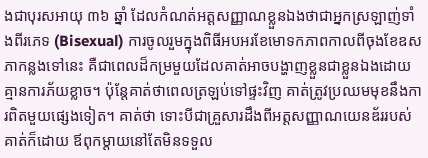ងជាបុរសអាយុ ៣៦ ឆ្នាំ ដែលកំណត់អត្តសញ្ញាណខ្លួនឯងថាជាអ្នកស្រឡាញ់ទាំងពីរភេទ (Bisexual) ការចូលរួមក្នុងពិធីអបអរខែមោទកភាពកាលពីចុងខែឧសភាកន្លងទៅនេះ គឺជាពេលដ៏កម្រមួយដែលគាត់អាចបង្ហាញខ្លួនជាខ្លួនឯងដោយគ្មានការភ័យខ្លាច។ ប៉ុន្តែគាត់ថាពេលត្រឡប់ទៅផ្ទះវិញ គាត់ត្រូវប្រឈមមុខនឹងការពិតមួយផ្សេងទៀត។ គាត់ថា ទោះបីជាគ្រួសារដឹងពីអត្តសញ្ញាណយេនឌ័ររបស់គាត់ក៏ដោយ ឪពុកម្តាយនៅតែមិនទទួល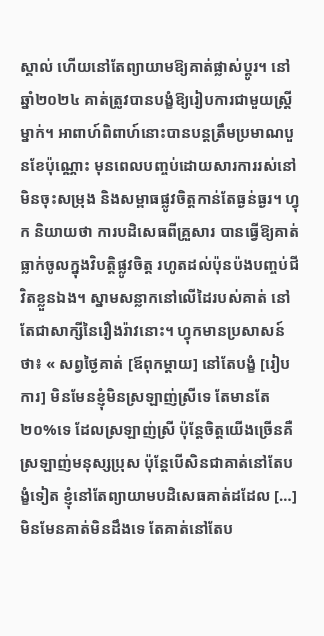ស្គាល់ ហើយនៅតែព្យាយាមឱ្យគាត់ផ្លាស់ប្តូរ។ នៅឆ្នាំ២០២៤ គាត់ត្រូវបានបង្ខំឱ្យរៀបការជាមួយស្ត្រីម្នាក់។ អាពាហ៍ពិពាហ៍នោះបានបន្តត្រឹមប្រមាណបួនខែប៉ុណ្ណោះ មុនពេលបញ្ចប់ដោយសារការរស់នៅមិនចុះសម្រុង និងសម្ពាធផ្លូវចិត្តកាន់តែធ្ងន់ធ្ងរ។ ហ្វុក និយាយថា ការបដិសេធពីគ្រួសារ បានធ្វើឱ្យគាត់ធ្លាក់ចូលក្នុងវិបត្តិផ្លូវចិត្ត រហូតដល់ប៉ុនប៉ងបញ្ចប់ជីវិតខ្លួនឯង។ ស្នាមសន្លាកនៅលើដៃរបស់គាត់ នៅតែជាសាក្សីនៃរឿងរ៉ាវនោះ។ ហ្វុកមានប្រសាសន៍ថា៖ « សព្វថ្ងៃគាត់ [ឪពុកម្តាយ] នៅតែបង្ខំ [រៀបការ] មិនមែនខ្ញុំមិនស្រឡាញ់ស្រីទេ តែមានតែ២០%ទេ ដែលស្រឡាញ់ស្រី ប៉ុន្តែចិត្តយើងច្រើនគឺស្រឡាញ់មនុស្សប្រុស ប៉ុន្តែបើសិនជាគាត់នៅតែបង្ខំទៀត ខ្ញុំនៅតែព្យាយាមបដិសេធគាត់ដដែល […] មិនមែនគាត់មិនដឹងទេ តែគាត់នៅតែប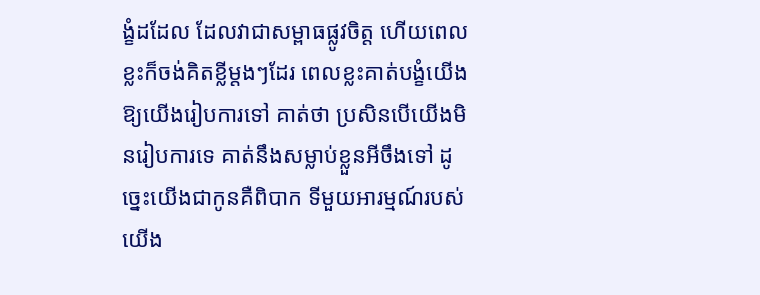ង្ខំដដែល ដែលវាជាសម្ពាធផ្លូវចិត្ត ហើយពេលខ្លះក៏ចង់គិតខ្លីម្តងៗដែរ ពេលខ្លះគាត់បង្ខំយើង ឱ្យយើងរៀបការទៅ គាត់ថា ប្រសិនបើយើងមិនរៀបការទេ គាត់នឹងសម្លាប់ខ្លួនអីចឹងទៅ ដូច្នេះយើងជាកូនគឺពិបាក ទីមួយអារម្មណ៍របស់យើង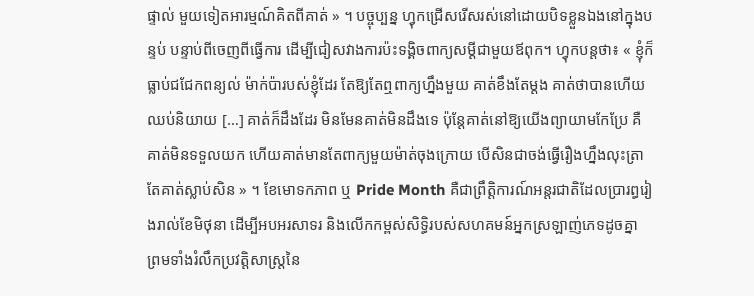ផ្ទាល់ មួយទៀតអារម្មណ៍គិតពីគាត់ » ។ បច្ចុប្បន្ន ហ្វុកជ្រើសរើសរស់នៅដោយបិទខ្លួនឯងនៅក្នុងបន្ទប់ បន្ទាប់ពីចេញពីធ្វើការ ដើម្បីជៀសវាងការប៉ះទង្គិចពាក្យសម្ដីជាមួយឪពុក។ ហ្វុកបន្តថា៖ « ខ្ញុំក៏ធ្លាប់ជជែកពន្យល់ ម៉ាក់ប៉ារបស់ខ្ញុំដែរ តែឱ្យតែឮពាក្យហ្នឹងមួយ គាត់ខឹងតែម្តង គាត់ថាបានហើយឈប់និយាយ […] គាត់ក៏ដឹងដែរ មិនមែនគាត់មិនដឹងទេ ប៉ុន្តែគាត់នៅឱ្យយើងព្យាយាមកែប្រែ គឺគាត់មិនទទួលយក ហើយគាត់មានតែពាក្យមួយម៉ាត់ចុងក្រោយ បើសិនជាចង់ធ្វើរឿងហ្នឹងលុះត្រាតែគាត់ស្លាប់សិន » ។ ខែមោទកភាព ឬ Pride Month គឺជាព្រឹត្តិការណ៍អន្តរជាតិដែលប្រារព្ធរៀងរាល់ខែមិថុនា ដើម្បីអបអរសាទរ និងលើកកម្ពស់សិទ្ធិរបស់សហគមន៍អ្នកស្រឡាញ់ភេទដូចគ្នា ព្រមទាំងរំលឹកប្រវត្តិសាស្ត្រនៃ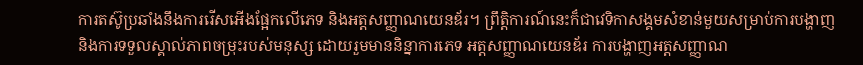ការតស៊ូប្រឆាំងនឹងការរើសអើងផ្អែកលើភេទ និងអត្តសញ្ញាណយេនឌ័រ។ ព្រឹត្តិការណ៍នេះក៏ជាវេទិកាសង្គមសំខាន់មួយសម្រាប់ការបង្ហាញ និងការទទួលស្គាល់ភាពចម្រុះរបស់មនុស្ស ដោយរួមមាននិន្នាការភេទ អត្តសញ្ញាណយេនឌ័រ ការបង្ហាញអត្តសញ្ញាណ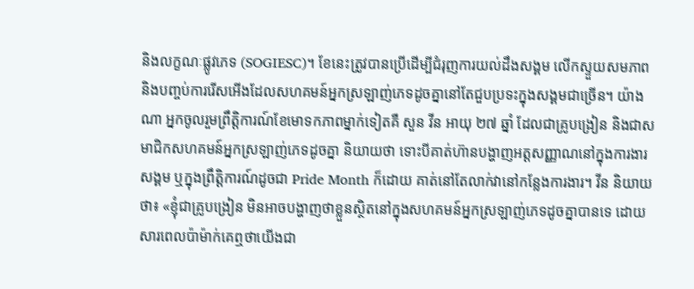និងលក្ខណៈផ្លូវភេទ (SOGIESC)។ ខែនេះត្រូវបានប្រើដើម្បីជំរុញការយល់ដឹងសង្គម លើកស្ទួយសមភាព និងបញ្ចប់ការរើសអើងដែលសហគមន៍អ្នកស្រឡាញ់ភេទដូចគ្នានៅតែជួបប្រទះក្នុងសង្គមជាច្រើន។ យ៉ាងណា អ្នកចូលរួមព្រឹត្តិការណ៍ខែមោទកភាពម្នាក់ទៀតគឺ សួន វីន អាយុ ២៧ ឆ្នាំ ដែលជាគ្រូបង្រៀន និងជាសមាជិកសហគមន៍អ្នកស្រឡាញ់ភេទដូចគ្នា និយាយថា ទោះបីគាត់ហ៊ានបង្ហាញអត្តសញ្ញាណនៅក្នុងការងារសង្គម ឬក្នុងព្រឹត្តិការណ៍ដូចជា Pride Month ក៏ដោយ គាត់នៅតែលាក់វានៅកន្លែងការងារ។ វីន និយាយថា៖ «ខ្ញុំជាគ្រូបង្រៀន មិនអាចបង្ហាញថាខ្លួនស្ថិតនៅក្នុងសហគមន៍អ្នកស្រឡាញ់ភេទដូចគ្នាបានទេ ដោយសារពេលប៉ាម៉ាក់គេឮថាយើងជា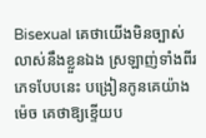Bisexual គេថាយើងមិនច្បាស់លាស់នឹងខ្លួនឯង ស្រឡាញ់ទាំងពីរភេទបែបនេះ បង្រៀនកូនគេយ៉ាងម៉េច គេថាឱ្យខ្ទើយប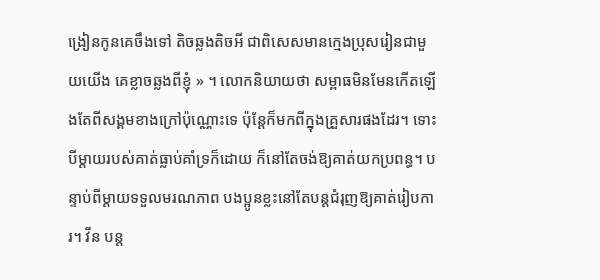ង្រៀនកូនគេចឹងទៅ តិចឆ្លងតិចអី ជាពិសេសមានក្មេងប្រុសរៀនជាមួយយើង គេខ្លាចឆ្លងពីខ្ញុំ » ។ លោកនិយាយថា សម្ពាធមិនមែនកើតឡើងតែពីសង្គមខាងក្រៅប៉ុណ្ណោះទេ ប៉ុន្តែក៏មកពីក្នុងគ្រួសារផងដែរ។ ទោះបីម្ដាយរបស់គាត់ធ្លាប់គាំទ្រក៏ដោយ ក៏នៅតែចង់ឱ្យគាត់យកប្រពន្ធ។ បន្ទាប់ពីម្ដាយទទួលមរណភាព បងប្អូនខ្លះនៅតែបន្តជំរុញឱ្យគាត់រៀបការ។ វីន បន្ត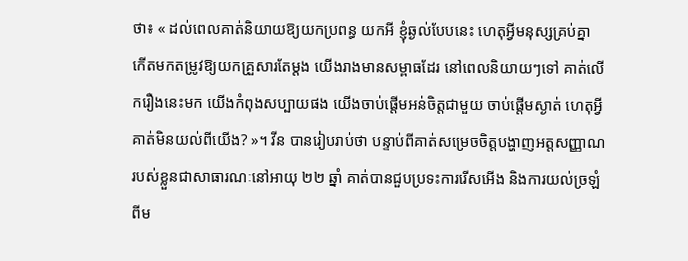ថា៖ « ដល់ពេលគាត់និយាយឱ្យយកប្រពន្ធ យកអី ខ្ញុំឆ្ងល់បែបនេះ ហេតុអ្វីមនុស្សគ្រប់គ្នា កើតមកតម្រូវឱ្យយកគ្រួសារតែម្តង យើងរាងមានសម្ពាធដែរ នៅពេលនិយាយៗទៅ គាត់លើករឿងនេះមក យើងកំពុងសប្បាយផង យើងចាប់ផ្តើមអន់ចិត្តជាមួយ ចាប់ផ្តើមស្ងាត់ ហេតុអ្វីគាត់មិនយល់ពីយើង? »។ វីន បានរៀបរាប់ថា បន្ទាប់ពីគាត់សម្រេចចិត្តបង្ហាញអត្តសញ្ញាណរបស់ខ្លួនជាសាធារណៈនៅអាយុ ២២ ឆ្នាំ គាត់បានជួបប្រទះការរើសអើង និងការយល់ច្រឡំពីម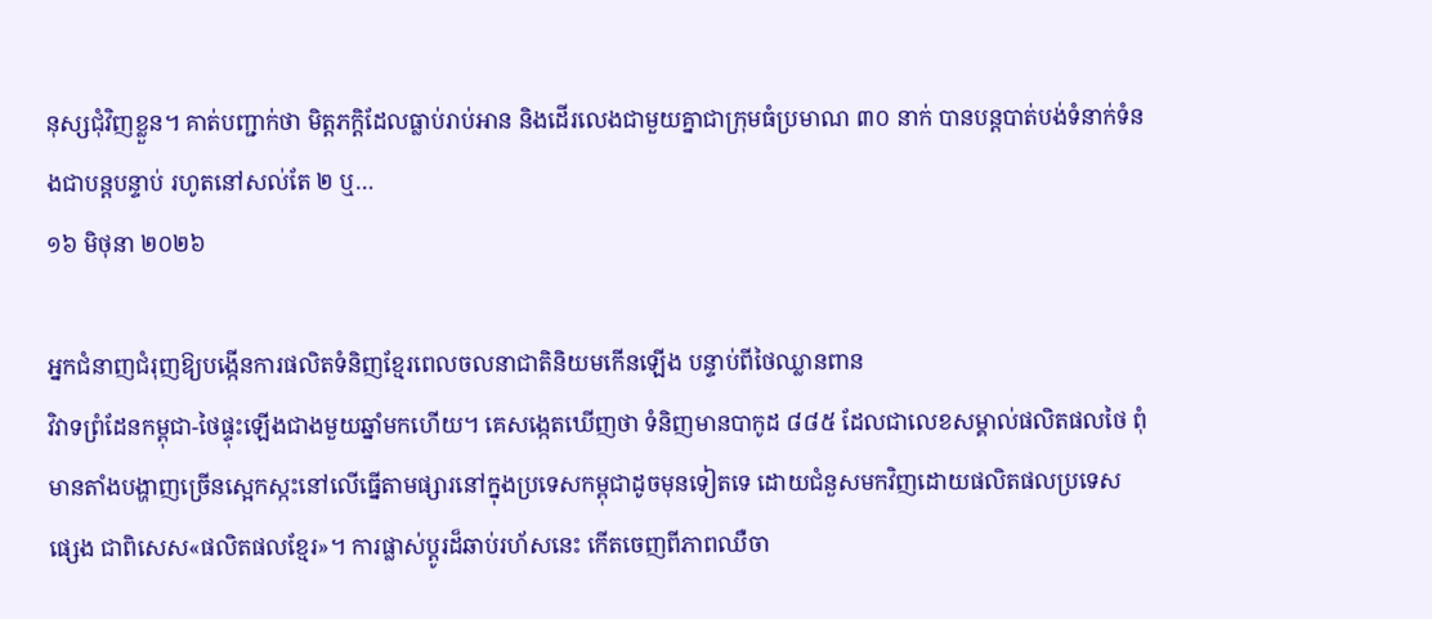នុស្សជុំវិញខ្លួន។ គាត់បញ្ជាក់ថា មិត្តភក្តិដែលធ្លាប់រាប់អាន និងដើរលេងជាមួយគ្នាជាក្រុមធំប្រមាណ ៣០ នាក់ បានបន្តបាត់បង់ទំនាក់ទំនងជាបន្តបន្ទាប់ រហូតនៅសល់តែ ២ ឬ…
១៦ មិថុនា ២០២៦

អ្នកជំនាញជំរុញឱ្យបង្កើនការផលិតទំនិញខ្មែរពេលចលនាជាតិនិយមកើនឡើង បន្ទាប់ពីថៃឈ្លានពាន
វិវាទព្រំដែនកម្ពុជា-ថៃផ្ទុះឡើងជាងមួយឆ្នាំមកហើយ។ គេសង្កេតឃើញថា ទំនិញមានបាកូដ ៨៨៥ ដែលជាលេខសម្គាល់ផលិតផលថៃ ពុំមានតាំងបង្ហាញច្រើនស្អេកស្កះនៅលើធ្នើតាមផ្សារនៅក្នុងប្រទេសកម្ពុជាដូចមុនទៀតទេ ដោយជំនួសមកវិញដោយផលិតផលប្រទេសផ្សេង ជាពិសេស«ផលិតផលខ្មែរ»។ ការផ្លាស់ប្ដូរដ៏ឆាប់រហ័សនេះ កើតចេញពីភាពឈឺចា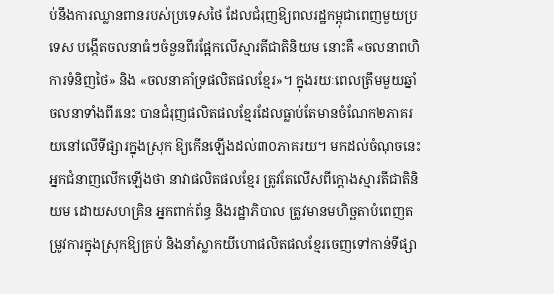ប់នឹងការឈ្លានពានរបស់ប្រទេសថៃ ដែលជំរុញឱ្យពលរដ្ឋកម្ពុជាពេញមួយប្រទេស បង្កើតចលនាធំៗចំនួនពីរផ្អែកលើស្មារតីជាតិនិយម នោះគឺ «ចលនាពហិការទំនិញថៃ» និង «ចលនាគាំទ្រផលិតផលខ្មែរ»។ ក្នុងរយៈពេលត្រឹមមួយឆ្នាំ ចលនាទាំងពីរនេះ បានជំរុញផលិតផលខ្មែរដែលធ្លាប់តែមានចំណែក២ភាគរយនៅលើទីផ្សារក្នុងស្រុក ឱ្យកើនឡើងដល់៣០ភាគរយ។ មកដល់ចំណុចនេះ អ្នកជំនាញលើកឡើងថា នាវាផលិតផលខ្មែរ ត្រូវតែលើសពីក្ដោងស្មារតីជាតិនិយម ដោយសហគ្រិន អ្នកពាក់ព័ន្ធ និងរដ្ឋាភិបាល ត្រូវមានមហិច្ឆតាបំពេញតម្រូវការក្នុងស្រុកឱ្យគ្រប់ និងនាំស្លាកយីហោផលិតផលខ្មែរចេញទៅកាន់ទីផ្សា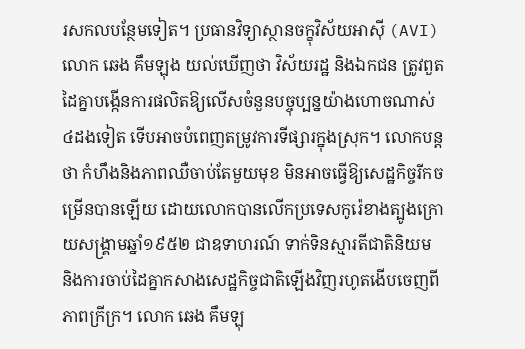រសកលបន្ថែមទៀត។ ប្រធានវិទ្យាស្ថានចក្ខុវិស័យអាស៊ី (AVI) លោក ឆេង គឹមឡុង យល់ឃើញថា វិស័យរដ្ឋ និងឯកជន ត្រូវពួតដៃគ្នាបង្កើនការផលិតឱ្យលើសចំនួនបច្ចុប្បន្នយ៉ាងហោចណាស់ ៤ដងទៀត ទើបអាចបំពេញតម្រូវការទីផ្សារក្នុងស្រុក។ លោកបន្តថា កំហឹងនិងភាពឈឺចាប់តែមួយមុខ មិនអាចធ្វើឱ្យសេដ្ឋកិច្ចរីកចម្រើនបានឡើយ ដោយលោកបានលើកប្រទេសកូរ៉េខាងត្បូងក្រោយសង្គ្រាមឆ្នាំ១៩៥២ ជាឧទាហរណ៍ ទាក់ទិនស្មារតីជាតិនិយម និងការចាប់ដៃគ្នាកសាងសេដ្ឋកិច្ចជាតិឡើងវិញរហូតងើបចេញពីភាពក្រីក្រ។ លោក ឆេង គឹមឡុ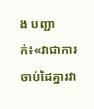ង បញ្ជាក់៖«វាជាការចាប់ដៃគ្នារវា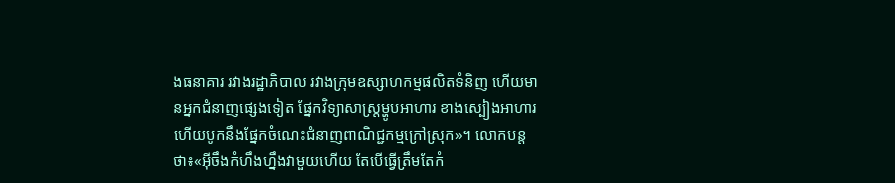ងធនាគារ រវាងរដ្ឋាភិបាល រវាងក្រុមឧស្សាហកម្មផលិតទំនិញ ហើយមានអ្នកជំនាញផ្សេងទៀត ផ្នែកវិទ្យាសាស្ត្រម្ហូបអាហារ ខាងស្បៀងអាហារ ហើយបូកនឹងផ្នែកចំណេះជំនាញពាណិជ្ជកម្មក្រៅស្រុក»។ លោកបន្តថា៖«អ៊ីចឹងកំហឹងហ្នឹងវាមួយហើយ តែបើធ្វើត្រឹមតែកំ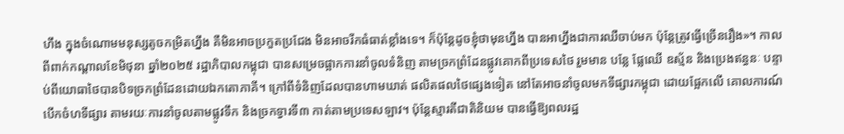ហឹង ក្នុងចំណោមមនុស្សតូចកម្រិតហ្នឹង គឺមិនអាចប្រកួតប្រជែង មិនអាចរីកធំធាត់ខ្លាំងទេ។ ក៏ប៉ុន្តែដូចខ្ញុំថាមុនហ្នឹង បានអាហ្នឹងជាការឈឺចាប់មក ប៉ុន្តែត្រូវធ្វើច្រើនរឿង»។ កាលពីពាក់កណ្ដាលខែមិថុនា ឆ្នាំ២០២៥ រដ្ឋាភិបាលកម្ពុជា បានសម្រេចផ្អាកការនាំចូលទំនិញ តាមច្រកព្រំដែនផ្លូវគោកពីប្រទេសថៃ រួមមាន បន្លែ ផ្លែឈើ ឧស្ម័ន និងប្រេងឥន្ធនៈ បន្ទាប់ពីយោធាថៃបានបិទច្រកព្រំដែនដោយឯកតោភាគី។ ក្រៅពីទំនិញដែលបានហាមឃាត់ ផលិតផលថៃផ្សេងទៀត នៅតែអាចនាំចូលមកទីផ្សារកម្ពុជា ដោយផ្អែកលើ គោលការណ៍បើកចំហទីផ្សារ តាមរយៈការនាំចូលតាមផ្លូវទឹក និងច្រកទ្វារទី៣ កាត់តាមប្រទេសឡាវ។ ប៉ុន្តែស្មារតីជាតិនិយម បានធ្វើឱ្យពលរដ្ឋ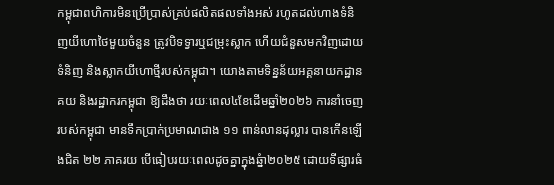កម្ពុជាពហិការមិនប្រើប្រាស់គ្រប់ផលិតផលទាំងអស់ រហូតដល់ហាងទំនិញយីហោថៃមួយចំនួន ត្រូវបិទទ្វារឬជម្រុះស្លាក ហើយជំនួសមកវិញដោយទំនិញ និងស្លាកយីហោថ្មីរបស់កម្ពុជា។ យោងតាមទិន្នន័យអគ្គនាយកដ្ឋានគយ និងរដ្ឋាករកម្ពុជា ឱ្យដឹងថា រយៈពេល៤ខែដើមឆ្នាំ២០២៦ ការនាំចេញរបស់កម្ពុជា មានទឹកប្រាក់ប្រមាណជាង ១១ ពាន់លានដុល្លារ បានកើនឡើងជិត ២២ ភាគរយ បើធៀបរយៈពេលដូចគ្នាក្នុងឆ្នំា២០២៥ ដោយទីផ្សារធំ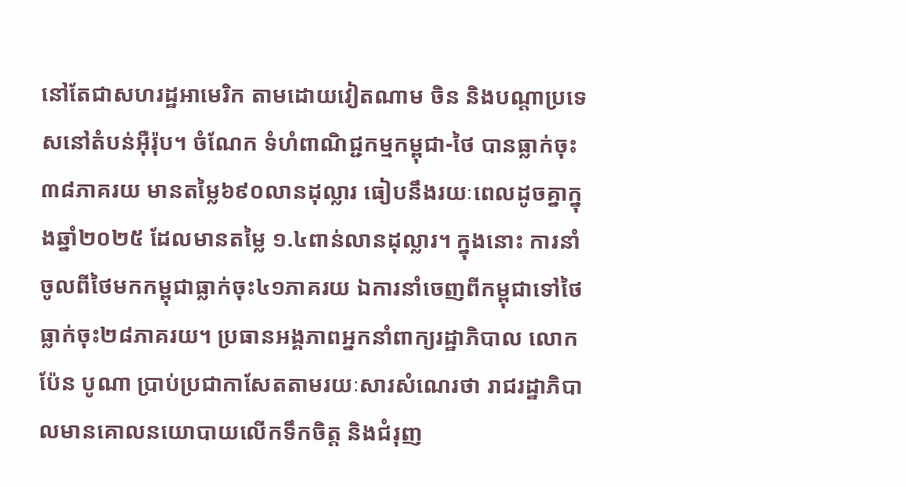នៅតែជាសហរដ្ឋអាមេរិក តាមដោយវៀតណាម ចិន និងបណ្ដាប្រទេសនៅតំបន់អ៊ឺរ៉ុប។ ចំណែក ទំហំពាណិជ្ជកម្មកម្ពុជា-ថៃ បានធ្លាក់ចុះ ៣៨ភាគរយ មានតម្លៃ៦៩០លានដុល្លារ ធៀបនឹងរយៈពេលដូចគ្នាក្នុងឆ្នាំ២០២៥ ដែលមានតម្លៃ ១.៤ពាន់លានដុល្លារ។ ក្នុងនោះ ការនាំចូលពីថៃមកកម្ពុជាធ្លាក់ចុះ៤១ភាគរយ ឯការនាំចេញពីកម្ពុជាទៅថៃ ធ្លាក់ចុះ២៨ភាគរយ។ ប្រធានអង្គភាពអ្នកនាំពាក្យរដ្ឋាភិបាល លោក ប៉ែន បូណា ប្រាប់ប្រជាកាសែតតាមរយៈសារសំណេរថា រាជរដ្ឋាភិបាលមានគោលនយោបាយលើកទឹកចិត្ត និងជំរុញ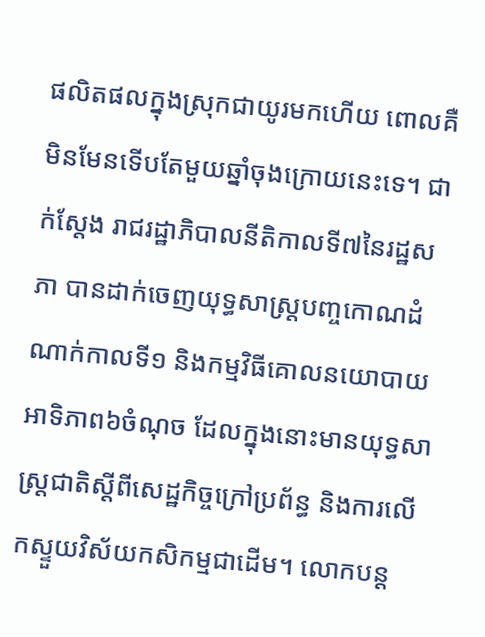ផលិតផលក្នុងស្រុកជាយូរមកហើយ ពោលគឺមិនមែនទើបតែមួយឆ្នាំចុងក្រោយនេះទេ។ ជាក់ស្តែង រាជរដ្ឋាភិបាលនីតិកាលទី៧នៃរដ្ឋសភា បានដាក់ចេញយុទ្ធសាស្ត្របញ្ចកោណដំណាក់កាលទី១ និងកម្មវិធីគោលនយោបាយអាទិភាព៦ចំណុច ដែលក្នុងនោះមានយុទ្ធសាស្ត្រជាតិស្តីពីសេដ្ឋកិច្ចក្រៅប្រព័ន្ធ និងការលើកស្ទួយវិស័យកសិកម្មជាដើម។ លោកបន្ត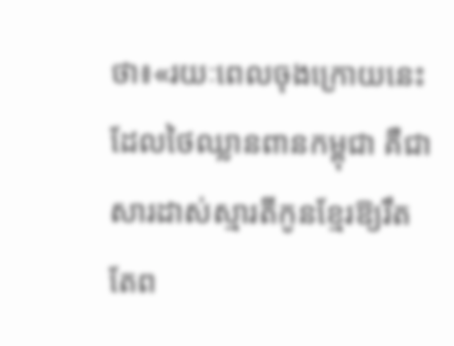ថា៖«រយៈពេលចុងក្រោយនេះដែលថៃឈ្លានពានកម្ពុជា គឺជាសារដាស់ស្មារតីកូនខ្មែរឱ្យរឹតតែព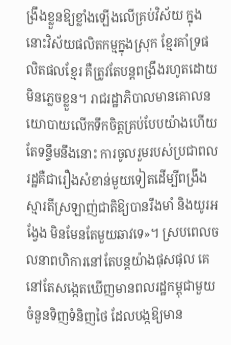ង្រឹងខ្លួនឱ្យខ្លាំងឡើងលើគ្រប់វិស័យ ក្នុងនោះវិស័យផលិតកម្មក្នុងស្រុក ខ្មែរគាំទ្រផលិតផលខ្មែរ គឺត្រូវតែបន្តពង្រឹងរហូតដោយមិនភ្លេចខ្លួន។ រាជរដ្ឋាភិបាលមានគោលនយោបាយលើកទឹកចិត្តគ្រប់បែបយ៉ាងហើយ តែទន្ទឹមនឹងនោះ ការចូលរួមរបស់ប្រជាពលរដ្ឋគឺជារឿងសំខាន់មួយទៀតដើម្បីពង្រឹងស្មារតីស្រឡាញ់ជាតិឱ្យបានរឹងមាំ និងយូរអង្វែង មិនមែនតែមួយឆាវទេ»។ ស្របពេលចលនាពហិការនៅតែបន្តយ៉ាងផុសផុល គេនៅតែសង្កេតឃើញមានពលរដ្ឋកម្ពុជាមួយចំនួនទិញទំនិញថៃ ដែលបង្កឱ្យមាន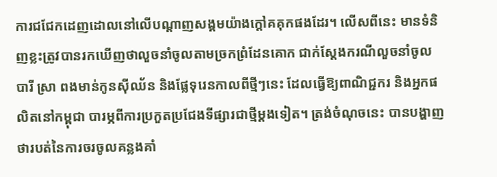ការជជែកដេញដោលនៅលើបណ្ដាញសង្គមយ៉ាងក្ដៅគគុកផងដែរ។ លើសពីនេះ មានទំនិញខ្លះត្រូវបានរកឃើញថាលួចនាំចូលតាមច្រកព្រំដែនគោក ជាក់ស្ដែងករណីលួចនាំចូលបារី ស្រា ពងមាន់កូនស៊ីឈ័ន និងផ្លែទុរេនកាលពីថ្មីៗនេះ ដែលធ្វើឱ្យពាណិជ្ជករ និងអ្នកផលិតនៅកម្ពុជា បារម្ភពីការប្រកួតប្រជែងទីផ្សារជាថ្មីម្ដងទៀត។ ត្រង់ចំណុចនេះ បានបង្ហាញថារបត់នៃការចរចូលគន្លងគាំ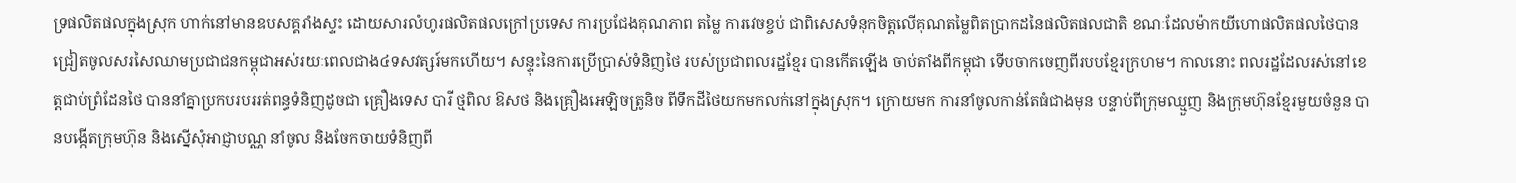ទ្រផលិតផលក្នុងស្រុក ហាក់នៅមានឧបសគ្គរាំងស្ទះ ដោយសារលំហូរផលិតផលក្រៅប្រទេស ការប្រជែងគុណភាព តម្លៃ ការវេចខ្ចប់ ជាពិសេសទំនុកចិត្តលើគុណតម្លៃពិតប្រាកដនៃផលិតផលជាតិ ខណៈដែលម៉ាកយីហោផលិតផលថៃបានជ្រៀតចូលសរសៃឈាមប្រជាជនកម្ពុជាអស់រយៈពេលជាង៤ទសវត្សរ៍មកហើយ។ សន្ទុះនៃការប្រើប្រាស់ទំនិញថៃ របស់ប្រជាពលរដ្ឋខ្មែរ បានកើតឡើង ចាប់តាំងពីកម្ពុជា ទើបចាកចេញពីរបបខ្មែរក្រហម។ កាលនោះ ពលរដ្ឋដែលរស់នៅខេត្តជាប់ព្រំដែនថៃ បាននាំគ្នាប្រកបរបររត់ពន្ធទំនិញដូចជា គ្រឿងទេស បារី ថ្មពិល ឱសថ និងគ្រឿងអេឡិចត្រូនិច ពីទឹកដីថៃយកមកលក់នៅក្នុងស្រុក។ ក្រោយមក ការនាំចូលកាន់តែធំជាងមុន បន្ទាប់ពីក្រុមឈ្មួញ និងក្រុមហ៊ុនខ្មែរមួយចំនួន បានបង្កើតក្រុមហ៊ុន និងស្នើសុំអាជ្ញាបណ្ណ នាំចូល និងចែកចាយទំនិញពី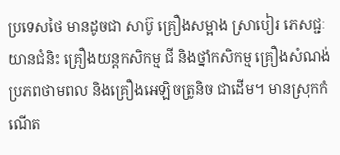ប្រទេសថៃ មានដូចជា សាប៊ូ គ្រឿងសម្អាង ស្រាបៀរ ភេសជ្ជៈ យានជំនិះ គ្រឿងយន្តកសិកម្ម ជី និងថ្នាំកសិកម្ម គ្រឿងសំណង់ ប្រភពថាមពល និងគ្រឿងអេឡិចត្រូនិច ជាដើម។ មានស្រុកកំណើត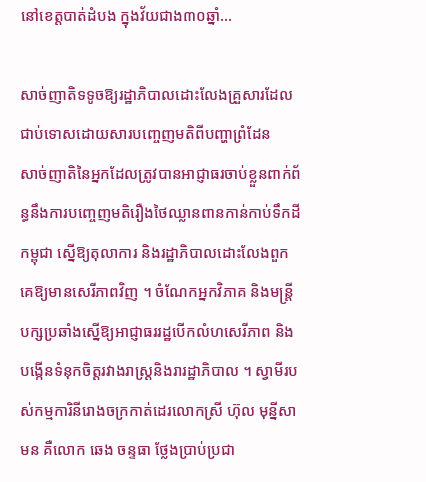នៅខេត្តបាត់ដំបង ក្នុងវ័យជាង៣០ឆ្នាំ…

សាច់ញាតិទទូចឱ្យរដ្ឋាភិបាលដោះលែងគ្រួសារដែលជាប់ទោសដោយសារបញ្ចេញមតិពីបញ្ហាព្រំដែន
សាច់ញាតិនៃអ្នកដែលត្រូវបានអាជ្ញាធរចាប់ខ្លួនពាក់ព័ន្ធនឹងការបញ្ចេញមតិរឿងថៃឈ្លានពានកាន់កាប់ទឹកដីកម្ពុជា ស្នើឱ្យតុលាការ និងរដ្ឋាភិបាលដោះលែងពួកគេឱ្យមានសេរីភាពវិញ ។ ចំណែកអ្នកវិភាគ និងមន្ត្រីបក្សប្រឆាំងស្នើឱ្យអាជ្ញាធររដ្ឋបើកលំហសេរីភាព និងបង្កើនទំនុកចិត្តរវាងរាស្ត្រនិងរារដ្ឋាភិបាល ។ ស្វាមីរបស់កម្មការិនីរោងចក្រកាត់ដេរលោកស្រី ហ៊ុល មុន្នីសាមន គឺលោក ឆេង ចន្ទធា ថ្លែងប្រាប់ប្រជា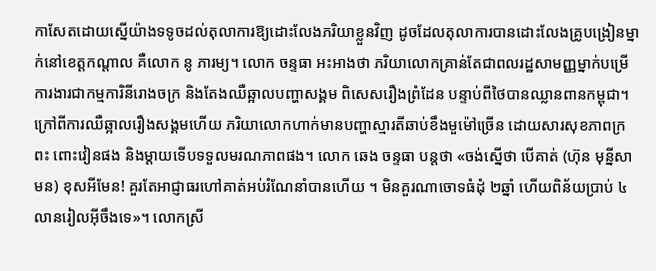កាសែតដោយស្នើយ៉ាងទទូចដល់តុលាការឱ្យដោះលែងភរិយាខ្លួនវិញ ដូចដែលតុលាការបានដោះលែងគ្រូបង្រៀនម្នាក់នៅខេត្តកណ្ដាល គឺលោក នូ ភារម្យ។ លោក ចន្ទធា អះអាងថា ភរិយាលោកគ្រាន់តែជាពលរដ្ឋសាមញ្ញម្នាក់បម្រើការងារជាកម្មការិនីរោងចក្រ និងតែងឈឺឆ្អាលបញ្ហាសង្គម ពិសេសរឿងព្រំដែន បន្ទាប់ពីថៃបានឈ្លានពានកម្ពុជា។ ក្រៅពីការឈឺឆ្អាលរឿងសង្គមហើយ ភរិយាលោកហាក់មានបញ្ហាស្មារតីឆាប់ខឹងមួម៉ៅច្រើន ដោយសារសុខភាពក្រពះ ពោះវៀនផង និងម្ដាយទើបទទួលមរណភាពផង។ លោក ឆេង ចន្ទធា បន្តថា «ចង់ស្នើថា បើគាត់ (ហ៊ុន មុន្នីសាមន) ខុសអីមែន! គួរតែអាជ្ញាធរហៅគាត់អប់រំណែនាំបានហើយ ។ មិនគួរណាចោទធំដុំ ២ឆ្នាំ ហើយពិន័យប្រាប់ ៤លានរៀលអ៊ីចឹងទេ»។ លោកស្រី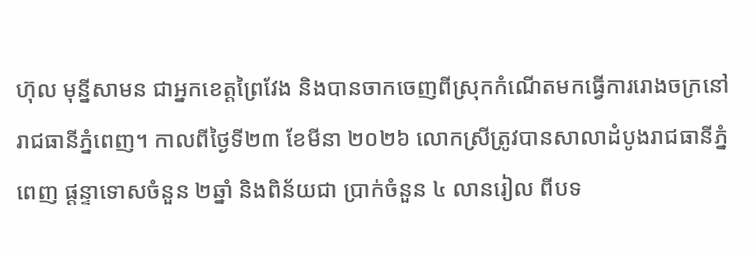ហ៊ុល មុន្នីសាមន ជាអ្នកខេត្តព្រៃវែង និងបានចាកចេញពីស្រុកកំណើតមកធ្វើការរោងចក្រនៅរាជធានីភ្នំពេញ។ កាលពីថ្ងៃទី២៣ ខែមីនា ២០២៦ លោកស្រីត្រូវបានសាលាដំបូងរាជធានីភ្នំពេញ ផ្ដន្ទាទោសចំនួន ២ឆ្នាំ និងពិន័យជា ប្រាក់ចំនួន ៤ លានរៀល ពីបទ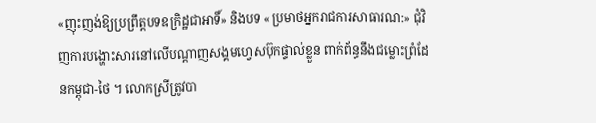«ញុះញង់ឱ្យប្រព្រឹត្តបទឧក្រិដ្ឋជាអាទិ៍» និងបទ «ប្រមាថអ្នករាជការសាធារណ:» ជុំវិញការបង្ហោះសារនៅលើបណ្តាញសង្គមហ្វេសប៊ុកផ្ទាល់ខ្លួន ពាក់ព័ន្ធនឹងជម្លោះព្រំដែនកម្ពុជា-ថៃ ។ លោកស្រីត្រូវបា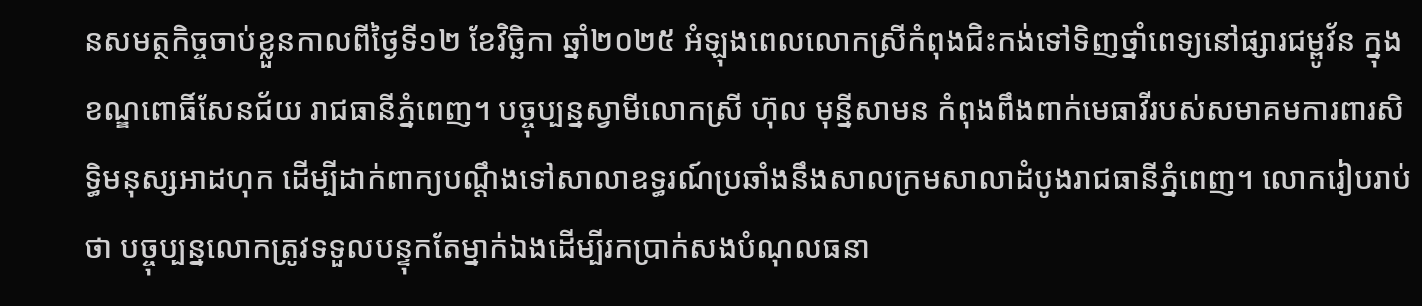នសមត្ថកិច្ចចាប់ខ្លួនកាលពីថ្ងៃទី១២ ខែវិច្ឆិកា ឆ្នាំ២០២៥ អំឡុងពេលលោកស្រីកំពុងជិះកង់ទៅទិញថ្នាំពេទ្យនៅផ្សារជម្ពូវ័ន ក្នុងខណ្ឌពោធិ៍សែនជ័យ រាជធានីភ្នំពេញ។ បច្ចុប្បន្នស្វាមីលោកស្រី ហ៊ុល មុន្នីសាមន កំពុងពឹងពាក់មេធាវីរបស់សមាគមការពារសិទ្ធិមនុស្សអាដហុក ដើម្បីដាក់ពាក្យបណ្ដឹងទៅសាលាឧទ្ធរណ៍ប្រឆាំងនឹងសាលក្រមសាលាដំបូងរាជធានីភ្នំពេញ។ លោករៀបរាប់ថា បច្ចុប្បន្នលោកត្រូវទទួលបន្ទុកតែម្នាក់ឯងដើម្បីរកប្រាក់សងបំណុលធនា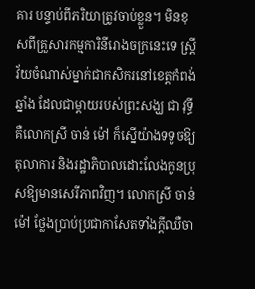គារ បន្ទាប់ពីភរិយាត្រូវចាប់ខ្លួន។ មិនខុសពីគ្រួសារកម្មការិនីរោងចក្រនេះទេ ស្ត្រីវ័យចំណាស់ម្នាក់ជាកសិករនៅខេត្តកំពង់ឆ្នាំង ដែលជាម្ដាយរបស់ព្រះសង្ឃ ជា វុទ្ធី គឺលោកស្រី ចាន់ ម៉ៅ ក៏ស្នើយ៉ាងទទូចឱ្យតុលាការ និងរដ្ឋាភិបាលដោះលែងកូនប្រុសឱ្យមានសេរីភាពវិញ។ លោកស្រី ចាន់ ម៉ៅ ថ្លែងប្រាប់ប្រជាកាសែតទាំងក្ដីឈឺចា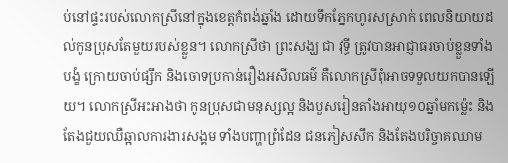ប់នៅផ្ទះរបស់លោកស្រីនៅក្នុងខេត្តកំពង់ឆ្នាំង ដោយទឹកភ្នែកហូរសស្រាក់ ពេលនិយាយដល់កូនប្រុសតែមួយរបស់ខ្លួន។ លោកស្រីថា ព្រះសង្ឃ ជា វុទ្ធី ត្រូវបានអាជ្ញាធរចាប់ខ្លួនទាំងបង្ខំ ក្រោយចាប់ផ្សឹក និងចោទប្រកាន់រឿងអសីលធម៌ គឺលោកស្រីពុំអាចទទួលយកបានឡើយ។ លោកស្រីអះអាងថា កូនប្រុសជាមនុស្សល្អ និងបួសរៀនតាំងអាយុ១០ឆ្នាំមកម្ល៉េះ និងតែងជួយឈឺឆ្អាលការងារសង្គម ទាំងបញ្ហាព្រំដែន ជនភៀសសឹក និងតែងបរិច្ចាគឈាម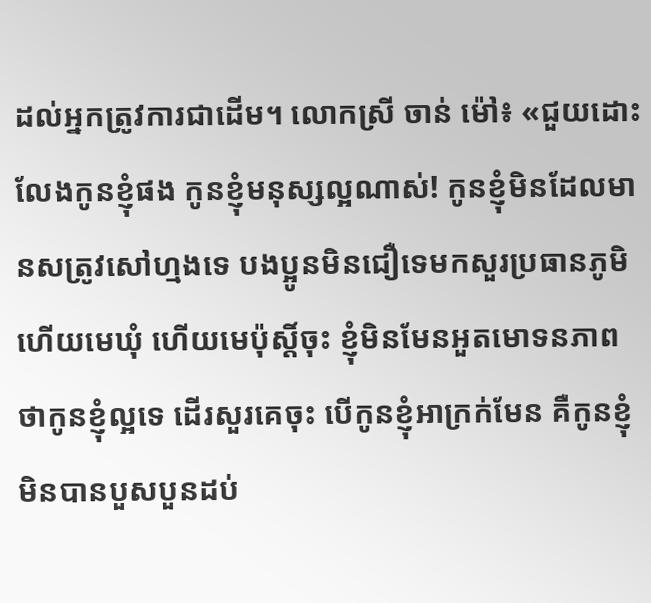ដល់អ្នកត្រូវការជាដើម។ លោកស្រី ចាន់ ម៉ៅ៖ «ជួយដោះលែងកូនខ្ញុំផង កូនខ្ញុំមនុស្សល្អណាស់! កូនខ្ញុំមិនដែលមានសត្រូវសៅហ្មងទេ បងប្អូនមិនជឿទេមកសួរប្រធានភូមិ ហើយមេឃុំ ហើយមេប៉ុស្តិ៍ចុះ ខ្ញុំមិនមែនអួតមោទនភាពថាកូនខ្ញុំល្អទេ ដើរសួរគេចុះ បើកូនខ្ញុំអាក្រក់មែន គឺកូនខ្ញុំមិនបានបួសបួនដប់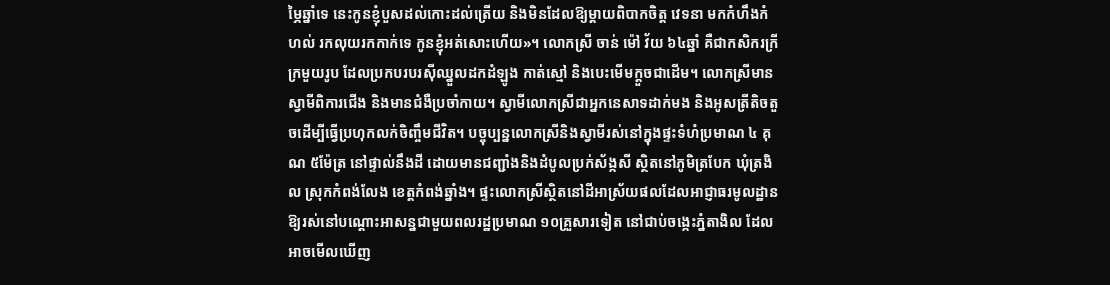ម្ភៃឆ្នាំទេ នេះកូនខ្ញុំបួសដល់កោះដល់ត្រើយ និងមិនដែលឱ្យម្ដាយពិបាកចិត្ត វេទនា មកកំហឹងកំហល់ រកលុយរកកាក់ទេ កូនខ្ញុំអត់សោះហើយ»។ លោកស្រី ចាន់ ម៉ៅ វ័យ ៦៤ឆ្នាំ គឺជាកសិករក្រីក្រមួយរូប ដែលប្រកបរបរស៊ីឈ្នួលដកដំឡូង កាត់ស្មៅ និងបេះមើមក្ដួចជាដើម។ លោកស្រីមានស្វាមីពិការជើង និងមានជំងឺប្រចាំកាយ។ ស្វាមីលោកស្រីជាអ្នកនេសាទដាក់មង និងអូសត្រីតិចតួចដើម្បីធ្វើប្រហុកលក់ចិញ្ចឹមជីវិត។ បច្ចុប្បន្នលោកស្រីនិងស្វាមីរស់នៅក្នុងផ្ទះទំហំប្រមាណ ៤ គុណ ៥ម៉ែត្រ នៅផ្ទាល់នឹងដី ដោយមានជញ្ជាំងនិងដំបូលប្រក់ស័ង្កសី ស្ថិតនៅភូមិត្របែក ឃុំត្រងិល ស្រុកកំពង់លែង ខេត្តកំពង់ឆ្នាំង។ ផ្ទះលោកស្រីស្ថិតនៅដីអាស្រ័យផលដែលអាជ្ញាធរមូលដ្ឋានឱ្យរស់នៅបណ្ដោះអាសន្នជាមួយពលរដ្ឋប្រមាណ ១០គ្រួសារទៀត នៅជាប់ចង្កេះភ្នំតាងិល ដែលអាចមើលឃើញ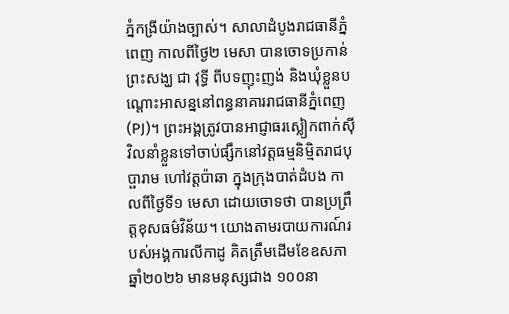ភ្នំកង្រីយ៉ាងច្បាស់។ សាលាដំបូងរាជធានីភ្នំពេញ កាលពីថ្ងៃ២ មេសា បានចោទប្រកាន់ព្រះសង្ឃ ជា វុទ្ធី ពីបទញុះញង់ និងឃុំខ្លួនបណ្ដោះអាសន្ននៅពន្ធនាគាររាជធានីភ្នំពេញ (PJ)។ ព្រះអង្គត្រូវបានអាជ្ញាធរស្លៀកពាក់ស៊ីវិលនាំខ្លួនទៅចាប់ផ្សឹកនៅវត្តធម្មនិម្មិតរាជបុប្ផារាម ហៅវត្តប៉ាឆា ក្នុងក្រុងបាត់ដំបង កាលពីថ្ងៃទី១ មេសា ដោយចោទថា បានប្រព្រឹត្តខុសធម៌វិន័យ។ យោងតាមរបាយការណ៍របស់អង្គការលីកាដូ គិតត្រឹមដើមខែឧសភា ឆ្នាំ២០២៦ មានមនុស្សជាង ១០០នា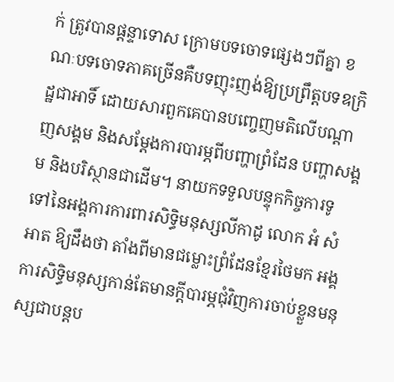ក់ ត្រូវបានផ្ដន្ទាទោស ក្រោមបទចោទផ្សេងៗពីគ្នា ខណៈបទចោទភាគច្រើនគឺបទញុះញង់ឱ្យប្រព្រឹត្តបទឧក្រិដ្ឋជាអាទិ៍ ដោយសារពួកគេបានបញ្ចេញមតិលើបណ្ដាញសង្គម និងសម្ដែងការបារម្ភពីបញ្ហាព្រំដែន បញ្ហាសង្គម និងបរិស្ថានជាដើម។ នាយកទទួលបន្ទុកកិច្ចការទូទៅនៃអង្គការការពារសិទ្ធិមនុស្សលីកាដូ លោក អំ សំអាត ឱ្យដឹងថា តាំងពីមានជម្លោះព្រំដែនខ្មែរថៃមក អង្គការសិទ្ធិមនុស្សកាន់តែមានក្ដីបារម្ភជុំវិញការចាប់ខ្លួនមនុស្សជាបន្តប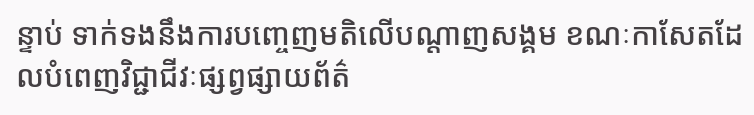ន្ទាប់ ទាក់ទងនឹងការបញ្ចេញមតិលើបណ្ដាញសង្គម ខណៈកាសែតដែលបំពេញវិជ្ជាជីវៈផ្សព្វផ្សាយព័ត៌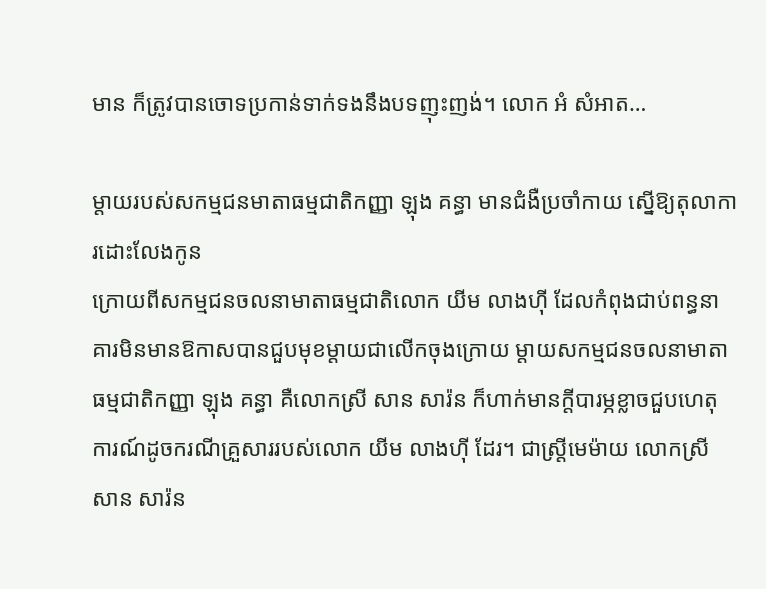មាន ក៏ត្រូវបានចោទប្រកាន់ទាក់ទងនឹងបទញុះញង់។ លោក អំ សំអាត…

ម្តាយរបស់សកម្មជនមាតាធម្មជាតិកញ្ញា ឡុង គន្ធា មានជំងឺប្រចាំកាយ ស្នើឱ្យតុលាការដោះលែងកូន
ក្រោយពីសកម្មជនចលនាមាតាធម្មជាតិលោក យីម លាងហ៊ី ដែលកំពុងជាប់ពន្ធនាគារមិនមានឱកាសបានជួបមុខម្តាយជាលើកចុងក្រោយ ម្តាយសកម្មជនចលនាមាតាធម្មជាតិកញ្ញា ឡុង គន្ធា គឺលោកស្រី សាន សារ៉ន ក៏ហាក់មានក្តីបារម្ភខ្លាចជួបហេតុការណ៍ដូចករណីគ្រួសាររបស់លោក យីម លាងហ៊ី ដែរ។ ជាស្រ្តីមេម៉ាយ លោកស្រី សាន សារ៉ន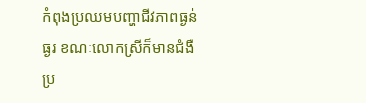កំពុងប្រឈមបញ្ហាជីវភាពធ្ងន់ធ្ងរ ខណៈលោកស្រីក៏មានជំងឺប្រ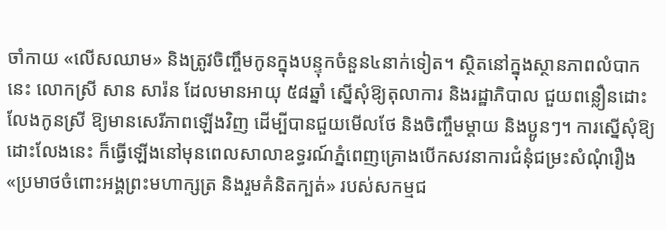ចាំកាយ «លើសឈាម» និងត្រូវចិញ្ចឹមកូនក្នុងបន្ទុកចំនួន៤នាក់ទៀត។ ស្ថិតនៅក្នុងស្ថានភាពលំបាកនេះ លោកស្រី សាន សារ៉ន ដែលមានអាយុ ៥៨ឆ្នាំ ស្នើសុំឱ្យតុលាការ និងរដ្ឋាភិបាល ជួយពន្លឿនដោះលែងកូនស្រី ឱ្យមានសេរីភាពឡើងវិញ ដើម្បីបានជួយមើលថែ និងចិញ្ចឹមម្តាយ និងប្អូនៗ។ ការស្នើសុំឱ្យដោះលែងនេះ ក៏ធ្វើឡើងនៅមុនពេលសាលាឧទ្ធរណ៍ភ្នំពេញគ្រោងបើកសវនាការជំនុំជម្រះសំណុំរឿង «ប្រមាថចំពោះអង្គព្រះមហាក្សត្រ និងរួមគំនិតក្បត់» របស់សកម្មជ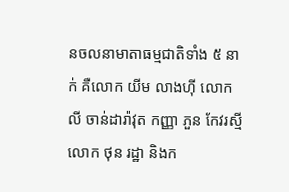នចលនាមាតាធម្មជាតិទាំង ៥ នាក់ គឺលោក យីម លាងហ៊ី លោក លី ចាន់ដារ៉ាវុត កញ្ញា ភួន កែវរស្មី លោក ថុន រដ្ឋា និងក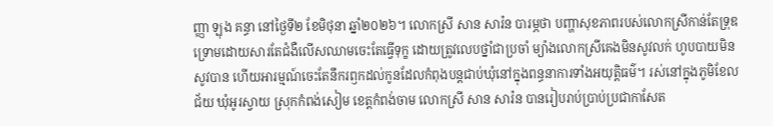ញ្ញា ឡុង គន្ធា នៅថ្ងៃទី២ ខែមិថុនា ឆ្នាំ២០២៦។ លោកស្រី សាន សារ៉ន បារម្ភថា បញ្ហាសុខភាពរបស់លោកស្រីកាន់តែទ្រុឌទ្រោមដោយសារតែជំងឺលើសឈាមចេះតែធ្វើទុក្ខ ដោយត្រូវលេបថ្នាំជាប្រចាំ ម្យ៉ាងលោកស្រីគេងមិនសូវលក់ ហូបបាយមិនសូវបាន ហើយអារម្មណ៍ចេះតែនឹករឭកដល់កូនដែលកំពុងបន្តជាប់ឃុំនៅក្នុងពន្ធនាការទាំងអយុត្តិធម៌។ រស់នៅក្នុងភូមិខែលជ័យ ឃុំអូរស្វាយ ស្រុកកំពង់សៀម ខេត្តកំពង់ចាម លោកស្រី សាន សារ៉ន បានរៀបរាប់ប្រាប់ប្រជាកាសែត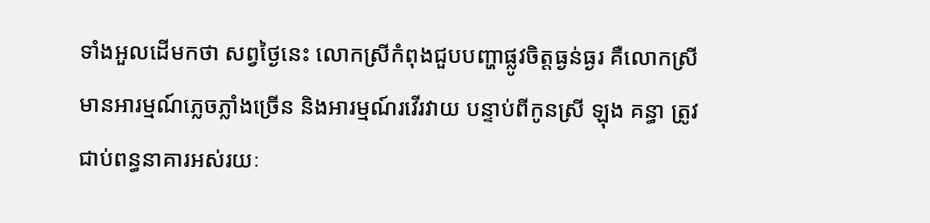ទាំងអួលដើមកថា សព្វថ្ងៃនេះ លោកស្រីកំពុងជួបបញ្ហាផ្លូវចិត្តធ្ងន់ធ្ងរ គឺលោកស្រីមានអារម្មណ៍ភ្លេចភ្លាំងច្រើន និងអារម្មណ៍រវើរវាយ បន្ទាប់ពីកូនស្រី ឡុង គន្ធា ត្រូវជាប់ពន្ធនាគារអស់រយៈ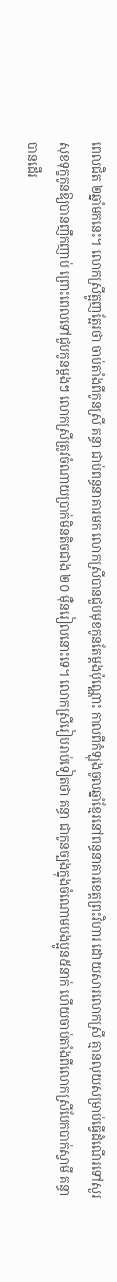ពេលជិត ២ឆ្នាំមកនេះ។ លោកស្រីត្អូញត្អែរថា ចាប់តាំងពីកូនស្រី គន្ធា ជាប់ពន្ធនាគារមក លោកស្រីបានជួបមុខកូនតែម្តងប៉ុណ្ណោះ កាលពីកំឡុងចូលឆ្នាំខ្មែរនៅពន្ធនាគារខេត្តព្រះវិហារ ដោយសារលោកស្រី គ្មានលុយសម្រាប់ធ្វើដំណើរទៅសួរសុខទុក្ខកូនឱ្យបានញឹកញាប់ ព្រោះពេលទៅជួបកូនម្តងៗ លោកស្រីត្រូវចំណាយប្រាក់មិនតិចជាង ២០ ម៉ឺនរៀលនោះទេ។ លោកស្រីរៀបរាប់ទៀតថា គន្ធា ជាកូនច្បងក្នុងចំណោមបងប្អូន៥នាក់ ហើយចាប់តាំងពីលោកស្រីបែកបាក់ស្វាមី គន្ធាបានដើរ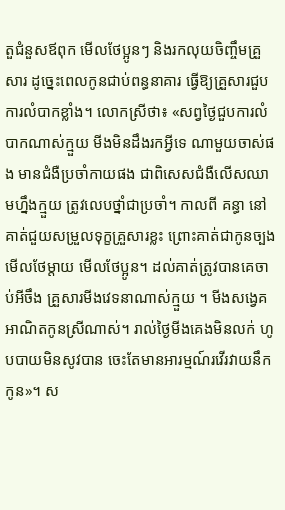តួជំនួសឪពុក មើលថែប្អូនៗ និងរកលុយចិញ្ចឹមគ្រួសារ ដូច្នេះពេលកូនជាប់ពន្ធនាគារ ធ្វើឱ្យគ្រួសារជួបការលំបាកខ្លាំង។ លោកសី្រថា៖ «សព្វថ្ងៃជួបការលំបាកណាស់ក្មួយ មីងមិនដឹងរកអ្វីទេ ណាមួយចាស់ផង មានជំងឺប្រចាំកាយផង ជាពិសេសជំងឺលើសឈាមហ្នឹងក្មួយ ត្រូវលេបថ្នាំជាប្រចាំ។ កាលពី គន្ធា នៅគាត់ជួយសម្រួលទុក្ខគ្រួសារខ្លះ ព្រោះគាត់ជាកូនច្បង មើលថែម្តាយ មើលថែប្អូន។ ដល់គាត់ត្រូវបានគេចាប់អីចឹង គ្រួសារមីងវេទនាណាស់ក្មួយ ។ មីងសង្វេគ អាណិតកូនស្រីណាស់។ រាល់ថ្ងៃមីងគេងមិនលក់ ហូបបាយមិនសូវបាន ចេះតែមានអារម្មណ៍រវើរវាយនឹកកូន»។ ស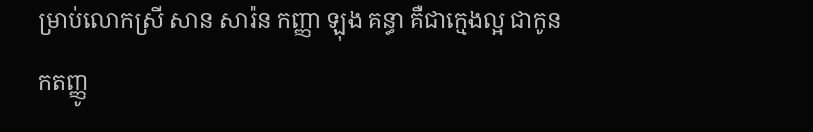ម្រាប់លោកស្រី សាន សារ៉ន កញ្ញា ឡុង គន្ធា គឺជាក្មេងល្អ ជាកូនកតញ្ញូ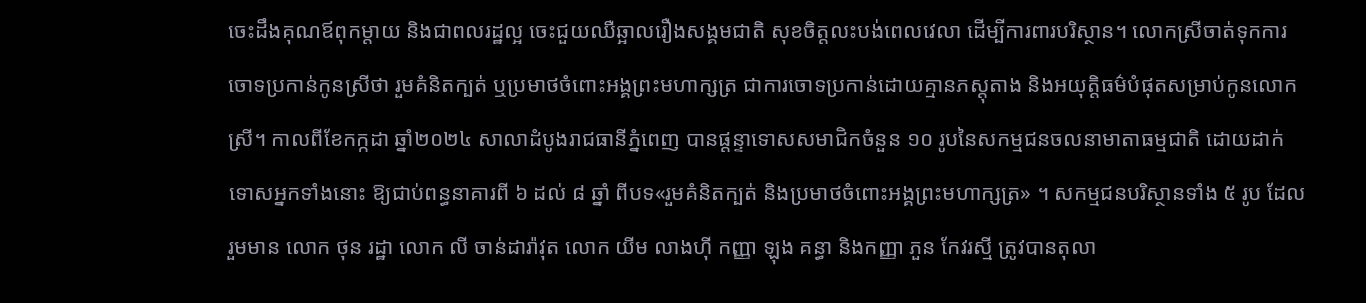ចេះដឹងគុណឪពុកម្តាយ និងជាពលរដ្ឋល្អ ចេះជួយឈឺឆ្អាលរឿងសង្គមជាតិ សុខចិត្តលះបង់ពេលវេលា ដើម្បីការពារបរិស្ថាន។ លោកស្រីចាត់ទុកការចោទប្រកាន់កូនស្រីថា រួមគំនិតក្បត់ ឬប្រមាថចំពោះអង្គព្រះមហាក្សត្រ ជាការចោទប្រកាន់ដោយគ្មានភស្តុតាង និងអយុត្តិធម៌បំផុតសម្រាប់កូនលោកស្រី។ កាលពីខែកក្កដា ឆ្នាំ២០២៤ សាលាដំបូងរាជធានីភ្នំពេញ បានផ្តន្ទាទោសសមាជិកចំនួន ១០ រូបនៃសកម្មជនចលនាមាតាធម្មជាតិ ដោយដាក់ទោសអ្នកទាំងនោះ ឱ្យជាប់ពន្ធនាគារពី ៦ ដល់ ៨ ឆ្នាំ ពីបទ«រួមគំនិតក្បត់ និងប្រមាថចំពោះអង្គព្រះមហាក្សត្រ» ។ សកម្មជនបរិស្ថានទាំង ៥ រូប ដែលរួមមាន លោក ថុន រដ្ឋា លោក លី ចាន់ដារ៉ាវុត លោក យីម លាងហ៊ី កញ្ញា ឡុង គន្ធា និងកញ្ញា ភួន កែវរស្មី ត្រូវបានតុលា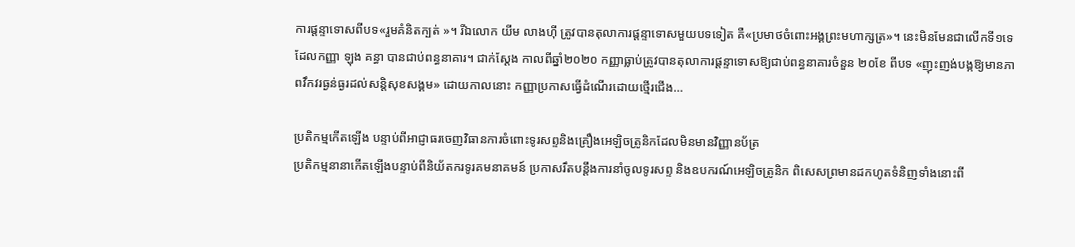ការផ្តន្ទាទោសពីបទ«រួមគំនិតក្បត់ »។ រីឯលោក យីម លាងហ៊ី ត្រូវបានតុលាការផ្តន្ទាទោសមួយបទទៀត គឺ«ប្រមាថចំពោះអង្គព្រះមហាក្សត្រ»។ នេះមិនមែនជាលើកទី១ទេ ដែលកញ្ញា ឡុង គន្ធា បានជាប់ពន្ធនាគារ។ ជាក់ស្តែង កាលពីឆ្នាំ២០២០ កញ្ញាធ្លាប់ត្រូវបានតុលាការផ្ដន្ទាទោសឱ្យជាប់ពន្ធនាគារចំនួន ២០ខែ ពីបទ «ញុះញង់បង្កឱ្យមានភាពវឹកវរធ្ងន់ធ្ងរដល់សន្តិសុខសង្គម» ដោយកាលនោះ កញ្ញាប្រកាសធ្វើដំណើរដោយថ្មើរជើង…

ប្រតិកម្មកើតឡើង បន្ទាប់ពីអាជ្ញាធរចេញវិធានការចំពោះទូរសព្ទនិងគ្រឿងអេឡិចត្រូនិកដែលមិនមានវិញ្ញានប័ត្រ
ប្រតិកម្មនានាកើតឡើងបន្ទាប់ពីនិយ័តករទូរគមនាគមន៍ ប្រកាសរឹតបន្តឹងការនាំចូលទូរសព្ទ និងឧបករណ៍អេឡិចត្រូនិក ពិសេសព្រមានដកហូតទំនិញទាំងនោះពី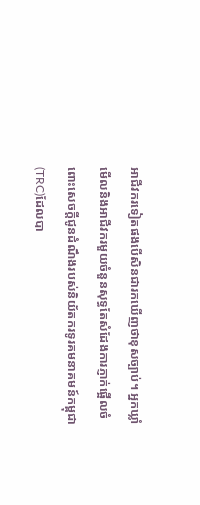អាជីវករទៀតផងបើសិនជារកឃើញថាខុសច្បាប់។ អ្នកឃ្លាំមើលនិងអាជីវករមួយចំនួនសុទ្ធតែសំដែងការភ្ញាក់ផ្អើលចំពោះសេចក្ដីជូនដំណឹងរបស់និយ័តករទូរគមនាគមន៍កម្ពុជា (TRC)ដែលបា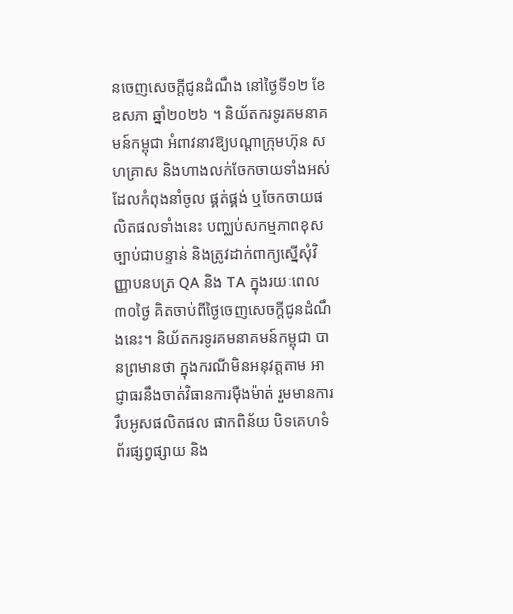នចេញសេចក្តីជូនដំណឹង នៅថ្ងៃទី១២ ខែឧសភា ឆ្នាំ២០២៦ ។ និយ័តករទូរគមនាគមន៍កម្ពុជា អំពាវនាវឱ្យបណ្តាក្រុមហ៊ុន សហគ្រាស និងហាងលក់ចែកចាយទាំងអស់ ដែលកំពុងនាំចូល ផ្គត់ផ្គង់ ឬចែកចាយផលិតផលទាំងនេះ បញ្ឈប់សកម្មភាពខុសច្បាប់ជាបន្ទាន់ និងត្រូវដាក់ពាក្យស្នើសុំវិញ្ញាបនបត្រ QA និង TA ក្នុងរយៈពេល៣០ថ្ងៃ គិតចាប់ពីថ្ងៃចេញសេចក្តីជូនដំណឹងនេះ។ និយ័តករទូរគមនាគមន៍កម្ពុជា បានព្រមានថា ក្នុងករណីមិនអនុវត្តតាម អាជ្ញាធរនឹងចាត់វិធានការម៉ឺងម៉ាត់ រួមមានការរឹបអូសផលិតផល ផាកពិន័យ បិទគេហទំព័រផ្សព្វផ្សាយ និង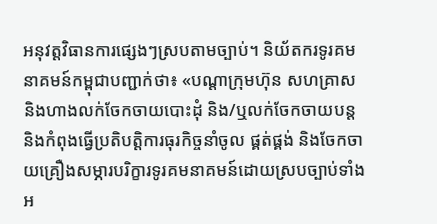អនុវត្តវិធានការផ្សេងៗស្របតាមច្បាប់។ និយ័តករទូរគមនាគមន៍កម្ពុជាបញ្ជាក់ថា៖ «បណ្តាក្រុមហ៊ុន សហគ្រាស និងហាងលក់ចែកចាយបោះដុំ និង/ឬលក់ចែកចាយបន្ត និងកំពុងធ្វើប្រតិបត្តិការធុរកិច្ចនាំចូល ផ្គត់ផ្គង់ និងចែកចាយគ្រឿងសម្ភារបរិក្ខារទូរគមនាគមន៍ដោយស្របច្បាប់ទាំងអ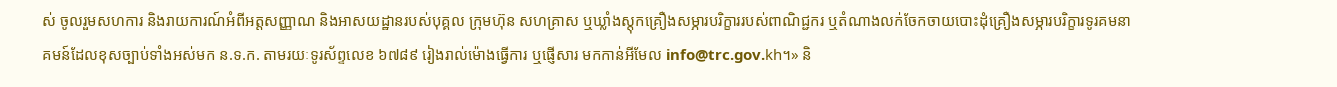ស់ ចូលរួមសហការ និងរាយការណ៍អំពីអត្តសញ្ញាណ និងអាសយដ្ឋានរបស់បុគ្គល ក្រុមហ៊ុន សហគ្រាស ឬឃ្លាំងស្តុកគ្រឿងសម្ភារបរិក្ខាររបស់ពាណិជ្ជករ ឬតំណាងលក់ចែកចាយបោះដុំគ្រឿងសម្ភារបរិក្ខារទូរគមនាគមន៍ដែលខុសច្បាប់ទាំងអស់មក ន.ទ.ក. តាមរយៈទូរស័ព្ទលេខ ៦៧៨៩ រៀងរាល់ម៉ោងធ្វើការ ឬផ្ញើសារ មកកាន់អីមែល info@trc.gov.kh។» និ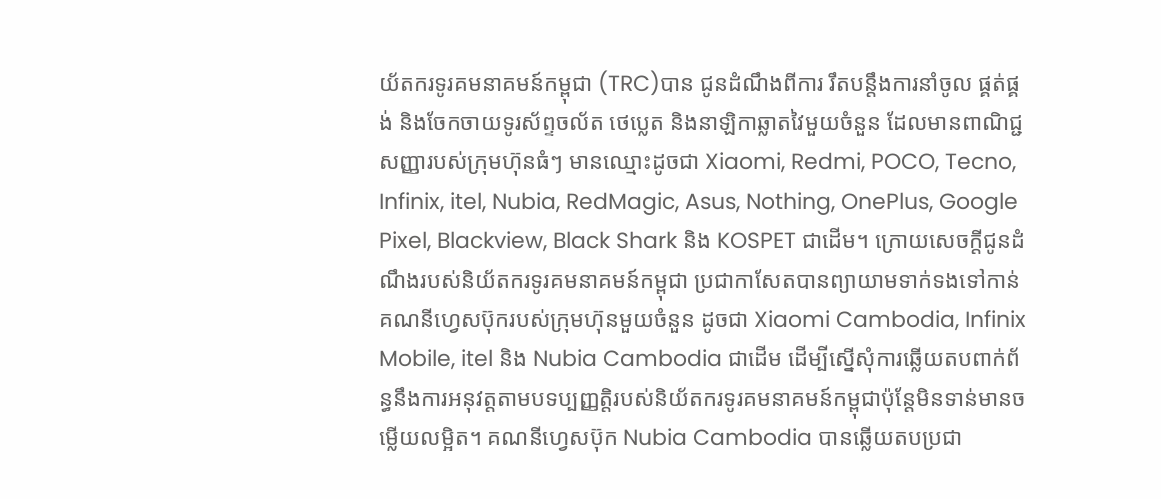យ័តករទូរគមនាគមន៍កម្ពុជា (TRC)បាន ជូនដំណឹងពីការ រឹតបន្តឹងការនាំចូល ផ្គត់ផ្គង់ និងចែកចាយទូរស័ព្ទចល័ត ថេប្លេត និងនាឡិកាឆ្លាតវៃមួយចំនួន ដែលមានពាណិជ្ជសញ្ញារបស់ក្រុមហ៊ុនធំៗ មានឈ្មោះដូចជា Xiaomi, Redmi, POCO, Tecno, Infinix, itel, Nubia, RedMagic, Asus, Nothing, OnePlus, Google Pixel, Blackview, Black Shark និង KOSPET ជាដើម។ ក្រោយសេចក្តីជូនដំណឹងរបស់និយ័តករទូរគមនាគមន៍កម្ពុជា ប្រជាកាសែតបានព្យាយាមទាក់ទងទៅកាន់គណនីហ្វេសប៊ុករបស់ក្រុមហ៊ុនមួយចំនួន ដូចជា Xiaomi Cambodia, Infinix Mobile, itel និង Nubia Cambodia ជាដើម ដើម្បីស្នើសុំការឆ្លើយតបពាក់ព័ន្ធនឹងការអនុវត្តតាមបទប្បញ្ញត្តិរបស់និយ័តករទូរគមនាគមន៍កម្ពុជាប៉ុន្តែមិនទាន់មានចម្លើយលម្អិត។ គណនីហ្វេសប៊ុក Nubia Cambodia បានឆ្លើយតបប្រជា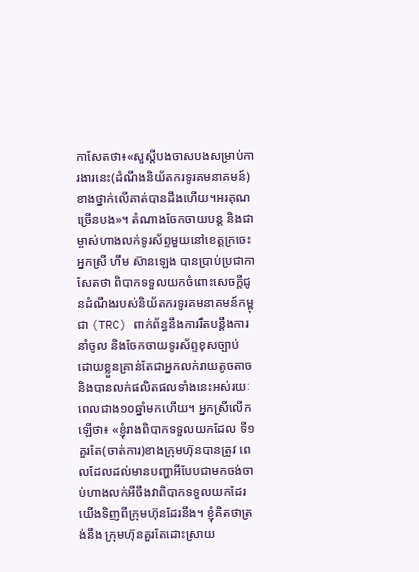កាសែតថា៖«សួស្ដីបងចាសបងសម្រាប់ការងារនេះ(ដំណឹងនិយ័តករទូរគមនាគមន៍) ខាងថ្នាក់លើគាត់បានដឹងហើយ។អរគុណច្រើនបង»។ តំណាងចែកចាយបន្ត និងជាម្ចាស់ហាងលក់ទូរស័ព្ទមួយនៅខេត្តក្រចេះ អ្នកស្រី ហឹម ស៊ានឡេង បានប្រាប់ប្រជាកាសែតថា ពិបាកទទួលយកចំពោះសេចក្តីជូនដំណឹងរបស់និយ័តករទូរគមនាគមន៍កម្ពុជា (TRC) ពាក់ព័ន្ធនឹងការរឹតបន្តឹងការនាំចូល និងចែកចាយទូរស័ព្ទខុសច្បាប់ ដោយខ្លួនគ្រាន់តែជាអ្នកលក់រាយតូចតាច និងបានលក់ផលិតផលទាំងនេះអស់រយៈពេលជាង១០ឆ្នាំមកហើយ។ អ្នកស្រីលើកឡើថា៖ «ខ្ញុំរាងពិបាកទទួលយកដែល ទី១គួរតែ(ចាត់ការ)ខាងក្រុមហ៊ុនបានត្រូវ ពេលដែលដល់មានបញ្ហាអីបែបជាមកចង់ចាប់ហាងលក់អីចឹងវាពិបាកទទួលយកដែរ យើងទិញពីក្រុមហ៊ុនដែរនឹង។ ខ្ញុំគិតថាត្រង់នឹង ក្រុមហ៊ុនគួរតែដោះស្រាយ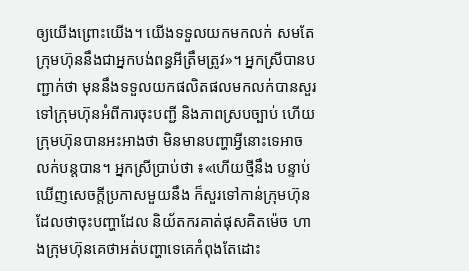ឲ្យយើងព្រោះយើង។ យើងទទួលយកមកលក់ សមតែក្រុមហ៊ុននឹងជាអ្នកបង់ពន្ធអីត្រឹមត្រូវ»។ អ្នកស្រីបានបញ្ជាក់ថា មុននឹងទទួលយកផលិតផលមកលក់បានសួរទៅក្រុមហ៊ុនអំពីការចុះបញ្ជី និងភាពស្របច្បាប់ ហើយក្រុមហ៊ុនបានអះអាងថា មិនមានបញ្ហាអ្វីនោះទេអាចលក់បន្តបាន។ អ្នកស្រីប្រាប់ថា ៖«ហើយថ្មីនឹង បន្ទាប់ឃើញសេចក្តីប្រកាសមួយនឹង ក៏សួរទៅកាន់ក្រុមហ៊ុនដែលថាចុះបញ្ហាដែល និយ័តករគាត់ផុសគិតម៉េច ហាងក្រុមហ៊ុនគេថាអត់បញ្ហាទេគេកំពុងតែដោះ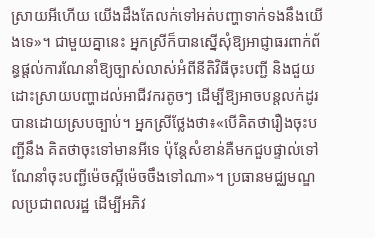ស្រាយអីហើយ យើងដឹងតែលក់ទៅអត់បញ្ហាទាក់ទងនឹងយើងទេ»។ ជាមួយគ្នានេះ អ្នកស្រីក៏បានស្នើសុំឱ្យអាជ្ញាធរពាក់ព័ន្ធផ្តល់ការណែនាំឱ្យច្បាស់លាស់អំពីនីតិវិធីចុះបញ្ជី និងជួយដោះស្រាយបញ្ហាដល់អាជីវករតូចៗ ដើម្បីឱ្យអាចបន្តលក់ដូរបានដោយស្របច្បាប់។ អ្នកស្រីថ្លែងថា៖«បើគិតថារឿងចុះបញ្ជីនឹង គិតថាចុះទៅមានអីទេ ប៉ុន្តែសំខាន់គឺមកជួបផ្ទាល់ទៅណែនាំចុះបញ្ជីម៉េចស្អីម៉េចចឹងទៅណា»។ ប្រធានមជ្ឈមណ្ឌលប្រជាពលរដ្ឋ ដើម្បីអភិវ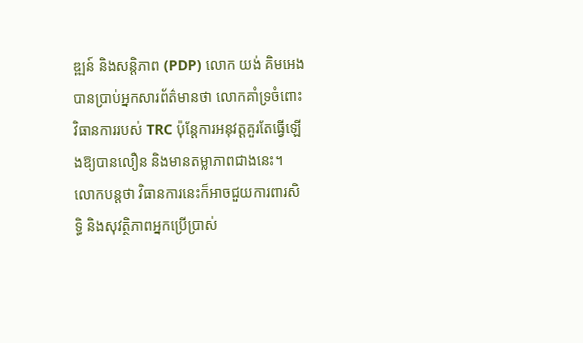ឌ្ឍន៍ និងសន្តិភាព (PDP) លោក យង់ គិមអេង បានប្រាប់អ្នកសារព័ត៌មានថា លោកគាំទ្រចំពោះវិធានការរបស់ TRC ប៉ុន្តែការអនុវត្តគួរតែធ្វើឡើងឱ្យបានលឿន និងមានតម្លាភាពជាងនេះ។ លោកបន្តថា វិធានការនេះក៏អាចជួយការពារសិទ្ធិ និងសុវត្ថិភាពអ្នកប្រើប្រាស់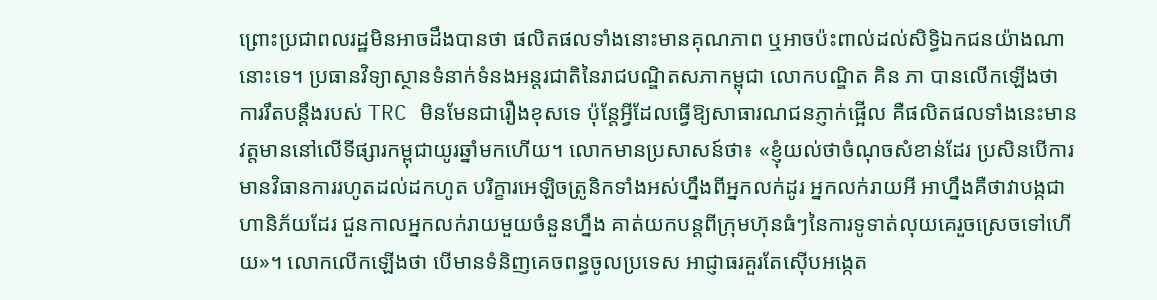ព្រោះប្រជាពលរដ្ឋមិនអាចដឹងបានថា ផលិតផលទាំងនោះមានគុណភាព ឬអាចប៉ះពាល់ដល់សិទ្ធិឯកជនយ៉ាងណានោះទេ។ ប្រធានវិទ្យាស្ថានទំនាក់ទំនងអន្តរជាតិនៃរាជបណ្ឌិតសភាកម្ពុជា លោកបណ្ឌិត គិន ភា បានលើកឡើងថា ការរឹតបន្តឹងរបស់ TRC មិនមែនជារឿងខុសទេ ប៉ុន្តែអ្វីដែលធ្វើឱ្យសាធារណជនភ្ញាក់ផ្អើល គឺផលិតផលទាំងនេះមានវត្តមាននៅលើទីផ្សារកម្ពុជាយូរឆ្នាំមកហើយ។ លោកមានប្រសាសន៍ថា៖ «ខ្ញុំយល់ថាចំណុចសំខាន់ដែរ ប្រសិនបើការមានវិធានការរហូតដល់ដកហូត បរិក្ខារអេឡិចត្រូនិកទាំងអស់ហ្នឹងពីអ្នកលក់ដូរ អ្នកលក់រាយអី អាហ្នឹងគឺថាវាបង្កជាហានិភ័យដែរ ជួនកាលអ្នកលក់រាយមួយចំនួនហ្នឹង គាត់យកបន្តពីក្រុមហ៊ុនធំៗនៃការទូទាត់លុយគេរួចស្រេចទៅហើយ»។ លោកលើកឡើងថា បើមានទំនិញគេចពន្ធចូលប្រទេស អាជ្ញាធរគួរតែស៊ើបអង្កេត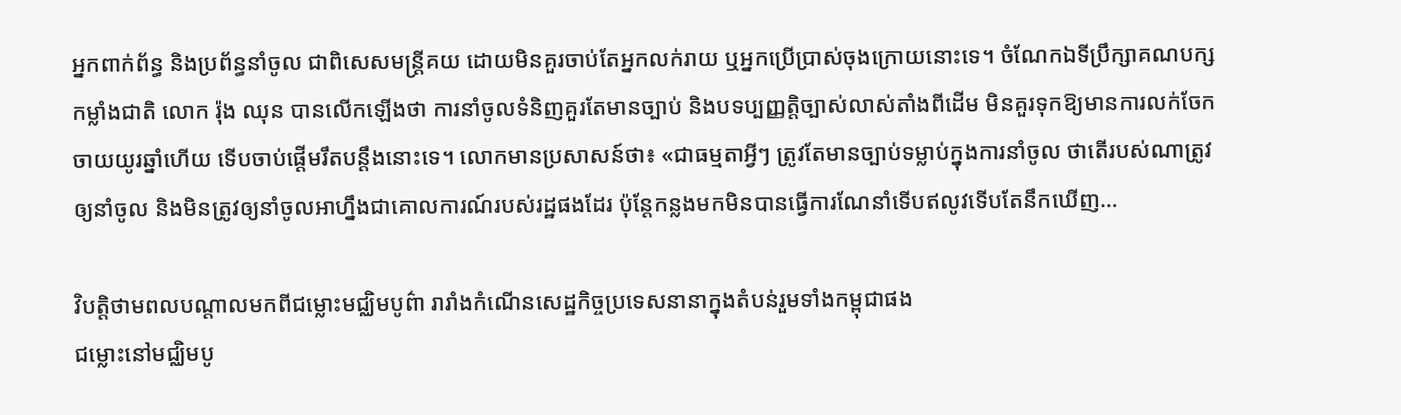អ្នកពាក់ព័ន្ធ និងប្រព័ន្ធនាំចូល ជាពិសេសមន្ត្រីគយ ដោយមិនគួរចាប់តែអ្នកលក់រាយ ឬអ្នកប្រើប្រាស់ចុងក្រោយនោះទេ។ ចំណែកឯទីប្រឹក្សាគណបក្សកម្លាំងជាតិ លោក រ៉ុង ឈុន បានលើកឡើងថា ការនាំចូលទំនិញគួរតែមានច្បាប់ និងបទប្បញ្ញត្តិច្បាស់លាស់តាំងពីដើម មិនគួរទុកឱ្យមានការលក់ចែកចាយយូរឆ្នាំហើយ ទើបចាប់ផ្តើមរឹតបន្តឹងនោះទេ។ លោកមានប្រសាសន៍ថា៖ «ជាធម្មតាអ្វីៗ ត្រូវតែមានច្បាប់ទម្លាប់ក្នុងការនាំចូល ថាតើរបស់ណាត្រូវឲ្យនាំចូល និងមិនត្រូវឲ្យនាំចូលអាហ្នឹងជាគោលការណ៍របស់រដ្ឋផងដែរ ប៉ុន្តែកន្លងមកមិនបានធ្វើការណែនាំទើបឥលូវទើបតែនឹកឃើញ…

វិបត្តិថាមពលបណ្ដាលមកពីជម្លោះមជ្ឈិមបូព៌ា រារាំងកំណើនសេដ្ឋកិច្ចប្រទេសនានាក្នុងតំបន់រួមទាំងកម្ពុជាផង
ជម្លោះនៅមជ្ឈិមបូ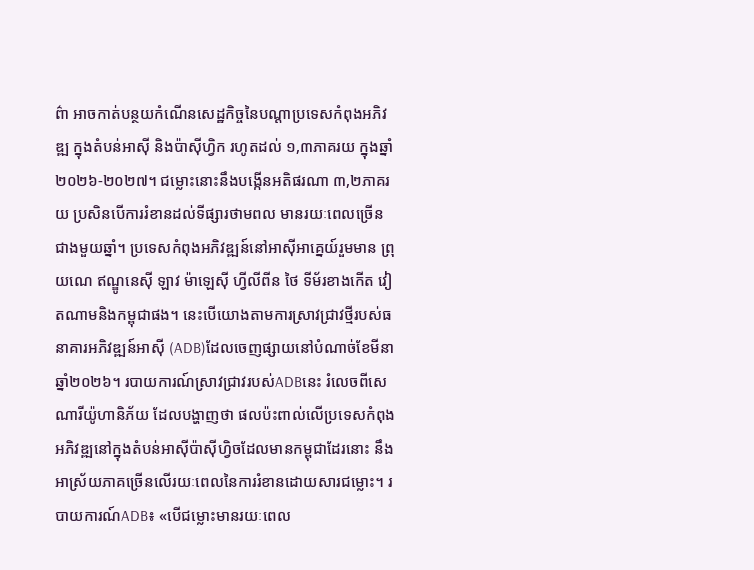ព៌ា អាចកាត់បន្ថយកំណើនសេដ្ឋកិច្ចនៃបណ្តាប្រទេសកំពុងអភិវឌ្ឍ ក្នុងតំបន់អាស៊ី និងប៉ាស៊ីហ្វិក រហូតដល់ ១,៣ភាគរយ ក្នុងឆ្នាំ ២០២៦-២០២៧។ ជម្លោះនោះនឹងបង្កើនអតិផរណា ៣,២ភាគរយ ប្រសិនបើការរំខានដល់ទីផ្សារថាមពល មានរយៈពេលច្រើនជាងមួយឆ្នាំ។ ប្រទេសកំពុងអភិវឌ្ឍន៍នៅអាស៊ីអាគ្នេយ៍រួមមាន ព្រុយណេ ឥណ្ឌូនេស៊ី ឡាវ ម៉ាឡេស៊ី ហ្វីលីពីន ថៃ ទីម័រខាងកើត វៀតណាមនិងកម្ពុជាផង។ នេះបើយោងតាមការស្រាវជ្រាវថ្មីរបស់ធនាគារអភិវឌ្ឍន៍អាស៊ី (ADB)ដែលចេញផ្សាយនៅបំណាច់ខែមីនាឆ្នាំ២០២៦។ របាយការណ៍ស្រាវជ្រាវរបស់ADBនេះ រំលេចពីសេណារីយ៉ូហានិភ័យ ដែលបង្ហាញថា ផលប៉ះពាល់លើប្រទេសកំពុងអភិវឌ្ឍនៅក្នុងតំបន់អាស៊ីប៉ាស៊ីហ្វិចដែលមានកម្ពុជាដែរនោះ នឹងអាស្រ័យភាគច្រើនលើរយៈពេលនៃការរំខានដោយសារជម្លោះ។ របាយការណ៍ADB៖ «បើជម្លោះមានរយៈពេល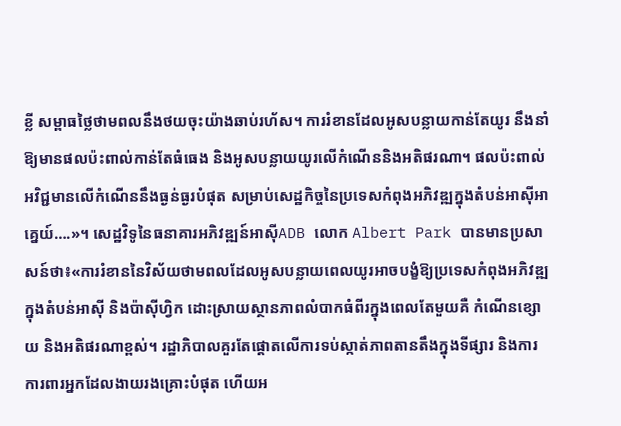ខ្លី សម្ពាធថ្លៃថាមពលនឹងថយចុះយ៉ាងឆាប់រហ័ស។ ការរំខានដែលអូសបន្លាយកាន់តែយូរ នឹងនាំឱ្យមានផលប៉ះពាល់កាន់តែធំធេង និងអូសបន្លាយយូរលើកំណើននិងអតិផរណា។ ផលប៉ះពាល់អវិជ្ជមានលើកំណើននឹងធ្ងន់ធ្ងរបំផុត សម្រាប់សេដ្ឋកិច្ចនៃប្រទេសកំពុងអភិវឌ្ឍក្នុងតំបន់អាស៊ីអាគ្នេយ៍….»។ សេដ្ឋវិទូនៃធនាគារអភិវឌ្ឍន៍អាស៊ីADB លោក Albert Park បានមានប្រសាសន៍ថា៖«ការរំខាននៃវិស័យថាមពលដែលអូសបន្លាយពេលយូរអាចបង្ខំឱ្យប្រទេសកំពុងអភិវឌ្ឍ ក្នុងតំបន់អាស៊ី និងប៉ាស៊ីហ្វិក ដោះស្រាយស្ថានភាពលំបាកធំពីរក្នុងពេលតែមួយគឺ កំណើនខ្សោយ និងអតិផរណាខ្ពស់។ រដ្ឋាភិបាលគួរតែផ្តោតលើការទប់ស្កាត់ភាពតានតឹងក្នុងទីផ្សារ និងការការពារអ្នកដែលងាយរងគ្រោះបំផុត ហើយអ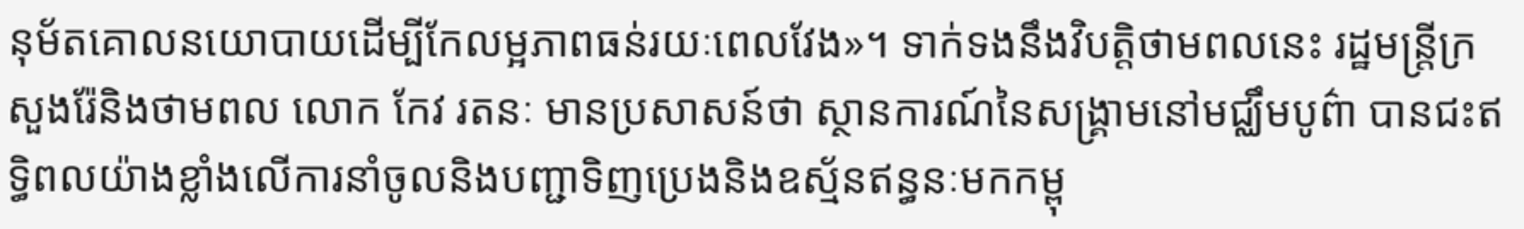នុម័តគោលនយោបាយដើម្បីកែលម្អភាពធន់រយៈពេលវែង»។ ទាក់ទងនឹងវិបត្តិថាមពលនេះ រដ្ឋមន្រ្តីក្រសួងរ៉ែនិងថាមពល លោក កែវ រតនៈ មានប្រសាសន៍ថា ស្ថានការណ៍នៃសង្គ្រាមនៅមជ្ឈឹមបូព៌ា បានជះឥទ្ធិពលយ៉ាងខ្លាំងលើការនាំចូលនិងបញ្ជាទិញប្រេងនិងឧស្ម័នឥន្ធនៈមកកម្ពុ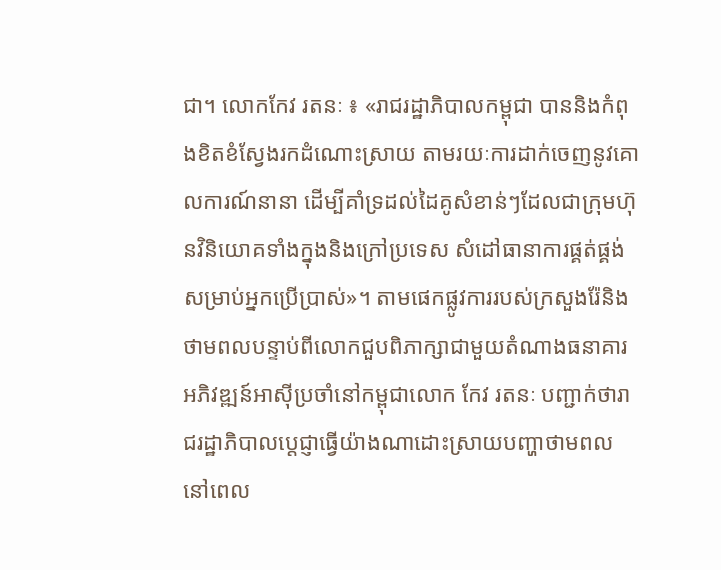ជា។ លោកកែវ រតនៈ ៖ «រាជរដ្ឋាភិបាលកម្ពុជា បាននិងកំពុងខិតខំស្វែងរកដំណោះស្រាយ តាមរយៈការដាក់ចេញនូវគោលការណ៍នានា ដើម្បីគាំទ្រដល់ដៃគូសំខាន់ៗដែលជាក្រុមហ៊ុនវិនិយោគទាំងក្នុងនិងក្រៅប្រទេស សំដៅធានាការផ្គត់ផ្គង់សម្រាប់អ្នកប្រើប្រាស់»។ តាមផេកផ្លូវការរបស់ក្រសួងរ៉ែនិងថាមពលបន្ទាប់ពីលោកជួបពិភាក្សាជាមួយតំណាងធនាគារអភិវឌ្ឍន៍អាស៊ីប្រចាំនៅកម្ពុជាលោក កែវ រតនៈ បញ្ជាក់ថារាជរដ្ឋាភិបាលប្ដេជ្ញាធ្វើយ៉ាងណាដោះស្រាយបញ្ហាថាមពល នៅពេល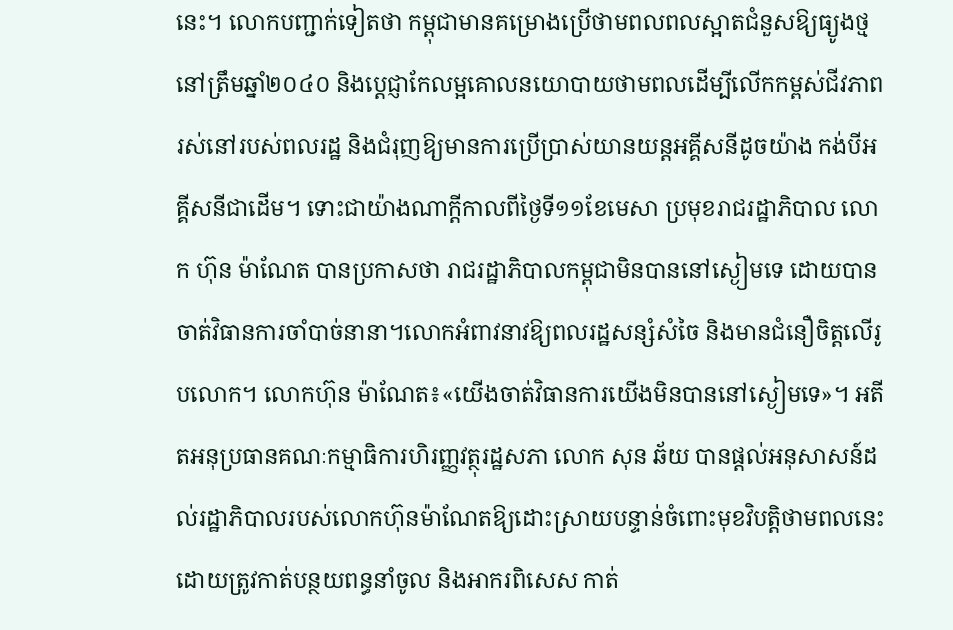នេះ។ លោកបញ្ជាក់ទៀតថា កម្ពុជាមានគម្រោងប្រើថាមពលពលស្អាតជំនួសឱ្យធ្យូងថ្មនៅត្រឹមឆ្នាំ២០៤០ និងប្ដេជ្ញាកែលម្អគោលនយោបាយថាមពលដើម្បីលើកកម្ពស់ជីវភាពរស់នៅរបស់ពលរដ្ឋ និងជំរុញឱ្យមានការប្រើប្រាស់យានយន្ដអគ្គីសនីដូចយ៉ាង កង់បីអគ្គីសនីជាដើម។ ទោះជាយ៉ាងណាក្ដីកាលពីថ្ងៃទី១១ខែមេសា ប្រមុខរាជរដ្ឋាភិបាល លោក ហ៊ុន ម៉ាណែត បានប្រកាសថា រាជរដ្ឋាភិបាលកម្ពុជាមិនបាននៅស្ងៀមទេ ដោយបានចាត់វិធានការចាំបាច់នានា។លោកអំពាវនាវឱ្យពលរដ្ឋសន្សំសំចៃ និងមានជំនឿចិត្តលើរូបលោក។ លោកហ៊ុន ម៉ាណែត៖«យើងចាត់វិធានការយើងមិនបាននៅស្ងៀមទេ»។ អតីតអនុប្រធានគណៈកម្មាធិការហិរញ្ញវត្ថុរដ្ឋសភា លោក សុន ឆ័យ បានផ្ដល់អនុសាសន៍ដល់រដ្ឋាភិបាលរបស់លោកហ៊ុនម៉ាណែតឱ្យដោះស្រាយបន្ទាន់ចំពោះមុខវិបត្តិថាមពលនេះដោយត្រូវកាត់បន្ថយពន្ធនាំចូល និងអាករពិសេស កាត់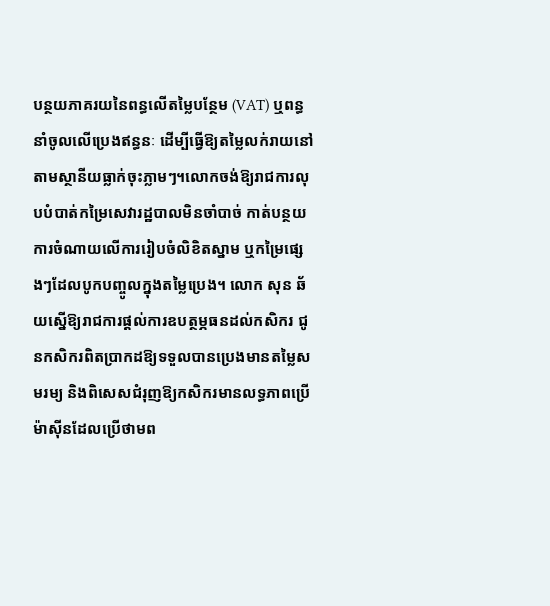បន្ថយភាគរយនៃពន្ធលើតម្លៃបន្ថែម (VAT) ឬពន្ធនាំចូលលើប្រេងឥន្ធនៈ ដើម្បីធ្វើឱ្យតម្លៃលក់រាយនៅតាមស្ថានីយធ្លាក់ចុះភ្លាមៗ។លោកចង់ឱ្យរាជការលុបបំបាត់កម្រៃសេវារដ្ឋបាលមិនចាំបាច់ កាត់បន្ថយការចំណាយលើការរៀបចំលិខិតស្នាម ឬកម្រៃផ្សេងៗដែលបូកបញ្ចូលក្នុងតម្លៃប្រេង។ លោក សុន ឆ័យស្នើឱ្យរាជការផ្ដល់ការឧបត្ថម្ភធនដល់កសិករ ជូនកសិករពិតប្រាកដឱ្យទទួលបានប្រេងមានតម្លៃសមរម្យ និងពិសេសជំរុញឱ្យកសិករមានលទ្ធភាពប្រើម៉ាស៊ីនដែលប្រើថាមព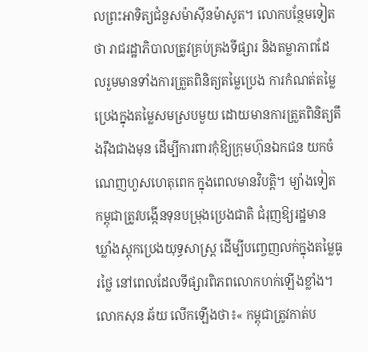លព្រះអាទិត្យជំនួសម៉ាស៊ីនម៉ាសូត។ លោកបន្ថែមទៀតថា រាជរដ្ឋាភិបាលត្រូវគ្រប់គ្រងទីផ្សារ និងតម្លាភាពដែលរួមមានទាំងការត្រួតពិនិត្យតម្លៃប្រេង ការកំណត់តម្លៃប្រេងក្នុងតម្លៃសមស្របមួយ ដោយមានការត្រួតពិនិត្យតឹងរ៉ឹងជាងមុន ដើម្បីការពារកុំឱ្យក្រុមហ៊ុនឯកជន យកចំណេញហួសហេតុពេក ក្នុងពេលមានវិបត្តិ។ ម្យ៉ាងទៀតកម្ពុជាត្រូវបង្កើនទុនបម្រុងប្រេងជាតិ ជំរុញឱ្យរដ្ឋមានឃ្លាំងស្តុកប្រេងយុទ្ធសាស្ត្រ ដើម្បីបញ្ចេញលក់ក្នុងតម្លៃធូរថ្លៃ នៅពេលដែលទីផ្សារពិភពលោកហក់ឡើងខ្លាំង។ លោកសុន ឆ័យ លើកឡើងថា៖« កម្ពុជាត្រូវកាត់ប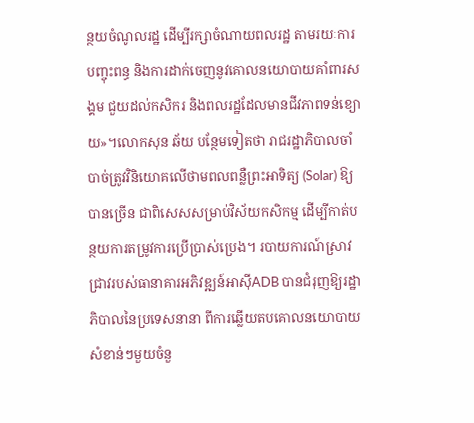ន្ថយចំណូលរដ្ឋ ដើម្បីរក្សាចំណាយពលរដ្ឋ តាមរយៈការបញ្ចុះពន្ធ និងការដាក់ចេញនូវគោលនយោបាយគាំពារសង្គម ជួយដល់កសិករ និងពលរដ្ឋដែលមានជីវភាពទន់ខ្យោយ»។លោកសុន ឆ័យ បន្ថែមទៀតថា រាជរដ្ឋាភិបាលចាំបាច់ត្រូវវិនិយោគលើថាមពលពន្លឺព្រះអាទិត្យ (Solar) ឱ្យបានច្រើន ជាពិសេសសម្រាប់វិស័យកសិកម្ម ដើម្បីកាត់បន្ថយការតម្រូវការប្រើប្រាស់ប្រេង។ របាយការណ៍ស្រាវជ្រាវរបស់ធានាគារអភិវឌ្ឍន៍អាស៊ីADB បានជំរុញឱ្យរដ្ឋាភិបាលនៃប្រទេសនានា ពីការឆ្លើយតបគោលនយោបាយសំខាន់ៗមួយចំនួ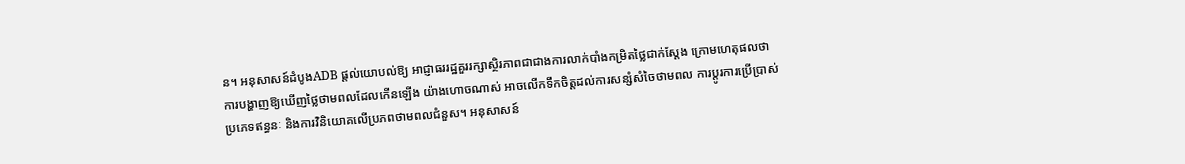ន។ អនុសាសន៍ដំបូងADB ផ្ដល់យោបល់ឱ្យ អាជ្ញាធររដ្ឋគួររក្សាស្ថិរភាពជាជាងការលាក់បាំងកម្រិតថ្លៃជាក់ស្តែង ក្រោមហេតុផលថា ការបង្ហាញឱ្យឃើញថ្លៃថាមពលដែលកើនឡើង យ៉ាងហោចណាស់ អាចលើកទឹកចិត្តដល់ការសន្សំសំចៃថាមពល ការប្តូរការប្រើប្រាស់ប្រភេទឥន្ធនៈ និងការវិនិយោគលើប្រភពថាមពលជំនួស។ អនុសាសន៍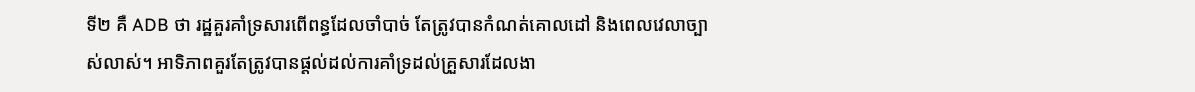ទី២ គឺ ADB ថា រដ្ឋគួរគាំទ្រសារពើពន្ធដែលចាំបាច់ តែត្រូវបានកំណត់គោលដៅ និងពេលវេលាច្បាស់លាស់។ អាទិភាពគួរតែត្រូវបានផ្តល់ដល់ការគាំទ្រដល់គ្រួសារដែលងា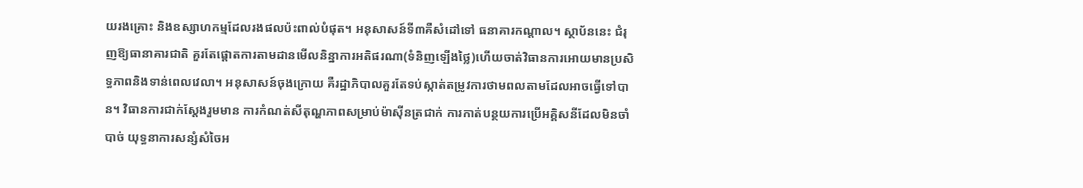យរងគ្រោះ និងឧស្សាហកម្មដែលរងផលប៉ះពាល់បំផុត។ អនុសាសន៍ទី៣គឺសំដៅទៅ ធនាគារកណ្តាល។ ស្ថាប័ននេះ ជំរុញឱ្យធានាគារជាតិ គួរតែផ្តោតការតាមដានមើលនិន្នាការអតិផរណា(ទំនិញឡើងថ្លៃ)ហើយចាត់វិធានការអោយមានប្រសិទ្ធភាពនិងទាន់ពេលវេលា។ អនុសាសន៍ចុងក្រោយ គឺរដ្ឋាភិបាលគួរតែទប់ស្កាត់តម្រូវការថាមពលតាមដែលអាចធ្វើទៅបាន។ វិធានការជាក់ស្តែងរួមមាន ការកំណត់សីតុណ្ហភាពសម្រាប់ម៉ាស៊ីនត្រជាក់ ការកាត់បន្ថយការប្រើអគ្គិសនីដែលមិនចាំបាច់ យុទ្ធនាការសន្សំសំចៃអ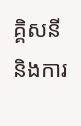គ្គិសនី និងការ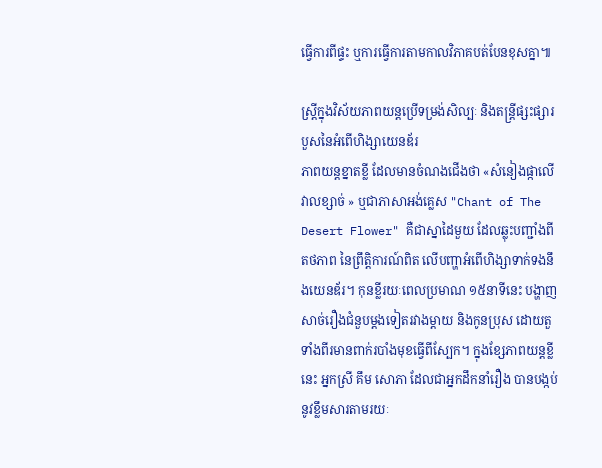ធ្វើការពីផ្ទះ ឬការធ្វើការតាមកាលវិភាគបត់បែនខុសគ្នា៕

ស្ត្រីក្នុងវិស័យភាពយន្តប្រើទម្រង់សិល្បៈ និងតន្ត្រីផ្សះផ្សារបួសនៃអំពើហិង្សាយេនឌ័រ
ភាពយន្តខ្នាតខ្លី ដែលមានចំណងជើងថា «សំនៀងផ្កាលើវាលខ្សាច់ » ឬជាភាសាអង់គ្លេស "Chant of The Desert Flower" គឺជាស្នាដៃមួយ ដែលឆ្លុះបញ្ជាំងពីតថភាព នៃព្រឹត្តិការណ៍ពិត លើបញ្ហាអំពើហិង្សាទាក់ទងនឹងយេនឌ័រ។ កុនខ្លីរយៈពេលប្រមាណ ១៥នាទីនេះ បង្ហាញសាច់រឿងជំនួបម្ដងទៀតរវាងម្ដាយ និងកូនប្រុស ដោយតួទាំងពីរមានពាក់របាំងមុខធ្វើពីស្បែក។ ក្នុងខ្សែភាពយន្តខ្លីនេះ អ្នកស្រី គឹម សោភា ដែលជាអ្នកដឹកនាំរឿង បានបង្កប់នូវខ្លឹមសារតាមរយៈ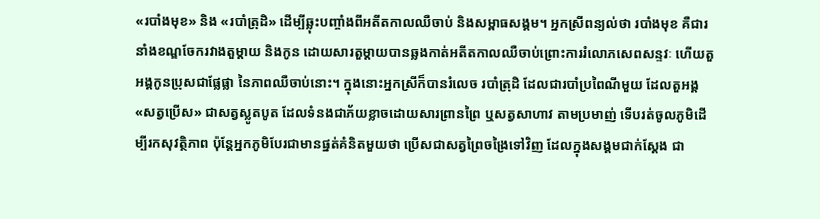«របាំងមុខ» និង «របាំត្រុដិ» ដើម្បីឆ្លុះបញ្ចាំងពីអតីតកាលឈឺចាប់ និងសម្ពាធសង្គម។ អ្នកស្រីពន្យល់ថា របាំងមុខ គឺជារនាំងខណ្ឌចែករវាងតួម្ដាយ និងកូន ដោយសារតួម្ដាយបានឆ្លងកាត់អតីតកាលឈឺចាប់ព្រោះការរំលោភសេពសន្ទវៈ ហើយតួអង្គកូនប្រុសជាផ្លែផ្លា នៃភាពឈឺចាប់នោះ។ ក្នុងនោះអ្នកស្រីក៏បានរំលេច របាំត្រុដិ ដែលជារបាំប្រពៃណីមួយ ដែលតួអង្គ «សត្វប្រើស» ជាសត្វស្លូតបូត ដែលទំនងជាភ័យខ្លាចដោយសារព្រានព្រៃ ឬសត្វសាហាវ តាមប្រមាញ់ ទើបរត់ចូលភូមិដើម្បីរកសុវត្ថិភាព ប៉ុន្ដែអ្នកភូមិបែរជាមានផ្នត់គំនិតមួយថា ប្រើសជាសត្វព្រៃចង្រៃទៅវិញ ដែលក្នុងសង្គមជាក់ស្ដែង ជា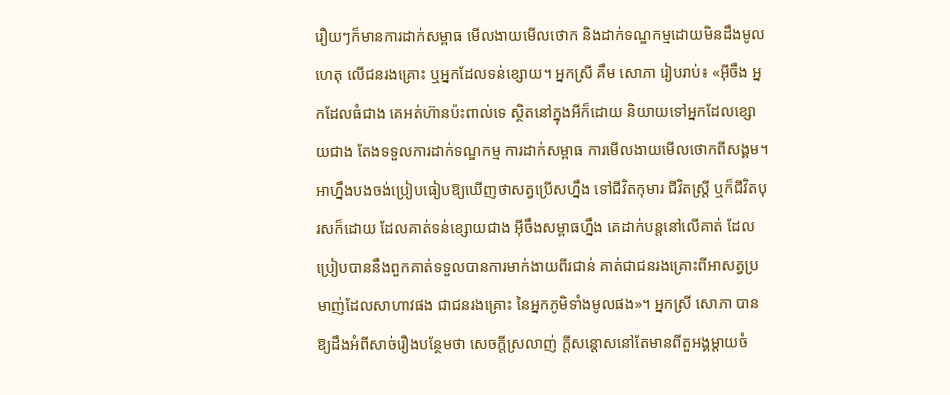រឿយៗក៏មានការដាក់សម្ពាធ មើលងាយមើលថោក និងដាក់ទណ្ឌកម្មដោយមិនដឹងមូលហេតុ លើជនរងគ្រោះ ឬអ្នកដែលទន់ខ្សោយ។ អ្នកស្រី គឹម សោភា រៀបរាប់៖ «អ៊ីចឹង អ្នកដែលធំជាង គេអត់ហ៊ានប៉ះពាល់ទេ ស្ថិតនៅក្នុងអីក៏ដោយ និយាយទៅអ្នកដែលខ្សោយជាង តែងទទួលការដាក់ទណ្ឌកម្ម ការដាក់សម្ពាធ ការមើលងាយមើលថោកពីសង្គម។ អាហ្នឹងបងចង់ប្រៀបធៀបឱ្យឃើញថាសត្វប្រើសហ្នឹង ទៅជីវិតកុមារ ជីវិតស្ត្រី ឬក៏ជីវិតបុរសក៏ដោយ ដែលគាត់ទន់ខ្សោយជាង អ៊ីចឹងសម្ពាធហ្នឹង គេដាក់បន្តនៅលើគាត់ ដែលប្រៀបបាននឹងពួកគាត់ទទួលបានការមាក់ងាយពីរជាន់ គាត់ជាជនរងគ្រោះពីអាសត្វប្រមាញ់ដែលសាហាវផង ជាជនរងគ្រោះ នៃអ្នកភូមិទាំងមូលផង»។ អ្នកស្រី សោភា បានឱ្យដឹងអំពីសាច់រឿងបន្ថែមថា សេចក្ដីស្រលាញ់ ក្ដីសន្ដោសនៅតែមានពីតួអង្គម្ដាយចំ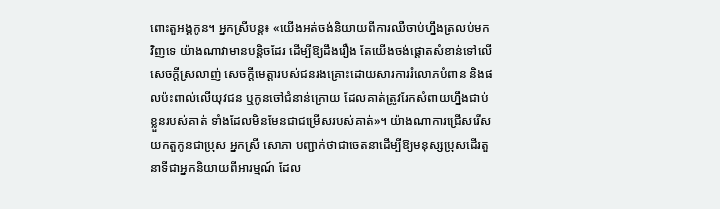ពោះតួអង្គកូន។ អ្នកស្រីបន្ត៖ «យើងអត់ចង់និយាយពីការឈឺចាប់ហ្នឹងត្រលប់មកវិញទេ យ៉ាងណាវាមានបន្តិចដែរ ដើម្បីឱ្យដឹងរឿង តែយើងចង់ផ្ដោតសំខាន់ទៅលើសេចក្ដីស្រលាញ់ សេចក្ដីមេត្តារបស់ជនរងគ្រោះដោយសារការរំលោភបំពាន និងផលប៉ះពាល់លើយុវជន ឬកូនចៅជំនាន់ក្រោយ ដែលគាត់ត្រូវរែកសំពាយហ្នឹងជាប់ខ្លួនរបស់គាត់ ទាំងដែលមិនមែនជាជម្រើសរបស់គាត់»។ យ៉ាងណាការជ្រើសរើសយកតួកូនជាប្រុស អ្នកស្រី សោភា បញ្ជាក់ថាជាចេតនាដើម្បីឱ្យមនុស្សប្រុសដើរតួនាទីជាអ្នកនិយាយពីអារម្មណ៍ ដែល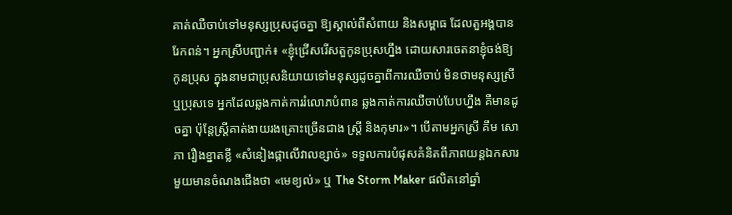គាត់ឈឺចាប់ទៅមនុស្សប្រុសដូចគ្នា ឱ្យស្គាល់ពីសំពាយ និងសម្ពាធ ដែលតួអង្គបានរែកពន់។ អ្នកស្រីបញ្ជាក់៖ «ខ្ញុំជ្រើសរើសតួកូនប្រុសហ្នឹង ដោយសារចេតនាខ្ញុំចង់ឱ្យកូនប្រុស ក្នុងនាមជាប្រុសនិយាយទៅមនុស្សដូចគ្នាពីការឈឺចាប់ មិនថាមនុស្សស្រី ឬប្រុសទេ អ្នកដែលឆ្លងកាត់ការរំលោភបំពាន ឆ្លងកាត់ការឈឺចាប់បែបហ្នឹង គឺមានដូចគ្នា ប៉ុន្ដែស្ត្រីគាត់ងាយរងគ្រោះច្រើនជាង ស្រី្ត និងកុមារ»។ បើតាមអ្នកស្រី គឹម សោភា រឿងខ្នាតខ្លី «សំនៀងផ្កាលើវាលខ្សាច់» ទទួលការបំផុសគំនិតពីភាពយន្តឯកសារមួយមានចំណងជើងថា «មេខ្យល់» ឬ The Storm Maker ផលិតនៅឆ្នាំ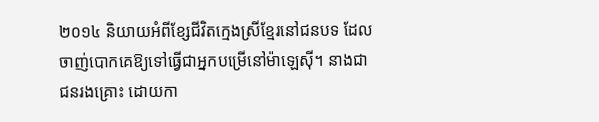២០១៤ និយាយអំពីខ្សែជីវិតក្មេងស្រីខ្មែរនៅជនបទ ដែលចាញ់បោកគេឱ្យទៅធ្វើជាអ្នកបម្រើនៅម៉ាឡេស៊ី។ នាងជាជនរងគ្រោះ ដោយកា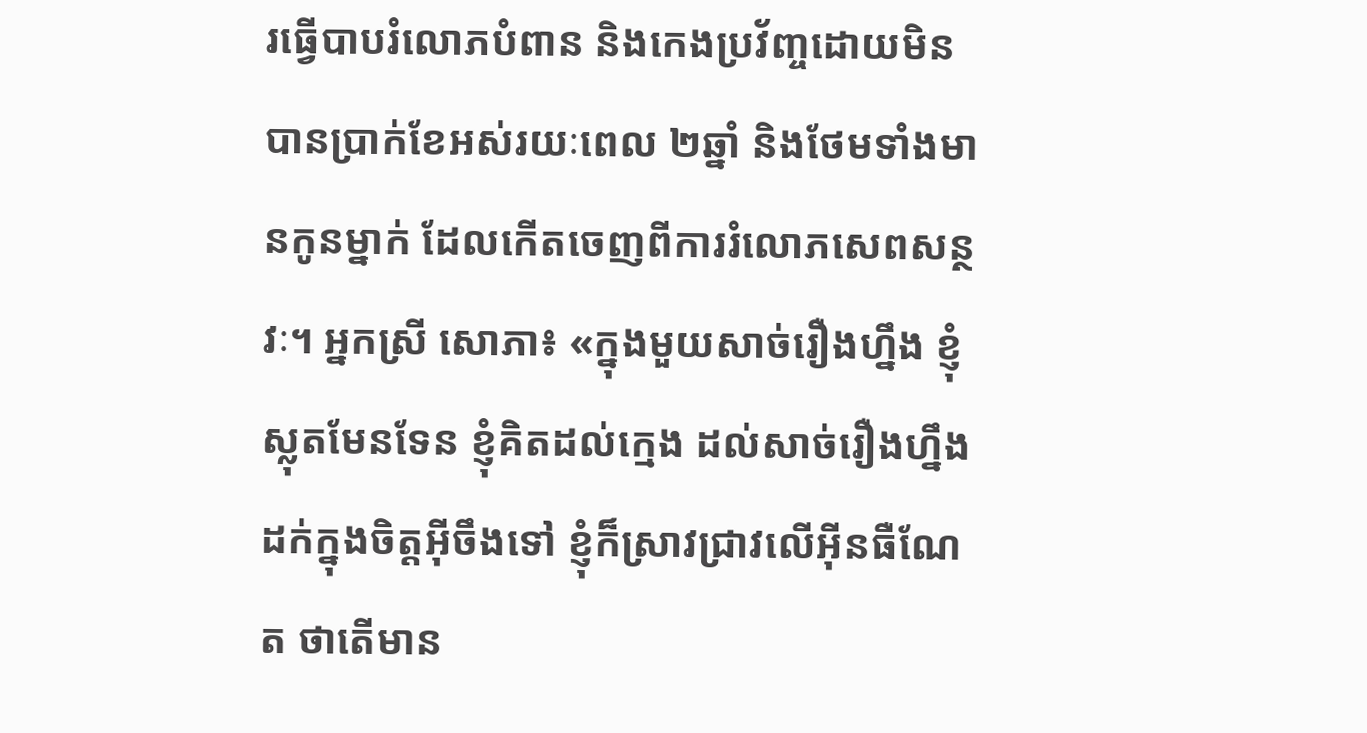រធ្វើបាបរំលោភបំពាន និងកេងប្រវ័ញ្ចដោយមិនបានប្រាក់ខែអស់រយៈពេល ២ឆ្នាំ និងថែមទាំងមានកូនម្នាក់ ដែលកើតចេញពីការរំលោភសេពសន្ថវៈ។ អ្នកស្រី សោភា៖ «ក្នុងមួយសាច់រឿងហ្នឹង ខ្ញុំស្លុតមែនទែន ខ្ញុំគិតដល់ក្មេង ដល់សាច់រឿងហ្នឹងដក់ក្នុងចិត្តអ៊ីចឹងទៅ ខ្ញុំក៏ស្រាវជ្រាវលើអ៊ីនធឺណែត ថាតើមាន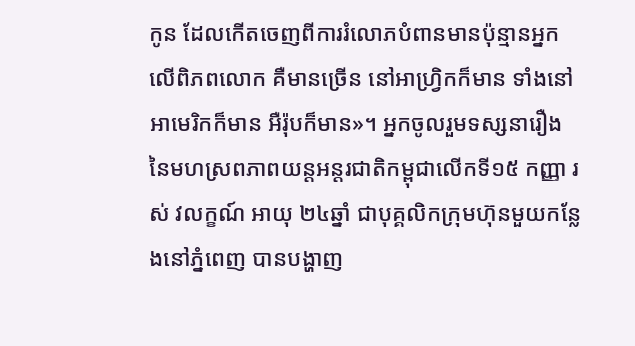កូន ដែលកើតចេញពីការរំលោភបំពានមានប៉ុន្មានអ្នកលើពិភពលោក គឺមានច្រើន នៅអាហ្រ្វិកក៏មាន ទាំងនៅអាមេរិកក៏មាន អឺរ៉ុបក៏មាន»។ អ្នកចូលរួមទស្សនារឿង នៃមហស្រពភាពយន្តអន្តរជាតិកម្ពុជាលើកទី១៥ កញ្ញា រស់ វលក្ខណ៍ អាយុ ២៤ឆ្នាំ ជាបុគ្គលិកក្រុមហ៊ុនមួយកន្លែងនៅភ្នំពេញ បានបង្ហាញ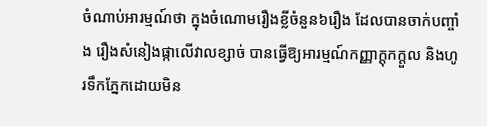ចំណាប់អារម្មណ៍ថា ក្នុងចំណោមរឿងខ្លីចំនួន៦រឿង ដែលបានចាក់បញ្ចាំង រឿងសំនៀងផ្កាលើវាលខ្សាច់ បានធ្វើឱ្យអារម្មណ៍កញ្ញាក្ដុកក្ដួល និងហូរទឹកភ្នែកដោយមិន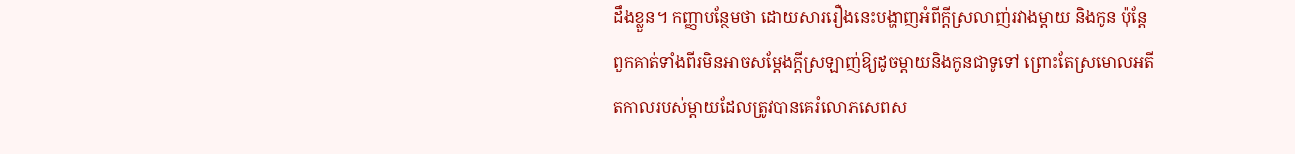ដឹងខ្លួន។ កញ្ញាបន្ថែមថា ដោយសាររឿងនេះបង្ហាញអំពីក្តីស្រលាញ់រវាងម្ដាយ និងកូន ប៉ុន្ដែពួកគាត់ទាំងពីរមិនអាចសម្តែងក្តីស្រឡាញ់ឱ្យដូចម្តាយនិងកូនជាទូទៅ ព្រោះតែស្រមោលអតីតកាលរបស់ម្ដាយដែលត្រូវបានគេរំលោភសេពស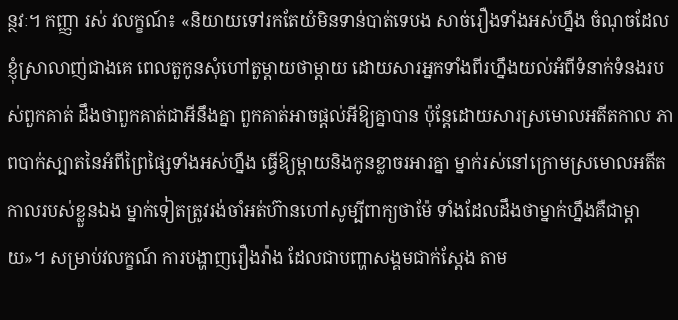ន្ថវៈ។ កញ្ញា រស់ វលក្ខណ៍៖ «និយាយទៅរកតែយំមិនទាន់បាត់ទេបង សាច់រឿងទាំងអស់ហ្នឹង ចំណុចដែលខ្ញុំស្រាលាញ់ជាងគេ ពេលតួកូនសុំហៅតួម្ដាយថាម្ដាយ ដោយសារអ្នកទាំងពីរហ្នឹងយល់អំពីទំនាក់ទំនងរបស់ពួកគាត់ ដឹងថាពួកគាត់ជាអីនឹងគ្នា ពួកគាត់អាចផ្ដល់អីឱ្យគ្នាបាន ប៉ុន្ដែដោយសារស្រមោលអតីតកាល ភាពបាក់ស្បាតនៃអំពីព្រៃផ្សៃទាំងអស់ហ្នឹង ធ្វើឱ្យម្ដាយនិងកូនខ្លាចរអារគ្នា ម្នាក់រស់នៅក្រោមស្រមោលអតីតកាលរបស់ខ្លួនឯង ម្នាក់ទៀតត្រូវរង់ចាំអត់ហ៊ានហៅសូម្បីពាក្យថាម៉ែ ទាំងដែលដឹងថាម្នាក់ហ្នឹងគឺជាម្ដាយ»។ សម្រាប់វលក្ខណ៍ ការបង្ហាញរឿងវ៉ាង ដែលជាបញ្ហាសង្គមជាក់ស្ដែង តាម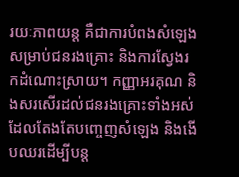រយៈភាពយន្ត គឺជាការបំពងសំឡេងសម្រាប់ជនរងគ្រោះ និងការស្វែងរកដំណោះស្រាយ។ កញ្ញាអរគុណ និងសរសើរដល់ជនរងគ្រោះទាំងអស់ ដែលតែងតែបញ្ចេញសំឡេង និងងើបឈរដើម្បីបន្ត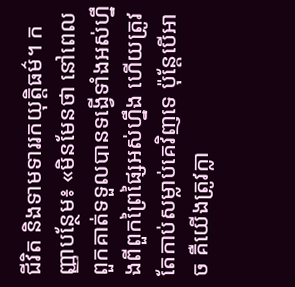ជីវិត និងទាមទាររកយុត្តិធម៌។ កញ្ញាបន្ថែម៖ «មិនមែនថា នៅពេលពួកគាត់ទទួលបានទង្វើទាំងអស់ហ្នឹងពីពួកព្រៃផ្សៃអស់ហ្នឹង ហើយត្រូវតែកាប់សម្លាប់គេវិញទេ ប៉ុន្តែបើអាច គឺយើងត្រូវក្លា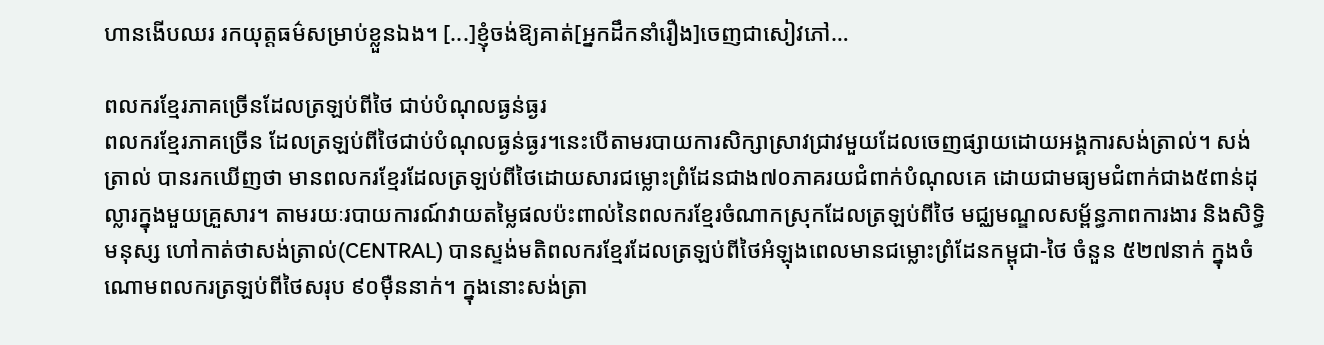ហានងើបឈរ រកយុត្តធម៌សម្រាប់ខ្លួនឯង។ [...]ខ្ញុំចង់ឱ្យគាត់[អ្នកដឹកនាំរឿង]ចេញជាសៀវភៅ…

ពលករខ្មែរភាគច្រើនដែលត្រឡប់ពីថៃ ជាប់បំណុលធ្ងន់ធ្ងរ
ពលករខ្មែរភាគច្រើន ដែលត្រឡប់ពីថៃជាប់បំណុលធ្ងន់ធ្ងរ។នេះបើតាមរបាយការសិក្សាស្រាវជ្រាវមួយដែលចេញផ្សាយដោយអង្គការសង់ត្រាល់។ សង់ត្រាល់ បានរកឃើញថា មានពលករខ្មែរដែលត្រឡប់ពីថៃដោយសារជម្លោះព្រំដែនជាង៧០ភាគរយជំពាក់បំណុលគេ ដោយជាមធ្យមជំពាក់ជាង៥ពាន់ដុល្លារក្នុងមួយគ្រួសារ។ តាមរយៈរបាយការណ៍វាយតម្លៃផលប៉ះពាល់នៃពលករខ្មែរចំណាកស្រុកដែលត្រឡប់ពីថៃ មជ្ឈមណ្ឌលសម្ព័ន្ធភាពការងារ និងសិទ្ធិមនុស្ស ហៅកាត់ថាសង់ត្រាល់(CENTRAL) បានស្ទង់មតិពលករខ្មែរដែលត្រឡប់ពីថៃអំឡុងពេលមានជម្លោះព្រំដែនកម្ពុជា-ថៃ ចំនួន ៥២៧នាក់ ក្នុងចំណោមពលករត្រឡប់ពីថៃសរុប ៩០ម៉ឺននាក់។ ក្នុងនោះសង់ត្រា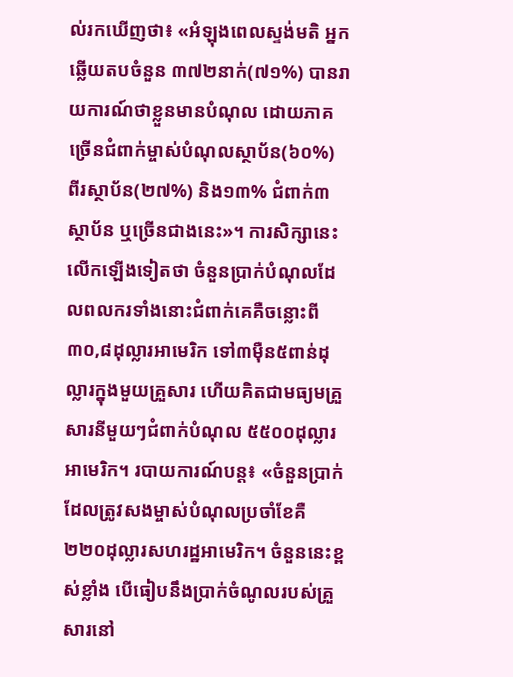ល់រកឃើញថា៖ «អំឡុងពេលស្ទង់មតិ អ្នកឆ្លើយតបចំនួន ៣៧២នាក់(៧១%) បានរាយការណ៍ថាខ្លួនមានបំណុល ដោយភាគច្រើនជំពាក់ម្ចាស់បំណុលស្ថាប័ន(៦០%) ពីរស្ថាប័ន(២៧%) និង១៣% ជំពាក់៣ស្ថាប័ន ឬច្រើនជាងនេះ»។ ការសិក្សានេះលើកឡើងទៀតថា ចំនួនប្រាក់បំណុលដែលពលករទាំងនោះជំពាក់គេគឺចន្លោះពី ៣០,៨ដុល្លារអាមេរិក ទៅ៣ម៉ឺន៥ពាន់ដុល្លារក្នុងមួយគ្រួសារ ហើយគិតជាមធ្យមគ្រួសារនីមួយៗជំពាក់បំណុល ៥៥០០ដុល្លារអាមេរិក។ របាយការណ៍បន្ត៖ «ចំនួនប្រាក់ដែលត្រូវសងម្ចាស់បំណុលប្រចាំខែគឺ២២០ដុល្លារសហរដ្ឋអាមេរិក។ ចំនួននេះខ្ពស់ខ្លាំង បើធៀបនឹងប្រាក់ចំណូលរបស់គ្រួសារនៅ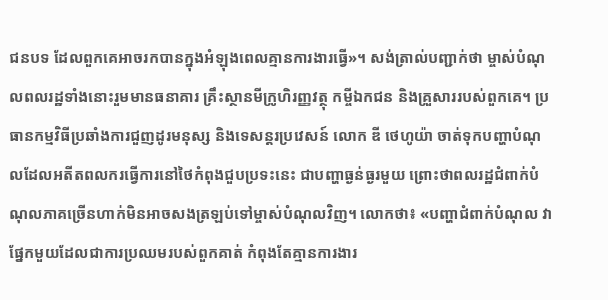ជនបទ ដែលពួកគេអាចរកបានក្នុងអំឡុងពេលគ្មានការងារធ្វើ»។ សង់ត្រាល់បញ្ជាក់ថា ម្ចាស់បំណុលពលរដ្ឋទាំងនោះរួមមានធនាគារ គ្រឹះស្ថានមីក្រូហិរញ្ញវត្ថុ កម្ចីឯកជន និងគ្រួសាររបស់ពួកគេ។ ប្រធានកម្មវិធីប្រឆាំងការជួញដូរមនុស្ស និងទេសន្តរប្រវេសន៍ លោក ឌី ថេហូយ៉ា ចាត់ទុកបញ្ហាបំណុលដែលអតីតពលករធ្វើការនៅថៃកំពុងជួបប្រទះនេះ ជាបញ្ហាធ្ងន់ធ្ងរមួយ ព្រោះថាពលរដ្ឋជំពាក់បំណុលភាគច្រើនហាក់មិនអាចសងត្រឡប់ទៅម្ចាស់បំណុលវិញ។ លោកថា៖ «បញ្ហាជំពាក់បំណុល វាផ្នែកមួយដែលជាការប្រឈមរបស់ពួកគាត់ កំពុងតែគ្មានការងារ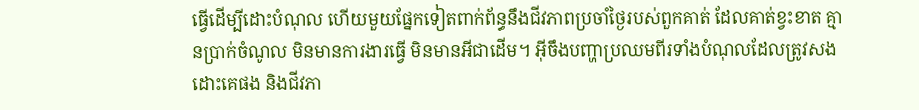ធ្វើដើម្បីដោះបំណុល ហើយមួយផ្នែកទៀតពាក់ព័ន្ធនឹងជីវភាពប្រចាំថ្ងៃរបស់ពួកគាត់ ដែលគាត់ខ្វះខាត គ្មានប្រាក់ចំណូល មិនមានការងារធ្វើ មិនមានអីជាដើម។ អ៊ីចឹងបញ្ហាប្រឈមពីរទាំងបំណុលដែលត្រូវសងដោះគេផង និងជីវភា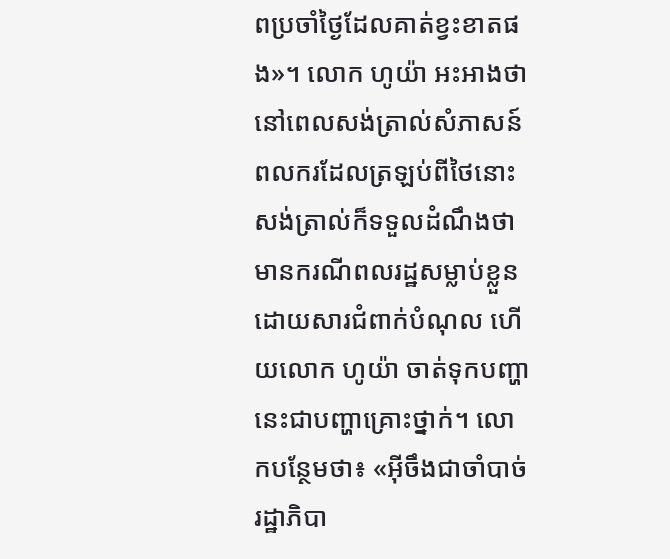ពប្រចាំថ្ងៃដែលគាត់ខ្វះខាតផង»។ លោក ហូយ៉ា អះអាងថា នៅពេលសង់ត្រាល់សំភាសន៍ពលករដែលត្រឡប់ពីថៃនោះ សង់ត្រាល់ក៏ទទួលដំណឹងថាមានករណីពលរដ្ឋសម្លាប់ខ្លួនដោយសារជំពាក់បំណុល ហើយលោក ហូយ៉ា ចាត់ទុកបញ្ហានេះជាបញ្ហាគ្រោះថ្នាក់។ លោកបន្ថែមថា៖ «អ៊ីចឹងជាចាំបាច់ រដ្ឋាភិបា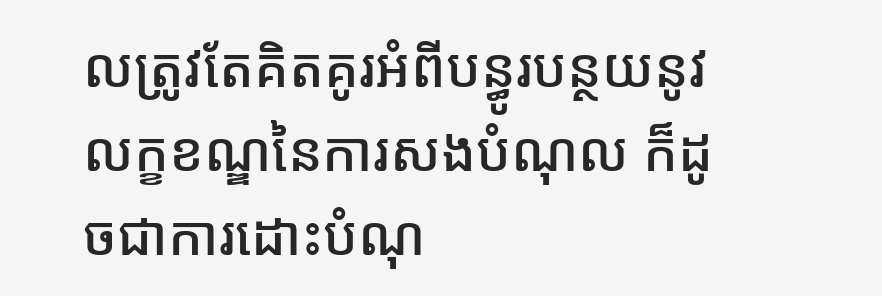លត្រូវតែគិតគូរអំពីបន្ធូរបន្ថយនូវលក្ខខណ្ឌនៃការសងបំណុល ក៏ដូចជាការដោះបំណុ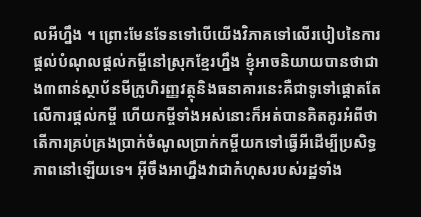លអីហ្នឹង ។ ព្រោះមែនទែនទៅបើយើងវិភាគទៅលើរបៀបនៃការផ្ដល់បំណុលផ្ដល់កម្ចីនៅស្រុកខ្មែរហ្នឹង ខ្ញុំអាចនិយាយបានថាជាង៣ពាន់ស្ថាប័នមីក្រូហិរញ្ញវត្ថុនិងធនាគារនេះគឺជាទូទៅផ្ដោតតែលើការផ្ដល់កម្ចី ហើយកម្ចីទាំងអស់នោះក៏អត់បានគិតគូរអំពីថាតើការគ្រប់គ្រងប្រាក់ចំណូលប្រាក់កម្ចីយកទៅធ្វើអីដើម្បីប្រសិទ្ធភាពនៅឡើយទេ។ អ៊ីចឹងអាហ្នឹងវាជាកំហុសរបស់រដ្ឋទាំង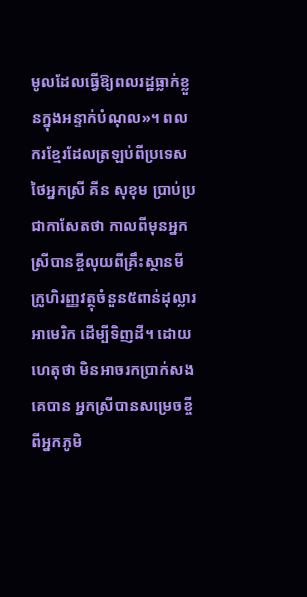មូលដែលធ្វើឱ្យពលរដ្ឋធ្លាក់ខ្លួនក្នុងអន្ទាក់បំណុល»។ ពលករខ្មែរដែលត្រឡប់ពីប្រទេសថៃអ្នកស្រី គីន សុខុម ប្រាប់ប្រជាកាសែតថា កាលពីមុនអ្នកស្រីបានខ្ចីលុយពីគ្រឹះស្ថានមីក្រូហិរញ្ញវត្ថុចំនួន៥ពាន់ដុល្លារអាមេរិក ដើម្បីទិញដី។ ដោយហេតុថា មិនអាចរកប្រាក់សងគេបាន អ្នកស្រីបានសម្រេចខ្ចីពីអ្នកភូមិ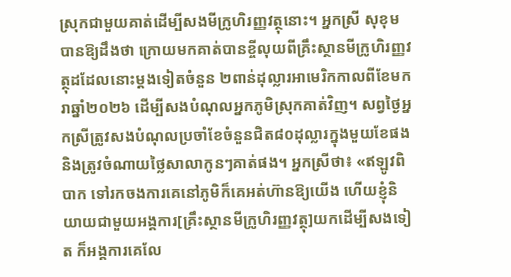ស្រុកជាមួយគាត់ដើម្បីសងមីក្រូហិរញ្ញវត្ថុនោះ។ អ្នកស្រី សុខុម បានឱ្យដឹងថា ក្រោយមកគាត់បានខ្ចីលុយពីគ្រឹះស្ថានមីក្រូហិរញ្ញវត្ថុដដែលនោះម្ដងទៀតចំនួន ២ពាន់ដុល្លារអាមេរិកកាលពីខែមករាឆ្នាំ២០២៦ ដើម្បីសងបំណុលអ្នកភូមិស្រុកគាត់វិញ។ សព្វថ្ងៃអ្នកស្រីត្រូវសងបំណុលប្រចាំខែចំនួនជិត៨០ដុល្លារក្នុងមួយខែផង និងត្រូវចំណាយថ្លៃសាលាកូនៗគាត់ផង។ អ្នកស្រីថា៖ «ឥឡូវពិបាក ទៅរកចងការគេនៅភូមិក៏គេអត់ហ៊ានឱ្យយើង ហើយខ្ញុំនិយាយជាមួយអង្គការ[គ្រឹះស្ថានមីក្រូហិរញ្ញវត្ថុ]យកដើម្បីសងទៀត ក៏អង្គការគេលែ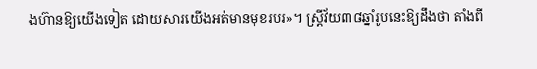ងហ៊ានឱ្យយើងទៀត ដោយសារយើងអត់មានមុខរបរ»។ ស្ត្រីវ័យ៣៨ឆ្នាំរូបនេះឱ្យដឹងថា តាំងពី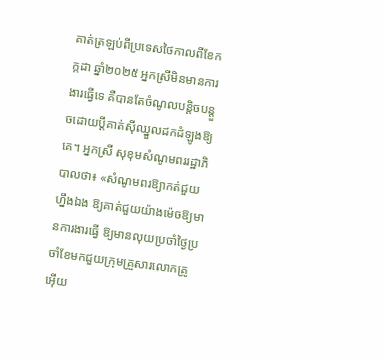គាត់ត្រឡប់ពីប្រទេសថៃកាលពីខែកក្កដា ឆ្នាំ២០២៥ អ្នកស្រីមិនមានការងារធ្វើទេ គឺបានតែចំណូលបន្តិចបន្តួចដោយប្ដីគាត់ស៊ីឈ្នួលដកដំឡូងឱ្យគេ។ អ្នកស្រី សុខុមសំណូមពររដ្ឋាភិបាលថា៖ «សំណូមពរឱ្យាកត់ជួយហ្នឹងឯង ឱ្យគាត់ជួយយ៉ាងម៉េចឱ្យមានការងារធ្វើ ឱ្យមានលុយប្រចាំថ្ងៃប្រចាំខែមកជួយក្រុមគ្រួសារលោកគ្រូអ៊ើយ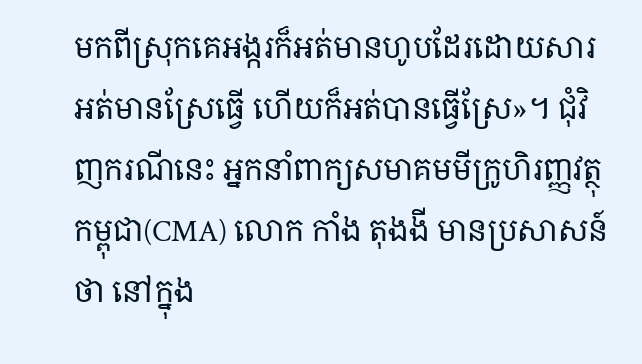មកពីស្រុកគេអង្ករក៏អត់មានហូបដែរដោយសារអត់មានស្រែធ្វើ ហើយក៏អត់បានធ្វើស្រែ»។ ជុំវិញករណីនេះ អ្នកនាំពាក្យសមាគមមីក្រូហិរញ្ញវត្ថុកម្ពុជា(CMA) លោក កាំង តុងងី មានប្រសាសន៍ថា នៅក្នុង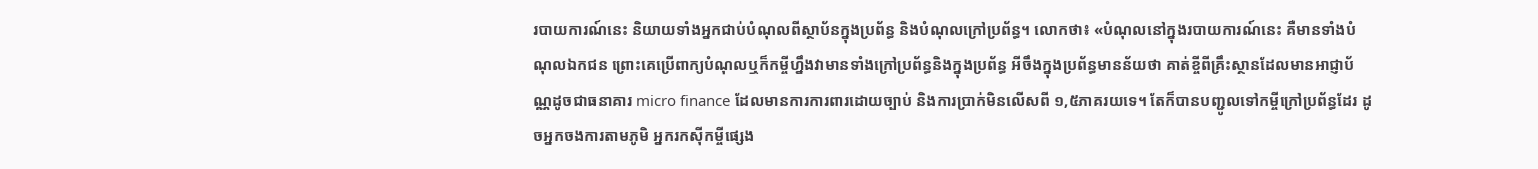របាយការណ៍នេះ និយាយទាំងអ្នកជាប់បំណុលពីស្ថាប័នក្នុងប្រព័ន្ធ និងបំណុលក្រៅប្រព័ន្ធ។ លោកថា៖ «បំណុលនៅក្នុងរបាយការណ៍នេះ គឺមានទាំងបំណុលឯកជន ព្រោះគេប្រើពាក្យបំណុលឬក៏កម្ចីហ្នឹងវាមានទាំងក្រៅប្រព័ន្ធនិងក្នុងប្រព័ន្ធ អីចឹងក្នុងប្រព័ន្ធមានន័យថា គាត់ខ្ចីពីគ្រឹះស្ថានដែលមានអាជ្ញាប័ណ្ណដូចជាធនាគារ micro finance ដែលមានការការពារដោយច្បាប់ និងការប្រាក់មិនលើសពី ១,៥ភាគរយទេ។ តែក៏បានបញ្ជូលទៅកម្ចីក្រៅប្រព័ន្ធដែរ ដូចអ្នកចងការតាមភូមិ អ្នករកស៊ីកម្ចីផ្សេង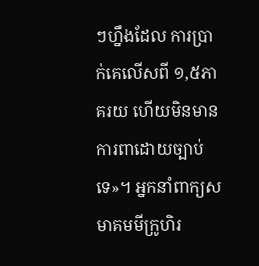ៗហ្នឹងដែល ការប្រាក់គេលើសពី ១,៥ភាគរយ ហើយមិនមានការពាដោយច្បាប់ទេ»។ អ្នកនាំពាក្យសមាគមមីក្រូហិរ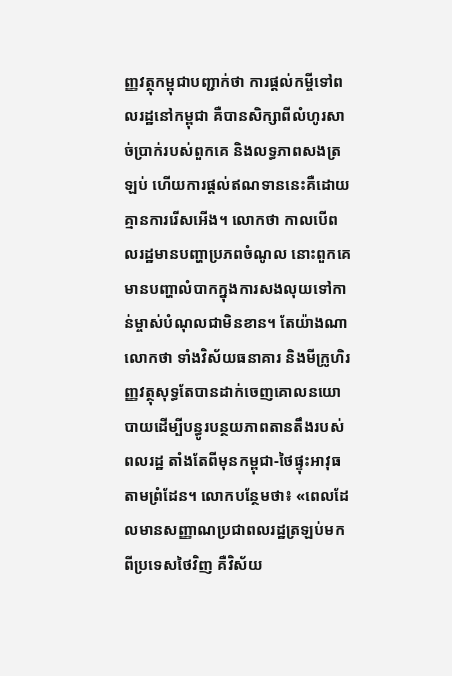ញ្ញវត្ថុកម្ពុជាបញ្ជាក់ថា ការផ្ដល់កម្ចីទៅពលរដ្ឋនៅកម្ពុជា គឺបានសិក្សាពីលំហូរសាច់ប្រាក់របស់ពួកគេ និងលទ្ធភាពសងត្រឡប់ ហើយការផ្ដល់ឥណទាននេះគឺដោយគ្មានការរើសអើង។ លោកថា កាលបើពលរដ្ឋមានបញ្ហាប្រភពចំណូល នោះពួកគេមានបញ្ហាលំបាកក្នុងការសងលុយទៅកាន់ម្ចាស់បំណុលជាមិនខាន។ តែយ៉ាងណាលោកថា ទាំងវិស័យធនាគារ និងមីក្រូហិរញ្ញវត្ថុសុទ្ធតែបានដាក់ចេញគោលនយោបាយដើម្បីបន្ធូរបន្ថយភាពតានតឹងរបស់ពលរដ្ឋ តាំងតែពីមុនកម្ពុជា-ថៃផ្ទុះអាវុធតាមព្រំដែន។ លោកបន្ថែមថា៖ «ពេលដែលមានសញ្ញាណប្រជាពលរដ្ឋត្រឡប់មកពីប្រទេសថៃវិញ គឺវិស័យ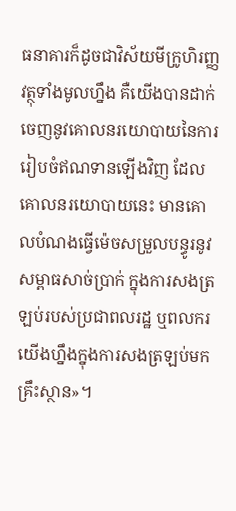ធនាគារក៏ដូចជាវិស័យមីក្រូហិរញ្ញវត្ថុទាំងមូលហ្នឹង គឺយើងបានដាក់ចេញនូវគោលនរយោបាយនៃការរៀបចំឥណទានឡើងវិញ ដែលគោលនរយោបាយនេះ មានគោលបំណងធ្វើម៉េចសម្រួលបន្ធូរនូវសម្ពាធសាច់ប្រាក់ ក្នុងការសងត្រឡប់របស់ប្រជាពលរដ្ឋ ឬពលករយើងហ្នឹងក្នុងការសងត្រឡប់មកគ្រឹះស្ថាន»។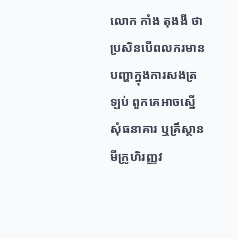លោក កាំង តុងងី ថាប្រសិនបើពលករមានបញ្ហាក្នុងការសងត្រឡប់ ពួកគេអាចស្នើសុំធនាគារ ឬគ្រឹស្ថានមីក្រូហិរញ្ញវ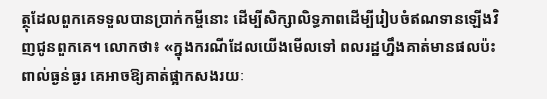ត្ថុដែលពួកគេទទួលបានប្រាក់កម្ចីនោះ ដើម្បីសិក្សាលិទ្ធភាពដើម្បីរៀបចំឥណទានឡើងវិញជូនពួកគេ។ លោកថា៖ «ក្នុងករណីដែលយើងមើលទៅ ពលរដ្ឋហ្នឹងគាត់មានផលប៉ះពាល់ធ្ងន់ធ្ងរ គេអាចឱ្យគាត់ផ្អាកសងរយៈ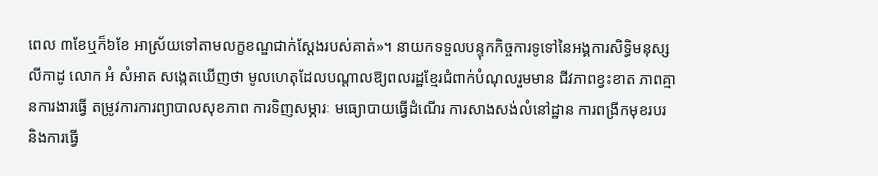ពេល ៣ខែឬក៏៦ខែ អាស្រ័យទៅតាមលក្ខខណ្ឌជាក់ស្តែងរបស់គាត់»។ នាយកទទួលបន្ទុកកិច្ចការទូទៅនៃអង្គការសិទ្ធិមនុស្សលីកាដូ លោក អំ សំអាត សង្កេតឃើញថា មូលហេតុដែលបណ្ដាលឱ្យពលរដ្ឋខ្មែរជំពាក់បំណុលរួមមាន ជីវភាពខ្វះខាត ភាពគ្មានការងារធ្វើ តម្រូវការការព្យាបាលសុខភាព ការទិញសម្ភារៈ មធ្យោបាយធ្វើដំណើរ ការសាងសង់លំនៅដ្ឋាន ការពង្រីកមុខរបរ និងការធ្វើ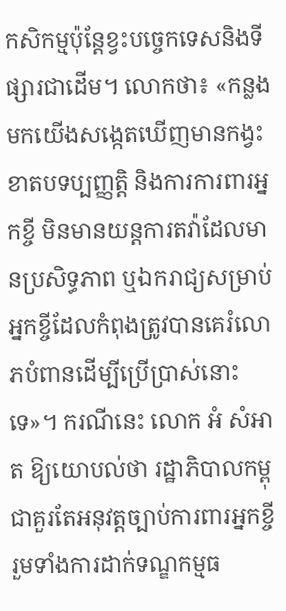កសិកម្មប៉ុន្តែខ្វះបច្ចេកទេសនិងទីផ្សារជាដើម។ លោកថា៖ «កន្លងមកយើងសង្កេតឃើញមានកង្វះខាតបទប្បញ្ញត្តិ និងការការពារអ្នកខ្ចី មិនមានយន្តការតវ៉ាដែលមានប្រសិទ្ធភាព ឬឯករាជ្យសម្រាប់អ្នកខ្ចីដែលកំពុងត្រូវបានគេរំលោភបំពានដើម្បីប្រើប្រាស់នោះទេ»។ ករណីនេះ លោក អំ សំអាត ឱ្យយោបល់ថា រដ្ឋាភិបាលកម្ពុជាគួរតែអនុវត្តច្បាប់ការពារអ្នកខ្ចី រួមទាំងការដាក់ទណ្ឌកម្មធ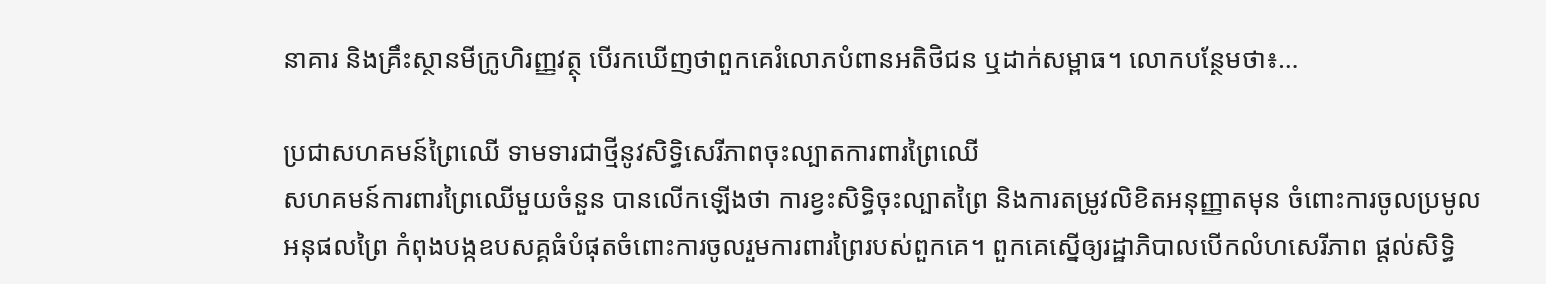នាគារ និងគ្រឹះស្ថានមីក្រូហិរញ្ញវត្ថុ បើរកឃើញថាពួកគេរំលោភបំពានអតិថិជន ឬដាក់សម្ពាធ។ លោកបន្ថែមថា៖…

ប្រជាសហគមន៍ព្រៃឈើ ទាមទារជាថ្មីនូវសិទ្ធិសេរីភាពចុះល្បាតការពារព្រៃឈើ
សហគមន៍ការពារព្រៃឈើមួយចំនួន បានលើកឡើងថា ការខ្វះសិទ្ធិចុះល្បាតព្រៃ និងការតម្រូវលិខិតអនុញ្ញាតមុន ចំពោះការចូលប្រមូលអនុផលព្រៃ កំពុងបង្កឧបសគ្គធំបំផុតចំពោះការចូលរួមការពារព្រៃរបស់ពួកគេ។ ពួកគេស្នើឲ្យរដ្ឋាភិបាលបើកលំហសេរីភាព ផ្តល់សិទ្ធិ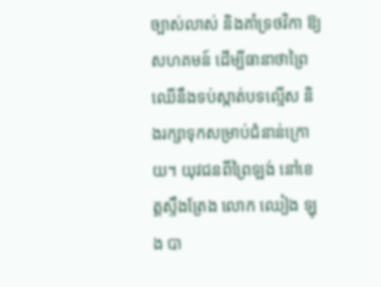ច្បាស់លាស់ និងគាំទ្រថវិកា ឱ្យសហគមន៍ ដើម្បីធានាថាព្រៃឈើនឹងទប់ស្កាត់បទល្មើស និងរក្សាទុកសម្រាប់ជំនាន់ក្រោយ។ យុវជនពីព្រៃឡង់ នៅខេត្តស្ទឹងត្រែង លោក ឈៀង ឡុង បា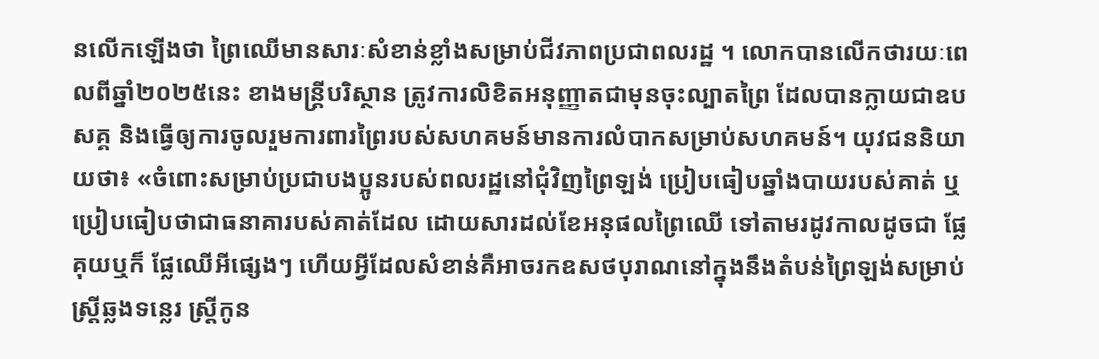នលើកឡើងថា ព្រៃឈើមានសារៈសំខាន់ខ្លាំងសម្រាប់ជីវភាពប្រជាពលរដ្ឋ ។ លោកបានលើកថារយៈពេលពីឆ្នាំ២០២៥នេះ ខាងមន្ត្រីបរិស្ថាន ត្រូវការលិខិតអនុញ្ញាតជាមុនចុះល្បាតព្រៃ ដែលបានក្លាយជាឧបសគ្គ និងធ្វើឲ្យការចូលរួមការពារព្រៃរបស់សហគមន៍មានការលំបាកសម្រាប់សហគមន៍។ យុវជននិយាយថា៖ «ចំពោះសម្រាប់ប្រជាបងប្អូនរបស់ពលរដ្ឋនៅជុំវិញព្រៃឡង់ ប្រៀបធៀបឆ្នាំងបាយរបស់គាត់ ឬប្រៀបធៀបថាជាធនាគារបស់គាត់ដែល ដោយសារដល់ខែអនុផលព្រៃឈើ ទៅតាមរដូវកាលដូចជា ផ្លែគុយឬក៏ ផ្លែឈើអីផ្សេងៗ ហើយអ្វីដែលសំខាន់គឺអាចរកឧសថបុរាណនៅក្នុងនឹងតំបន់ព្រៃឡង់សម្រាប់ស្ត្រីឆ្លងទន្លេរ ស្ត្រីកូន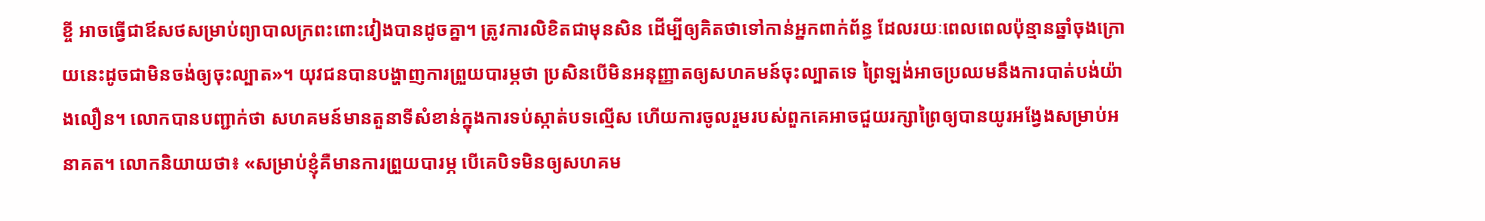ខ្ចី អាចធ្វើជាឪសថសម្រាប់ព្យាបាលក្រពះពោះវៀងបានដូចគ្នា។ ត្រូវការលិខិតជាមុនសិន ដើម្បីឲ្យគិតថាទៅកាន់អ្នកពាក់ព័ន្ធ ដែលរយៈពេលពេលប៉ុន្មានឆ្នាំចុងក្រោយនេះដូចជាមិនចង់ឲ្យចុះល្បាត»។ យុវជនបានបង្ហាញការព្រួយបារម្ភថា ប្រសិនបើមិនអនុញ្ញាតឲ្យសហគមន៍ចុះល្បាតទេ ព្រៃឡង់អាចប្រឈមនឹងការបាត់បង់យ៉ាងលឿន។ លោកបានបញ្ជាក់ថា សហគមន៍មានតួនាទីសំខាន់ក្នុងការទប់ស្កាត់បទល្មើស ហើយការចូលរួមរបស់ពួកគេអាចជួយរក្សាព្រៃឲ្យបានយូរអង្វែងសម្រាប់អនាគត។ លោកនិយាយថា៖ «សម្រាប់ខ្ញុំគឺមានការព្រួយបារម្ភ បើគេបិទមិនឲ្យសហគម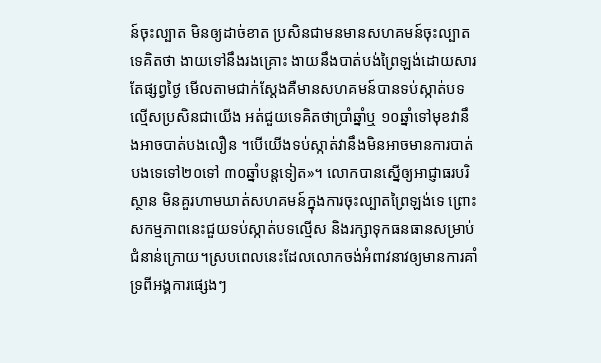ន៍ចុះល្បាត មិនឲ្យដាច់ខាត ប្រសិនជាមនមានសហគមន៍ចុះល្បាតទេគិតថា ងាយទៅនឹងរងគ្រោះ ងាយនឹងបាត់បង់ព្រៃឡង់ដោយសារតែផ្សព្វថ្ងៃ មើលតាមជាក់ស្តែងគឺមានសហគមន៍បានទប់ស្កាត់បទល្មើសប្រសិនជាយើង អត់ជួយទេគិតថាប្រាំឆ្នាំឬ ១០ឆ្នាំទៅមុខវានឹងអាចបាត់បងលឿន ។បើយើងទប់ស្កាត់វានឹងមិនអាចមានការបាត់បងទេទៅ២០ទៅ ៣០ឆ្នាំបន្តទៀត»។ លោកបានស្នើឲ្យអាជ្ញាធរបរិស្ថាន មិនគួរហាមឃាត់សហគមន៍ក្នុងការចុះល្បាតព្រៃឡង់ទេ ព្រោះសកម្មភាពនេះជួយទប់ស្កាត់បទល្មើស និងរក្សាទុកធនធានសម្រាប់ជំនាន់ក្រោយ។ស្របពេលនេះដែលលោកចង់អំពាវនាវឲ្យមានការគាំទ្រពីអង្គការផ្សេងៗ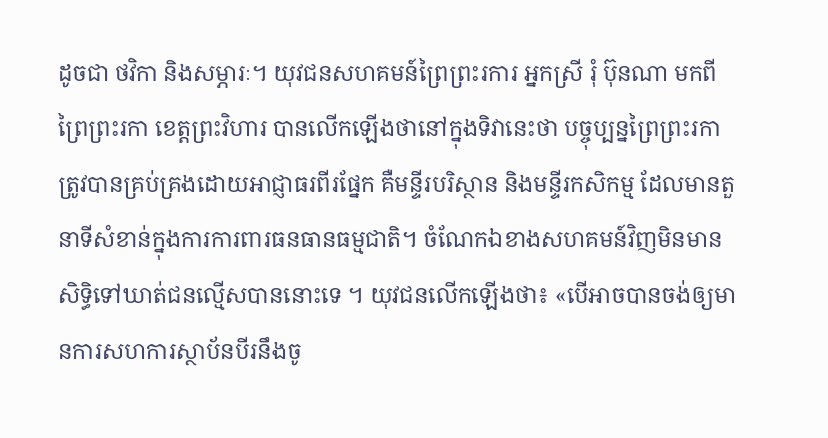ដូចជា ថវិកា និងសម្ភារៈ។ យុវជនសហគមន៍ព្រៃព្រះរការ អ្នកស្រី រុំ ប៊ុនណា មកពី ព្រៃព្រះរកា ខេត្តព្រះវិហារ បានលើកឡើងថានៅក្នុងទិវានេះថា បច្ចុប្បន្នព្រៃព្រះរកាត្រូវបានគ្រប់គ្រងដោយអាជ្ញាធរពីរផ្នែក គឺមន្ទីរបរិស្ថាន និងមន្ទីរកសិកម្ម ដែលមានតួនាទីសំខាន់ក្នុងការការពារធនធានធម្មជាតិ។ ចំណែកឯខាងសហគមន៍វិញមិនមានសិទ្ធិទៅឃាត់ជនល្មើសបាននោះទេ ។ យុវជនលើកឡើងថា៖ «បើអាចបានចង់ឲ្យមានការសហការស្ថាប័នបីរនឹងចូ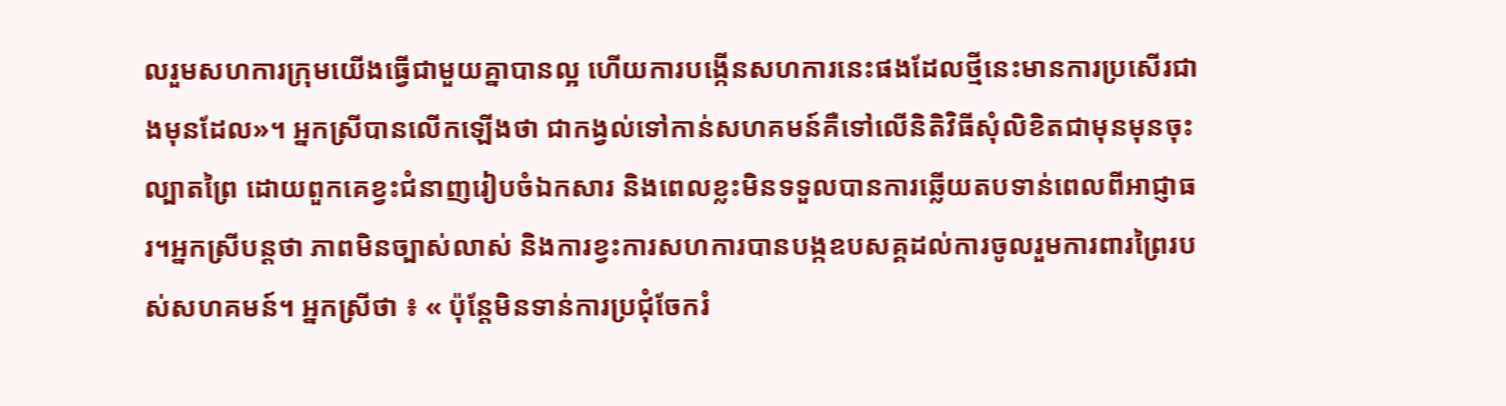លរួមសហការក្រុមយើងធ្វើជាមួយគ្នាបានល្អ ហើយការបង្កើនសហការនេះផងដែលថ្មីនេះមានការប្រសើរជាងមុនដែល»។ អ្នកស្រីបានលើកឡើងថា ជាកង្វល់ទៅកាន់សហគមន៍គឺទៅលើនិតិវិធីសុំលិខិតជាមុនមុនចុះល្បាតព្រៃ ដោយពួកគេខ្វះជំនាញរៀបចំឯកសារ និងពេលខ្លះមិនទទួលបានការឆ្លើយតបទាន់ពេលពីអាជ្ញាធរ។អ្នកស្រីបន្តថា ភាពមិនច្បាស់លាស់ និងការខ្វះការសហការបានបង្កឧបសគ្គដល់ការចូលរួមការពារព្រៃរបស់សហគមន៍។ អ្នកស្រីថា ៖ « ប៉ុន្តែមិនទាន់ការប្រជុំចែករំ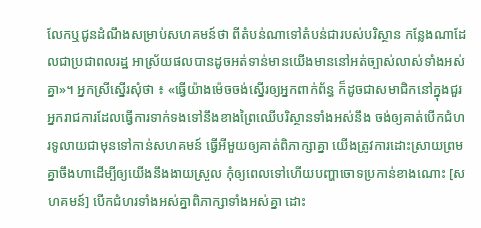លែកឬជូនដំណឹងសម្រាប់សហគមន៍ថា ពីតំបន់ណាទៅតំបន់ជារបស់បរិស្ថាន កន្លែងណាដែលជាប្រជាពលរដ្ឋ អាស្រ័យផលបានដូចអត់ទាន់មានយើងមាននៅអត់ច្បាស់លាស់ទាំងអស់គ្នា»។ អ្នកស្រីស្នើរសុំថា ៖ «ធ្វើយ៉ាងម៉េចចង់ស្នើរឲ្យអ្នកពាក់ព័ន្ធ ក៏ដូចជាសមាជិកនៅក្នុងជួរអ្នករាជការដែលធ្វើការទាក់ទងទៅនឹងខាងព្រៃឈើបរិស្ថានទាំងអស់នឹង ចង់ឲ្យគាត់បើកជំហរទូលាយជាមុនទៅកាន់សហគមន៍ ធ្វើអីមួយឲ្យគាត់ពិភាក្សាគ្នា យើងត្រូវការដោះស្រាយព្រមគ្នាចឹងហាដើម្បីឲ្យយើងនឹងងាយស្រួល កុំឲ្យពេលទៅហើយបញ្ហាចោទប្រកាន់ខាងណោះ [សហគមន៍] បើកជំហរទាំងអស់គ្នាពិភាក្សាទាំងអស់គ្នា ដោះ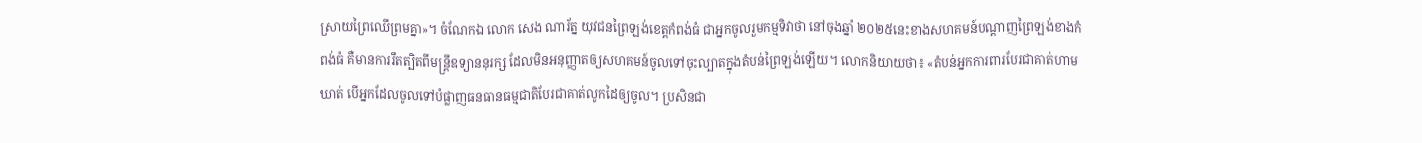ស្រាយព្រៃឈើព្រមគ្នា»។ ចំណែកឯ លោក សេង ណារ័ត្ន យុវជនព្រៃឡង់ខេត្តកំពង់ធំ ជាអ្នកចូលរួមកម្មទិវាថា នៅចុងឆ្នាំ ២០២៥នេះខាងសហគមន៍បណ្តាញព្រៃឡង់ខាងកំពង់ធំ គឺមានការរឹតត្បិតពីមន្ត្រីឧទ្យាននុរក្ស ដែលមិនអនុញ្ញាតឲ្យសហគមន៍ចូលទៅចុះល្បាតក្នុងតំបន់ព្រៃឡង់ឡើយ។ លោកនិយាយថា៖ «តំបន់អ្នកការពារបែរជាគាត់ហាមឃាត់ បើអ្នកដែលចូលទៅបំផ្លាញធនធានធម្មជាតិបែរជាគាត់លូកដៃឲ្យចូល។ ប្រសិនជា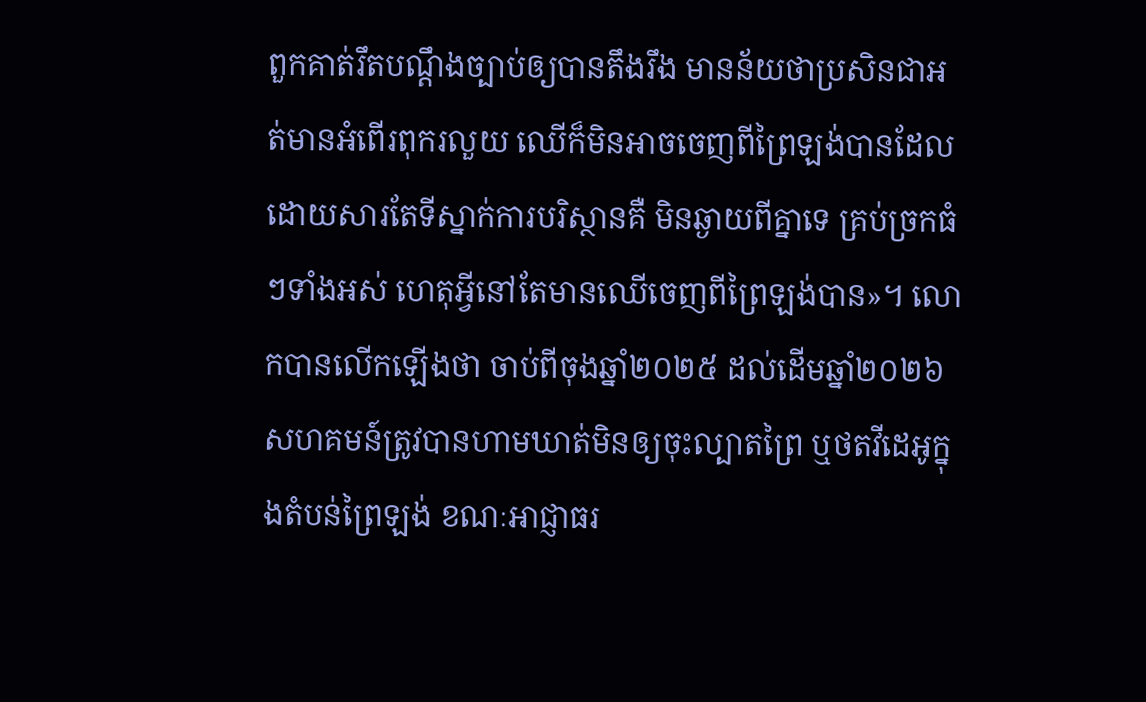ពួកគាត់រឹតបណ្តឹងច្បាប់ឲ្យបានតឹងរឹង មានន័យថាប្រសិនជាអត់មានអំពើរពុករលួយ ឈើក៏មិនអាចចេញពីព្រៃឡង់បានដែល ដោយសារតែទីស្នាក់ការបរិស្ថានគឺ មិនឆ្ងាយពីគ្នាទេ គ្រប់ច្រកធំៗទាំងអស់ ហេតុអ្វីនៅតែមានឈើចេញពីព្រៃឡង់បាន»។ លោកបានលើកឡើងថា ចាប់ពីចុងឆ្នាំ២០២៥ ដល់ដើមឆ្នាំ២០២៦ សហគមន៍ត្រូវបានហាមឃាត់មិនឲ្យចុះល្បាតព្រៃ ឬថតវីដេអូក្នុងតំបន់ព្រៃឡង់ ខណៈអាជ្ញាធរ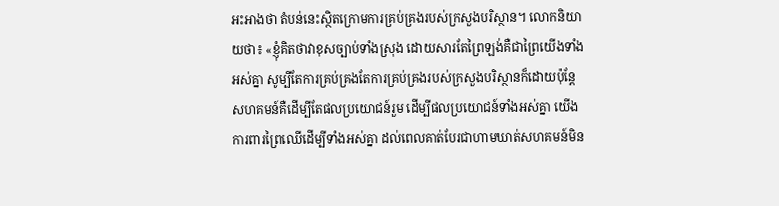អះអាងថា តំបន់នេះស្ថិតក្រោមការគ្រប់គ្រងរបស់ក្រសួងបរិស្ថាន។ លោកនិយាយថា៖ «ខ្ញុំគិតថាវាខុសច្បាប់ទាំងស្រុង ដោយសារតែព្រៃឡង់គឺជាព្រៃយើងទាំងអស់គ្នា សូម្បីតែការគ្រប់គ្រងតែការគ្រប់គ្រងរបស់ក្រសួងបរិស្ថានក៏ដោយប៉ុន្តែសហគមន៍គឺដើម្បីតែផលប្រយោជន៍រួម ដើម្បីផលប្រយោជន៍ទាំងអស់គ្នា យើងការពារព្រៃឈើដើម្បីទាំងអស់គ្នា ដល់ពេលគាត់បែរជាហាមឃាត់សហគមន៍មិន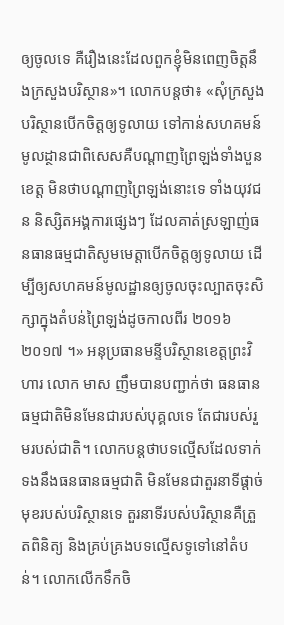ឲ្យចូលទេ គឺរឿងនេះដែលពួកខ្ញុំមិនពេញចិត្តនឹងក្រសួងបរិស្ថាន»។ លោកបន្តថា៖ «សុំក្រសួងបរិស្ថានបើកចិត្តឲ្យទូលាយ ទៅកាន់សហគមន៍មូលដ្ថានជាពិសេសគឺបណ្តាញព្រៃឡង់ទាំងបួនខេត្ត មិនថាបណ្តាញព្រៃឡង់នោះទេ ទាំងយុវជន និស្សិតអង្គការផ្សេងៗ ដែលគាត់ស្រឡាញ់ធនធានធម្មជាតិសូមមេត្តាបើកចិត្តឲ្យទូលាយ ដើម្បីឲ្យសហគមន៍មូលដ្ឋានឲ្យចូលចុះល្បាតចុះសិក្សាក្នុងតំបន់ព្រៃឡង់ដូចកាលពីរ ២០១៦ ២០១៧ ។» អនុប្រធានមន្ទីបរិស្ថានខេត្តព្រះវិហារ លោក មាស ញឹមបានបញ្ជាក់ថា ធនធានធម្មជាតិមិនមែនជារបស់បុគ្គលទេ តែជារបស់រួមរបស់ជាតិ។ លោកបន្តថាបទល្មើសដែលទាក់ទងនឹងធនធានធម្មជាតិ មិនមែនជាតួរនាទីផ្តាច់មុខរបស់បរិស្ថានទេ តួរនាទីរបស់បរិស្ថានគឺត្រួតពិនិត្យ និងគ្រប់គ្រងបទល្មើសទូទៅនៅតំបន់។ លោកលើកទឹកចិ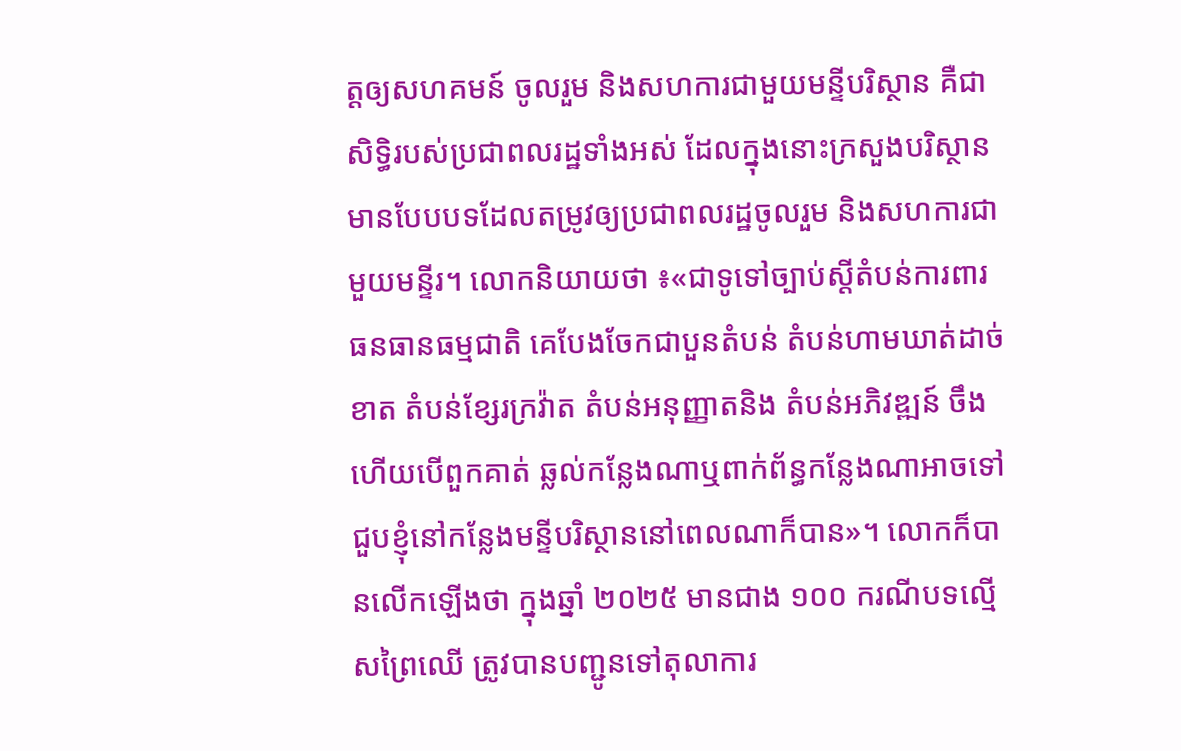ត្តឲ្យសហគមន៍ ចូលរួម និងសហការជាមួយមន្ទីបរិស្ថាន គឺជាសិទ្ធិរបស់ប្រជាពលរដ្ឋទាំងអស់ ដែលក្នុងនោះក្រសួងបរិស្ថាន មានបែបបទដែលតម្រូវឲ្យប្រជាពលរដ្ឋចូលរួម និងសហការជាមួយមន្ទីរ។ លោកនិយាយថា ៖«ជាទូទៅច្បាប់ស្តីតំបន់ការពារធនធានធម្មជាតិ គេបែងចែកជាបួនតំបន់ តំបន់ហាមឃាត់ដាច់ខាត តំបន់ខ្សែរក្រវ៉ាត តំបន់អនុញ្ញាតនិង តំបន់អភិវឌ្ឍន៍ ចឹងហើយបើពួកគាត់ ឆ្លល់កន្លែងណាឬពាក់ព័ន្ធកន្លែងណាអាចទៅជួបខ្ញុំនៅកន្លែងមន្ទីបរិស្ថាននៅពេលណាក៏បាន»។ លោកក៏បានលើកឡើងថា ក្នុងឆ្នាំ ២០២៥ មានជាង ១០០ ករណីបទល្មើសព្រៃឈើ ត្រូវបានបញ្ជូនទៅតុលាការ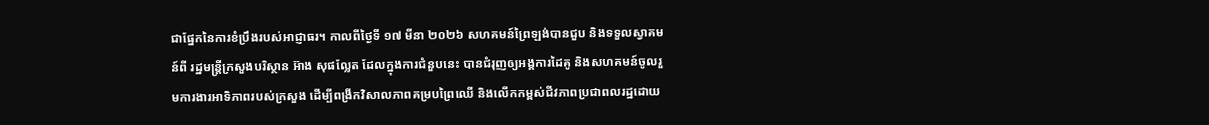ជាផ្នែកនៃការខំប្រឹងរបស់អាជ្ញាធរ។ កាលពីថ្ងៃទី ១៧ មីនា ២០២៦ សហគមន៍ព្រៃឡង់បានជួប និងទទួលស្វាគមន៍ពី រដ្ឋមន្ត្រីក្រសួងបរិស្ថាន អ៊ាង សុផល្លែត ដែលក្នុងការជំនួបនេះ បានជំរុញឲ្យអង្គការដៃគូ និងសហគមន៍ចូលរួមការងារអាទិភាពរបស់ក្រសួង ដើម្បីពង្រីកវិសាលភាពគម្របព្រៃឈើ និងលើកកម្ពស់ជីវភាពប្រជាពលរដ្ឋដោយ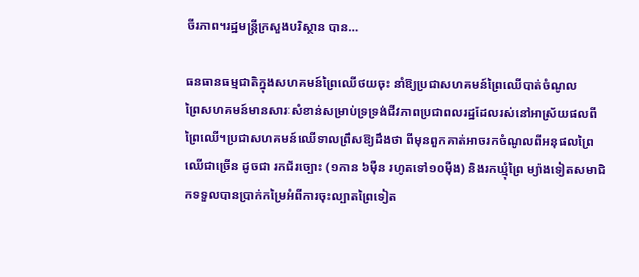ចីរភាព។រដ្ឋមន្រ្តីក្រសួងបរិស្ថាន បាន…

ធនធានធម្មជាតិក្នុងសហគមន៍ព្រៃឈើថយចុះ នាំឱ្យប្រជាសហគមន៍ព្រៃឈើបាត់ចំណូល
ព្រៃសហគមន៍មានសារៈសំខាន់សម្រាប់ទ្រទ្រង់ជីវភាពប្រជាពលរដ្ឋដែលរស់នៅអាស្រ័យផលពីព្រៃឈើ។ប្រជាសហគមន៍ឈើទាលព្រឹសឱ្យដឹងថា ពីមុនពួកគាត់អាចរកចំណូលពីអនុផលព្រៃឈើជាច្រើន ដូចជា រកជ័រច្បោះ (១កាន ៦ម៉ឺន រហូតទៅ១០ម៉ឺង) និងរកឃ្មុំព្រៃ ម្យ៉ាងទៀតសមាជិកទទួលបានប្រាក់កម្រៃអំពីការចុះល្បាតព្រៃទៀត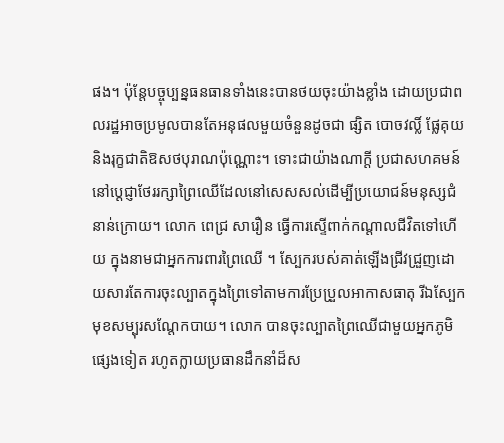ផង។ ប៉ុន្តែបច្ចុប្បន្នធនធានទាំងនេះបានថយចុះយ៉ាងខ្លាំង ដោយប្រជាពលរដ្ឋអាចប្រមូលបានតែអនុផលមួយចំនួនដូចជា ផ្សិត បោចវល្លិ៍ ផ្លែគុយ និងរុក្ខជាតិឱសថបុរាណប៉ុណ្ណោះ។ ទោះជាយ៉ាងណាក្ដី ប្រជាសហគមន៍នៅប្ដេជ្ញាថែររក្សាព្រៃឈើដែលនៅសេសសល់ដើម្បីប្រយោជន៍មនុស្សជំនាន់ក្រោយ។ លោក ពេជ្រ សារឿន ធ្វើការស្ទើពាក់កណ្តាលជីវិតទៅហើយ ក្នុងនាមជាអ្នកការពារព្រៃឈើ ។ ស្បែករបស់គាត់ឡើងជ្រីវជ្រួញដោយសារតែការចុះល្បាតក្នុងព្រៃទៅតាមការប្រែប្រួលអាកាសធាតុ រីឯស្បែកមុខសម្បុរសណ្តែកបាយ។ លោក បានចុះល្បាតព្រៃឈើជាមួយអ្នកភូមិផ្សេងទៀត រហូតក្លាយប្រធានដឹកនាំដ៏ស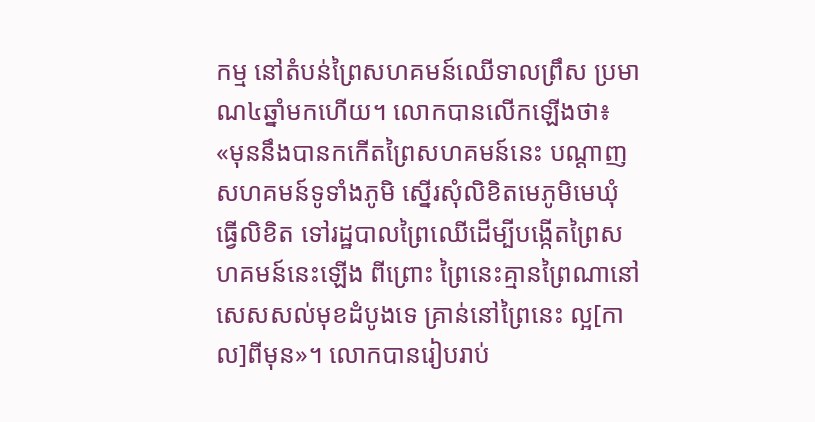កម្ម នៅតំបន់ព្រៃសហគមន៍ឈើទាលព្រឹស ប្រមាណ៤ឆ្នាំមកហើយ។ លោកបានលើកឡើងថា៖ «មុននឹងបានកកើតព្រៃសហគមន៍នេះ បណ្តាញសហគមន៍ទូទាំងភូមិ ស្នើរសុំលិខិតមេភូមិមេឃុំ ធ្វើលិខិត ទៅរដ្ឋបាលព្រៃឈើដើម្បីបង្កើតព្រៃសហគមន៍នេះឡើង ពីព្រោះ ព្រៃនេះគ្មានព្រៃណានៅសេសសល់មុខដំបូងទេ គ្រាន់នៅព្រៃនេះ ល្អ[កាល]ពីមុន»។ លោកបានរៀបរាប់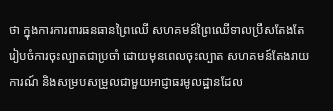ថា ក្នុងការការពារធនធានព្រៃឈើ សហគមន៍ព្រៃឈើទាលប្រឹសតែងតែរៀបចំការចុះល្បាតជាប្រចាំ ដោយមុនពេលចុះល្បាត សហគមន៍តែងរាយការណ៍ និងសម្របសម្រួលជាមួយអាជ្ញាធរមូលដ្ឋានដែល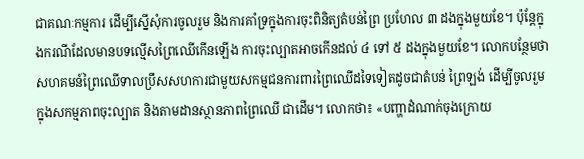ជាគណៈកម្មការ ដើម្បីស្នើសុំការចូលរួម និងការគាំទ្រក្នុងការចុះពិនិត្យតំបន់ព្រៃ ប្រហែល ៣ ដងក្នុងមួយខែ។ ប៉ុន្តែក្នុងករណីដែលមានបទល្មើសព្រៃឈើកើនឡើង ការចុះល្បាតអាចកើនដល់ ៤ ទៅ ៥ ដងក្នុងមួយខែ។ លោកបន្ថែមថា សហគមន៍ព្រៃឈើទាលប្រឹសសហការជាមួយសកម្មជនការពារព្រៃឈើដទៃទៀតដូចជាតំបន់ ព្រៃឡង់ ដើម្បីចូលរួមក្នុងសកម្មភាពចុះល្បាត និងតាមដានស្ថានភាពព្រៃឈើ ជាដើម។ លោកថា៖ «បញ្ហាដំណាក់ចុងក្រោយ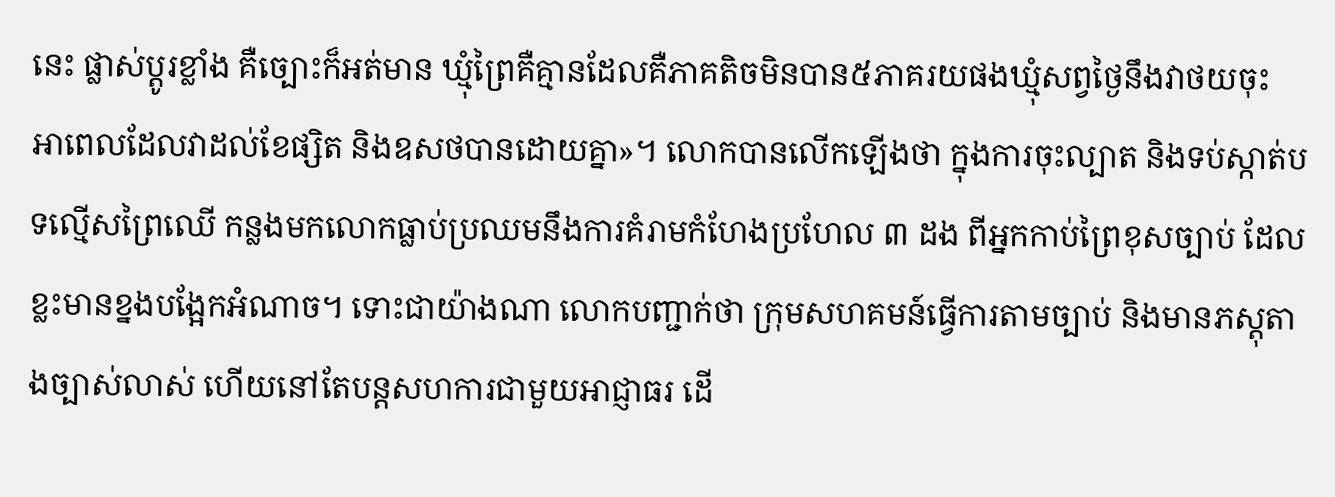នេះ ផ្លាស់ប្តូរខ្លាំង គឺច្បោះក៏អត់មាន ឃ្មុំព្រៃគឺគ្មានដែលគឺភាគតិចមិនបាន៥ភាគរយផងឃ្មុំសព្វថ្ងៃនឹងវាថយចុះ អាពេលដែលវាដល់ខែផ្សិត និងឧសថបានដោយគ្នា»។ លោកបានលើកឡើងថា ក្នុងការចុះល្បាត និងទប់ស្កាត់បទល្មើសព្រៃឈើ កន្លងមកលោកធ្លាប់ប្រឈមនឹងការគំរាមកំហែងប្រហែល ៣ ដង ពីអ្នកកាប់ព្រៃខុសច្បាប់ ដែលខ្លះមានខ្នងបង្អែកអំណាច។ ទោះជាយ៉ាងណា លោកបញ្ជាក់ថា ក្រុមសហគមន៍ធ្វើការតាមច្បាប់ និងមានភស្តុតាងច្បាស់លាស់ ហើយនៅតែបន្តសហការជាមួយអាជ្ញាធរ ដើ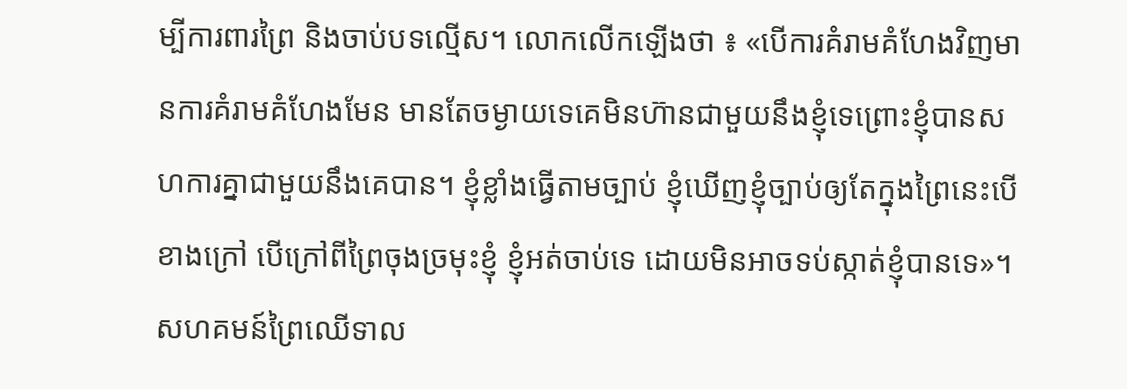ម្បីការពារព្រៃ និងចាប់បទល្មើស។ លោកលើកឡើងថា ៖ «បើការគំរាមគំហែងវិញមានការគំរាមគំហែងមែន មានតែចម្ងាយទេគេមិនហ៊ានជាមួយនឹងខ្ញុំទេព្រោះខ្ញុំបានសហការគ្នាជាមួយនឹងគេបាន។ ខ្ញុំខ្លាំងធ្វើតាមច្បាប់ ខ្ញុំឃើញខ្ញុំច្បាប់ឲ្យតែក្នុងព្រៃនេះបើខាងក្រៅ បើក្រៅពីព្រៃចុងច្រមុះខ្ញុំ ខ្ញុំអត់ចាប់ទេ ដោយមិនអាចទប់ស្កាត់ខ្ញុំបានទេ»។ សហគមន៍ព្រៃឈើទាល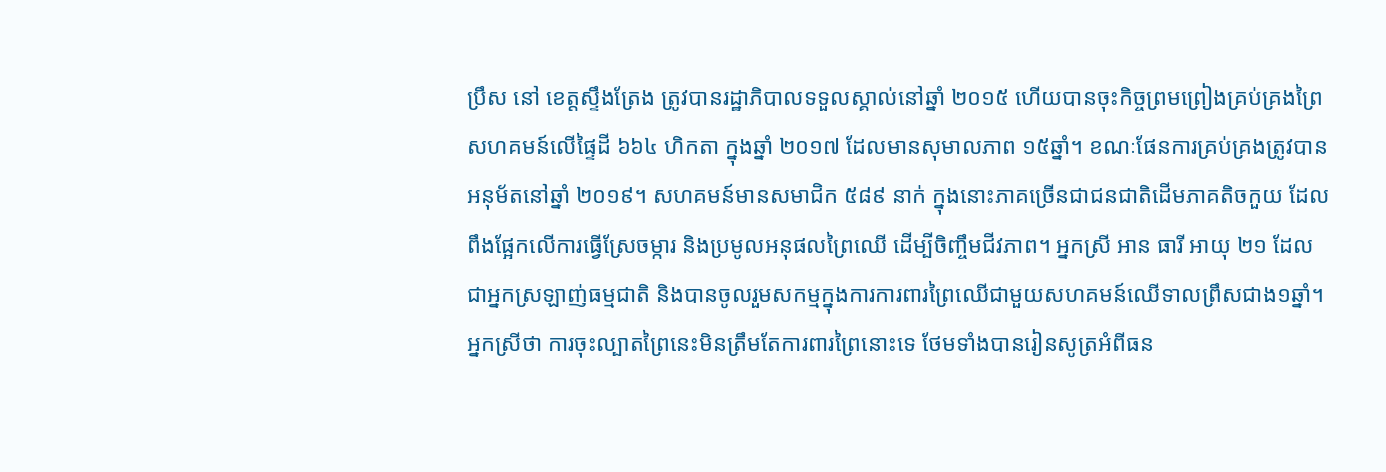ប្រឹស នៅ ខេត្តស្ទឹងត្រែង ត្រូវបានរដ្ឋាភិបាលទទួលស្គាល់នៅឆ្នាំ ២០១៥ ហើយបានចុះកិច្ចព្រមព្រៀងគ្រប់គ្រងព្រៃសហគមន៍លើផ្ទៃដី ៦៦៤ ហិកតា ក្នុងឆ្នាំ ២០១៧ ដែលមានសុមាលភាព ១៥ឆ្នាំ។ ខណៈផែនការគ្រប់គ្រងត្រូវបានអនុម័តនៅឆ្នាំ ២០១៩។ សហគមន៍មានសមាជិក ៥៨៩ នាក់ ក្នុងនោះភាគច្រើនជាជនជាតិដើមភាគតិចកួយ ដែលពឹងផ្អែកលើការធ្វើស្រែចម្ការ និងប្រមូលអនុផលព្រៃឈើ ដើម្បីចិញ្ចឹមជីវភាព។ អ្នកស្រី អាន ធារី អាយុ ២១ ដែលជាអ្នកស្រឡាញ់ធម្មជាតិ និងបានចូលរួមសកម្មក្នុងការការពារព្រៃឈើជាមួយសហគមន៍ឈើទាលព្រឹសជាង១ឆ្នាំ។ អ្នកស្រីថា ការចុះល្បាតព្រៃនេះមិនត្រឹមតែការពារព្រៃនោះទេ ថែមទាំងបានរៀនសូត្រអំពីធន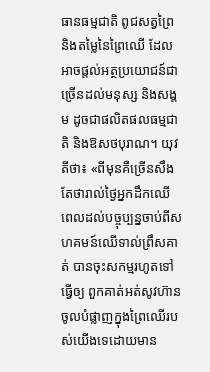ធានធម្មជាតិ ពូជសត្វព្រៃ និងតម្លៃនៃព្រៃឈើ ដែលអាចផ្តល់អត្ថប្រយោជន៍ជាច្រើនដល់មនុស្ស និងសង្គម ដូចជាផលិតផលធម្មជាតិ និងឱសថបុរាណ។ យុវតីថា៖ «ពីមុនគឺច្រើនសឹងតែថារាល់ថ្ងៃអ្នកដឹកឈើ ពេលដល់បច្ចុប្បន្នចាប់ពីសហគមន៍ឈើទាល់ព្រឹសគាត់ បានចុះសកម្មរហូតទៅធ្វើឲ្យ ពួកគាត់អត់សូវហ៊ានចូលបំផ្លាញក្នុងព្រៃឈើរបស់យើងទេដោយមាន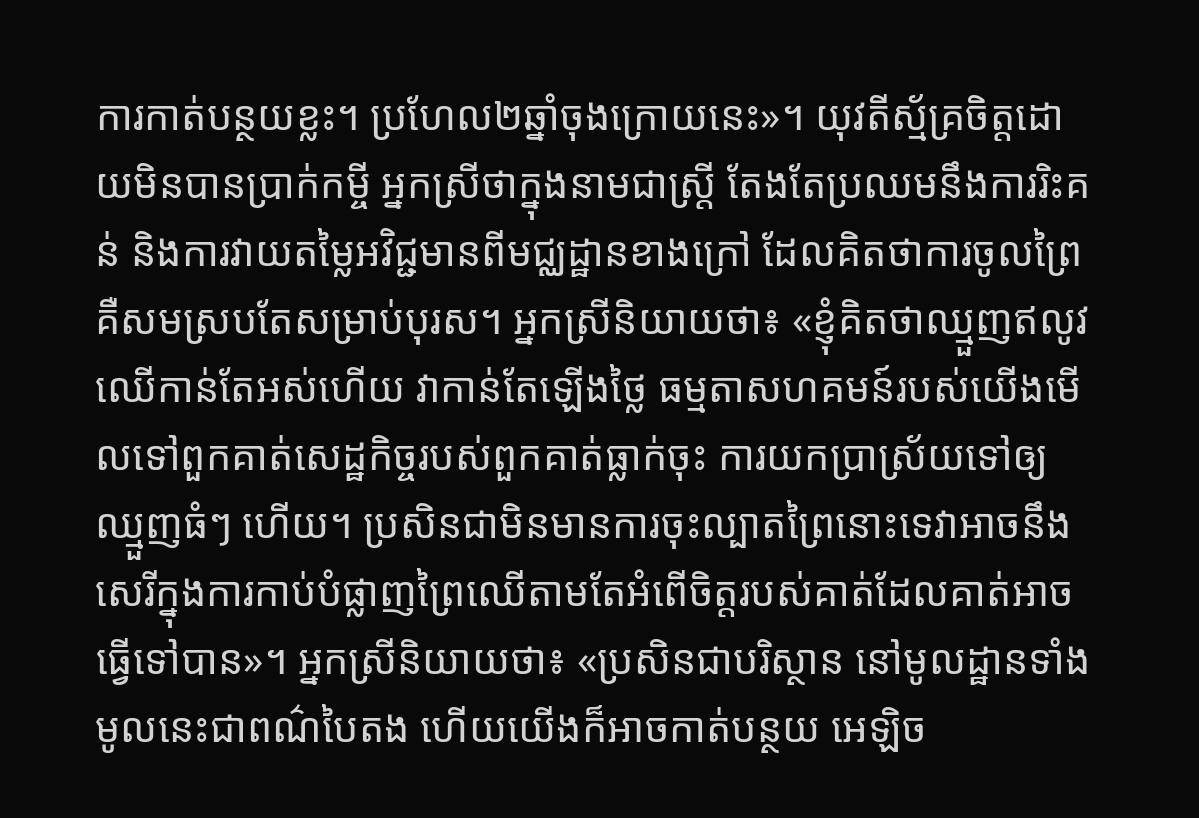ការកាត់បន្ថយខ្លះ។ ប្រហែល២ឆ្នាំចុងក្រោយនេះ»។ យុវតីស្ម័គ្រចិត្តដោយមិនបានប្រាក់កម្ចី អ្នកស្រីថាក្នុងនាមជាស្ត្រី តែងតែប្រឈមនឹងការរិះគន់ និងការវាយតម្លៃអវិជ្ជមានពីមជ្ឈដ្ឋានខាងក្រៅ ដែលគិតថាការចូលព្រៃគឺសមស្របតែសម្រាប់បុរស។ អ្នកស្រីនិយាយថា៖ «ខ្ញុំគិតថាឈ្មួញឥលូវ ឈើកាន់តែអស់ហើយ វាកាន់តែឡើងថ្លៃ ធម្មតាសហគមន៍របស់យើងមើលទៅពួកគាត់សេដ្ឋកិច្ចរបស់ពួកគាត់ធ្លាក់ចុះ ការយកប្រាស្រ័យទៅឲ្យឈ្មួញធំៗ ហើយ។ ប្រសិនជាមិនមានការចុះល្បាតព្រៃនោះទេវាអាចនឹងសេរីក្នុងការកាប់បំផ្លាញព្រៃឈើតាមតែអំពើចិត្តរបស់គាត់ដែលគាត់អាចធ្វើទៅបាន»។ អ្នកស្រីនិយាយថា៖ «ប្រសិនជាបរិស្ថាន នៅមូលដ្ឋានទាំងមូលនេះជាពណ៌បៃតង ហើយយើងក៏អាចកាត់បន្ថយ អេឡិច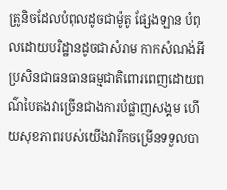ត្រូនិចដែលបំពុលដូចជាម៉ូតូ ផ្សែងឡាន បំពុលដោយបរិដ្ឋានដូចជាសំរាម កាកសំណង់អីប្រសិនជាធនធានធម្មជាតិពោរពេញដោយពណ៌បៃតងវាច្រើនជាងការបំផ្លាញសង្គម ហើយសុខភាពរបស់យើងវារីកចម្រើនទទួលបា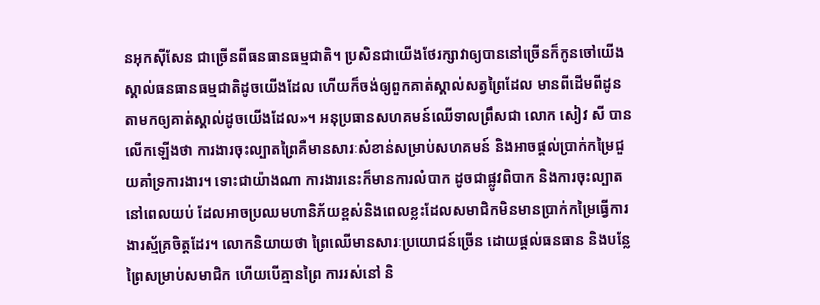នអុកស៊ីសែន ជាច្រើនពីធនធានធម្មជាតិ។ ប្រសិនជាយើងថែរក្សាវាឲ្យបាននៅច្រើនក៏កូនចៅយើងស្គាល់ធនធានធម្មជាតិដូចយើងដែល ហើយក៏ចង់ឲ្យពួកគាត់ស្គាល់សត្វព្រៃដែល មានពីដើមពីដូនតាមកឲ្យគាត់ស្គាល់ដូចយើងដែល»។ អនុប្រធានសហគមន៍ឈើទាលព្រឹសជា លោក សៀវ សី បានលើកឡើងថា ការងារចុះល្បាតព្រៃគឺមានសារៈសំខាន់សម្រាប់សហគមន៍ និងអាចផ្តល់ប្រាក់កម្រៃជួយគាំទ្រការងារ។ ទោះជាយ៉ាងណា ការងារនេះក៏មានការលំបាក ដូចជាផ្លូវពិបាក និងការចុះល្បាតនៅពេលយប់ ដែលអាចប្រឈមហានិភ័យខ្ពស់និងពេលខ្លះដែលសមាជិកមិនមានប្រាក់កម្រៃធ្វើការងារស្ម័គ្រចិត្តដែរ។ លោកនិយាយថា ព្រៃឈើមានសារៈប្រយោជន៍ច្រើន ដោយផ្តល់ធនធាន និងបន្លែព្រៃសម្រាប់សមាជិក ហើយបើគ្មានព្រៃ ការរស់នៅ និ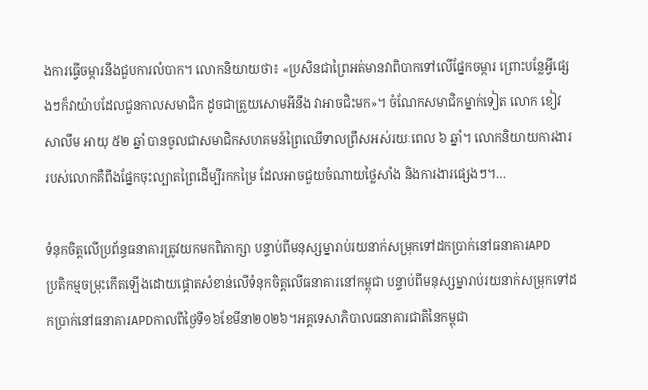ងការធ្វើចម្ការនឹងជួបការលំបាក។ លោកនិយាយថា៖ «ប្រសិនជាព្រៃអត់មានវាពិបាកទៅលើផ្នែកចម្ការ ព្រោះបន្លែអ្វីផ្សេងៗក៏វាយ៉ាបដែលជួនកាលសមាជិក ដូចជាត្រួយសោមអីនឹង វាអាចជិះមក»។ ចំណែកសមាជិកម្នាក់ទៀត លោក ខៀវ សាលឹម អាយុ ៥២ ឆ្នាំ បានចូលជាសមាជិកសហគមន៍ព្រៃឈើទាលព្រឹសអស់រយៈពេល ៦ ឆ្នាំ។ លោកនិយាយការងាររបស់លោកគឺពឹងផ្នែកចុះល្បាតព្រៃដើម្បីរកកម្រៃ ដែលអាចជួយចំណាយថ្លៃសាំង និងការងារផ្សេងៗ។…

ទំនុកចិត្តលើប្រព័ន្ធធនាគារត្រូវយកមកពិភាក្សា បន្ទាប់ពីមនុស្សម្នារាប់រយនាក់សម្រុកទៅដកប្រាក់នៅធនាគារAPD
ប្រតិកម្មចម្រុះកើតឡើងដោយផ្ដោតសំខាន់លើទំនុកចិត្តលើធនាគារនៅកម្ពុជា បន្ទាប់ពីមនុស្សម្នារាប់រយនាក់សម្រុកទៅដកប្រាក់នៅធនាគារAPDកាលពីថ្ងៃទី១៦ខែមីនា២០២៦។អគ្គទេសាភិបាលធនាគារជាតិនៃកម្ពុជា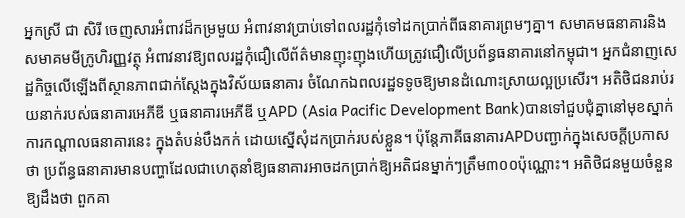អ្នកស្រី ជា សិរី ចេញសារអំពាវដ៏កម្រមួយ អំពាវនាវប្រាប់ទៅពលរដ្ឋកុំទៅដកប្រាក់ពីធនាគារព្រមៗគ្នា។ សមាគមធនាគារនិងសមាគមមីក្រូហិរញ្ញវត្ថុ អំពាវនាវឱ្យពលរដ្ឋកុំជឿលើព័ត៌មានញុះញុងហើយត្រូវជឿលើប្រព័ន្ធធនាគារនៅកម្ពុជា។ អ្នកជំនាញសេដ្ឋកិច្ចលើឡើងពីស្ថានភាពជាក់ស្ដែងក្នុងវិស័យធនាគារ ចំណែកឯពលរដ្ឋទទូចឱ្យមានដំណោះស្រាយល្អប្រសើរ។ អតិថិជនរាប់រយនាក់របស់ធនាគារអេភីឌី ឬធនាគារអេភីឌី ឬAPD (Asia Pacific Development Bank)បានទៅជួបជុំគ្នានៅមុខស្នាក់ការកណ្ដាលធនាគារនេះ ក្នុងតំបន់បឹងកក់ ដោយស្នើសុំដកប្រាក់របស់ខ្លួន។ ប៉ុន្តែភាគីធនាគារAPDបញ្ជាក់ក្នុងសេចក្ដីប្រកាសថា ប្រព័ន្ធធនាគារមានបញ្ហាដែលជាហេតុនាំឱ្យធនាគារអាចដកប្រាក់ឱ្យអតិជនម្នាក់ៗត្រឹម៣០០ប៉ុណ្ណោះ។ អតិថិជនមួយចំនួនឱ្យដឹងថា ពួកគា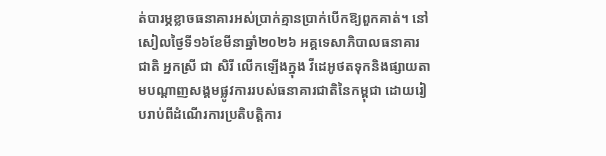ត់បារម្ភខ្លាចធនាគារអស់ប្រាក់គ្មានប្រាក់បើកឱ្យពួកគាត់។ នៅសៀលថ្ងៃទី១៦ខែមីនាឆ្នាំ២០២៦ អគ្គទេសាភិបាលធនាគារជាតិ អ្នកស្រី ជា សិរី លើកឡើងក្នុង វីដេអូថតទុកនិងផ្សាយតាមបណ្ដាញសង្គមផ្លូវការរបស់ធនាគារជាតិនៃកម្ពុជា ដោយរៀបរាប់ពីដំណើរការប្រតិបត្តិការ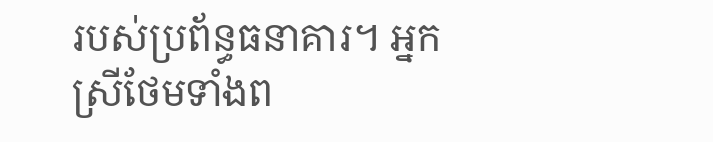របស់ប្រព័ន្ធធនាគារ។ អ្នកស្រីថែមទាំងព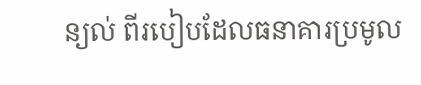ន្យល់ ពីរបៀបដែលធនាគារប្រមូល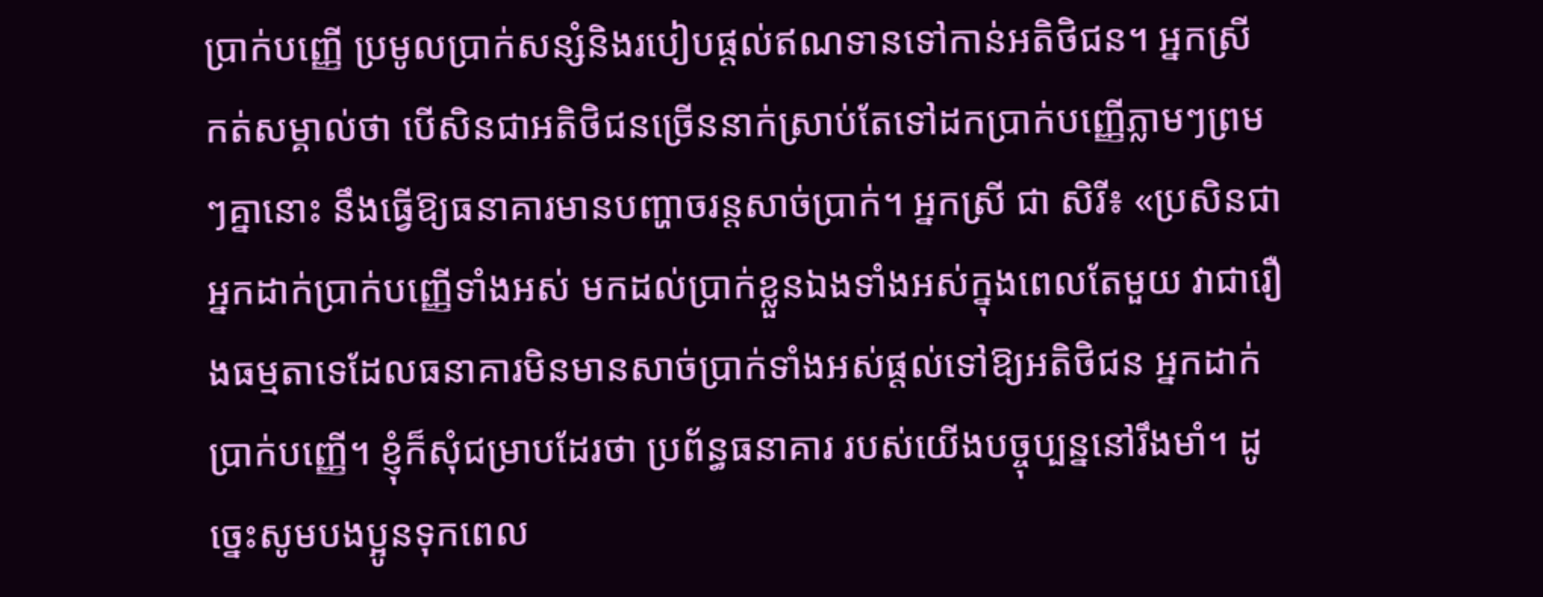ប្រាក់បញ្ញើ ប្រមូលប្រាក់សន្សំនិងរបៀបផ្ដល់ឥណទានទៅកាន់អតិថិជន។ អ្នកស្រី កត់សម្គាល់ថា បើសិនជាអតិថិជនច្រើននាក់ស្រាប់តែទៅដកប្រាក់បញ្ញើភ្លាមៗព្រមៗគ្នានោះ នឹងធ្វើឱ្យធនាគារមានបញ្ហាចរន្តសាច់ប្រាក់។ អ្នកស្រី ជា សិរី៖ «ប្រសិនជាអ្នកដាក់ប្រាក់បញ្ញើទាំងអស់ មកដល់ប្រាក់ខ្លួនឯងទាំងអស់ក្នុងពេលតែមួយ វាជារឿងធម្មតាទេដែលធនាគារមិនមានសាច់ប្រាក់ទាំងអស់ផ្តល់ទៅឱ្យអតិថិជន អ្នកដាក់ប្រាក់បញ្ញើ។ ខ្ញុំក៏សុំជម្រាបដែរថា ប្រព័ន្ធធនាគារ របស់យើងបច្ចុប្បន្ននៅរឹងមាំ។ ដូច្នេះសូមបងប្អូនទុកពេល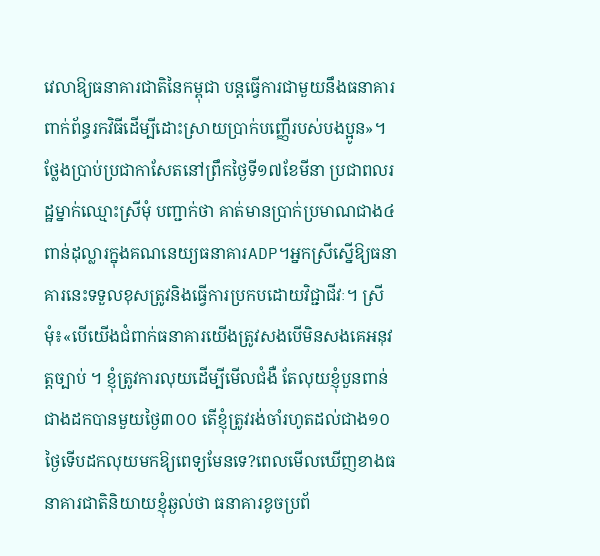វេលាឱ្យធនាគារជាតិនៃកម្ពុជា បន្តធ្វើការជាមួយនឹងធនាគារពាក់ព័ន្ធរកវិធីដើម្បីដោះស្រាយប្រាក់បញ្ញើរបស់បងប្អូន»។ ថ្លែងប្រាប់ប្រជាកាសែតនៅព្រឹកថ្ងៃទី១៧ខែមីនា ប្រជាពលរដ្ឋម្នាក់ឈ្មោះស្រីមុំ បញ្ជាក់ថា គាត់មានប្រាក់ប្រមាណជាង៤ពាន់ដុល្លារក្នុងគណនេយ្យធនាគារADP។អ្នកស្រីស្នើឱ្យធនាគារនេះទទួលខុសត្រូវនិងធ្វើការប្រកបដោយវិជ្ជាជីវៈ។ ស្រីមុំ៖«បើយើងជំពាក់ធនាគារយើងត្រូវសងបើមិនសងគេអនុវត្តច្បាប់ ។ ខ្ញុំត្រូវការលុយដើម្បីមើលជំងឺ តែលុយខ្ញុំបួនពាន់ជាងដកបានមួយថ្ងៃ៣០០ តើខ្ញុំត្រូវរង់ចាំរហូតដល់ជាង១០ថ្ងៃទើបដកលុយមកឱ្យពេទ្យមែនទេ?ពេលមើលឃើញខាងធនាគារជាតិនិយាយខ្ញុំឆ្ងល់ថា ធនាគារខូចប្រព័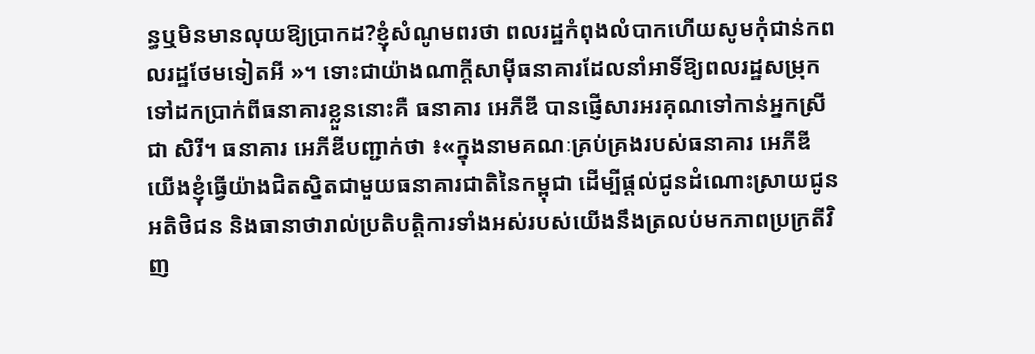ន្ធឬមិនមានលុយឱ្យប្រាកដ?ខ្ញុំសំណូមពរថា ពលរដ្ឋកំពុងលំបាកហើយសូមកុំជាន់កពលរដ្ឋថែមទៀតអី »។ ទោះជាយ៉ាងណាក្ដីសាម៉ីធនាគារដែលនាំអាទិ៍ឱ្យពលរដ្ឋសម្រុកទៅដកប្រាក់ពីធនាគារខ្លួននោះគឺ ធនាគារ អេភីឌី បានផ្ញើសារអរគុណទៅកាន់អ្នកស្រី ជា សិរី។ ធនាគារ អេភីឌីបញ្ជាក់ថា ៖«ក្នុងនាមគណៈគ្រប់គ្រងរបស់ធនាគារ អេភីឌី យើងខ្ញុំធ្វើយ៉ាងជិតស្និតជាមួយធនាគារជាតិនៃកម្ពុជា ដើម្បីផ្តល់ជូនដំណោះស្រាយជូនអតិថិជន និងធានាថារាល់ប្រតិបត្តិការទាំងអស់របស់យើងនឹងត្រលប់មកភាពប្រក្រតីវិញ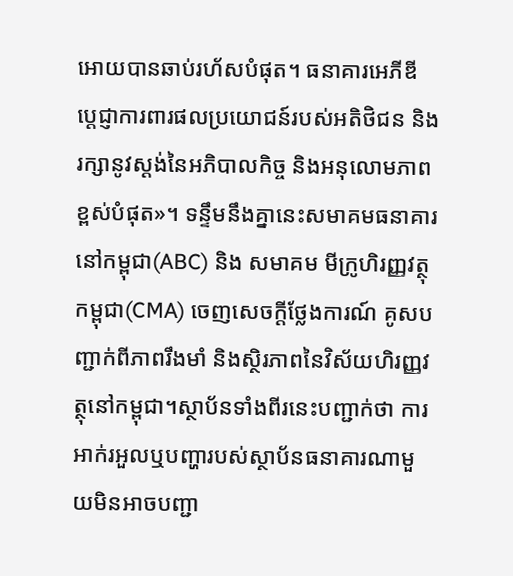អោយបានឆាប់រហ័សបំផុត។ ធនាគារអេភីឌី ប្តេជ្ញាការពារផលប្រយោជន៍របស់អតិថិជន និងរក្សានូវស្តង់នៃអភិបាលកិច្ច និងអនុលោមភាពខ្ពស់បំផុត»។ ទន្ទឹមនឹងគ្នានេះសមាគមធនាគារនៅកម្ពុជា(ABC) និង សមាគម មីក្រូហិរញ្ញវត្ថុកម្ពុជា(CMA) ចេញសេចក្តីថ្លែងការណ៍ គូសបញ្ជាក់ពីភាពរឹងមាំ និងស្ថិរភាពនៃវិស័យហិរញ្ញវត្ថុនៅកម្ពុជា។ស្ថាប័នទាំងពីរនេះបញ្ជាក់ថា ការអាក់រអួលឬបញ្ហារបស់ស្ថាប័នធនាគារណាមួយមិនអាចបញ្ជា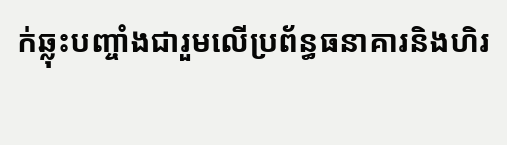ក់ឆ្លុះបញ្ចាំងជារួមលើប្រព័ន្ធធនាគារនិងហិរ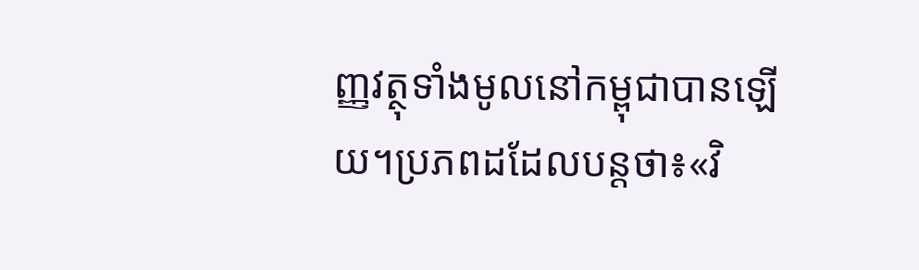ញ្ញវត្ថុទាំងមូលនៅកម្ពុជាបានឡើយ។ប្រភពដដែលបន្តថា៖«វិ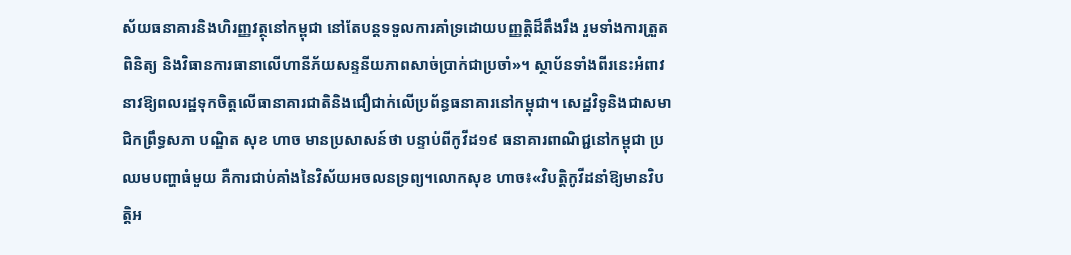ស័យធនាគារនិងហិរញ្ញវត្ថុនៅកម្ពុជា នៅតែបន្តទទួលការគាំទ្រដោយបញ្ញត្តិដ៏តឹងរឹង រួមទាំងការត្រួតពិនិត្យ និងវិធានការធានាលើហានីភ័យសន្ទនីយភាពសាច់ប្រាក់ជាប្រចាំ»។ ស្ថាប័នទាំងពីរនេះអំពាវនាវឱ្យពលរដ្ឋទុកចិត្តលើធានាគារជាតិនិងជឿជាក់លើប្រព័ន្ធធនាគារនៅកម្ពុជា។ សេដ្ឋវិទូនិងជាសមាជិកព្រឹទ្ធសភា បណ្ឌិត សុខ ហាច មានប្រសាសន៍ថា បន្ទាប់ពីកូវីដ១៩ ធនាគារពាណិជ្ជនៅកម្ពុជា ប្រឈមបញ្ហាធំមួយ គឺការជាប់គាំងនៃវិស័យអចលនទ្រព្យ។លោកសុខ ហាច៖«វិបត្តិកូវីដនាំឱ្យមានវិបត្តិអ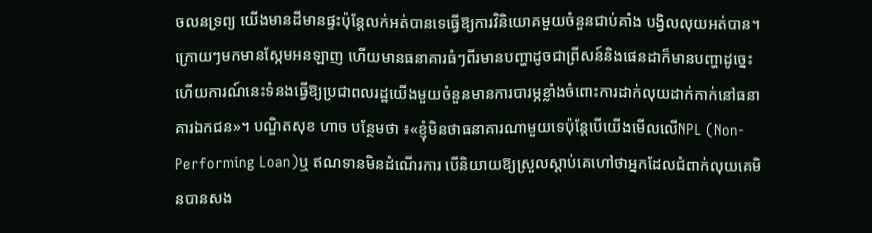ចលនទ្រព្យ យើងមានដីមានផ្ទះប៉ុន្តែលក់អត់បានទេធ្វើឱ្យការវិនិយោគមួយចំនួនជាប់គាំង បង្វិលលុយអត់បាន។ក្រោយៗមកមានស្កែមអនឡាញ ហើយមានធនាគារធំៗពីរមានបញ្ហាដូចជាព្រីសន៍និងផេនដាក៏មានបញ្ហាដូច្នេះ ហើយការណ៍នេះទំនងធ្វើឱ្យប្រជាពលរដ្ឋយើងមួយចំនួនមានការបារម្ភខ្លាំងចំពោះការដាក់លុយដាក់កាក់នៅធនាគារឯកជន»។ បណ្ឌិតសុខ ហាច បន្ថែមថា ៖«ខ្ញុំមិនថាធនាគារណាមួយទេប៉ុន្តែបើយើងមើលលើNPL (Non-Performing Loan)ឬ ឥណទានមិនដំណើរការ បើនិយាយឱ្យស្រួលស្ដាប់គេហៅថាអ្នកដែលជំពាក់លុយគេមិនបានសង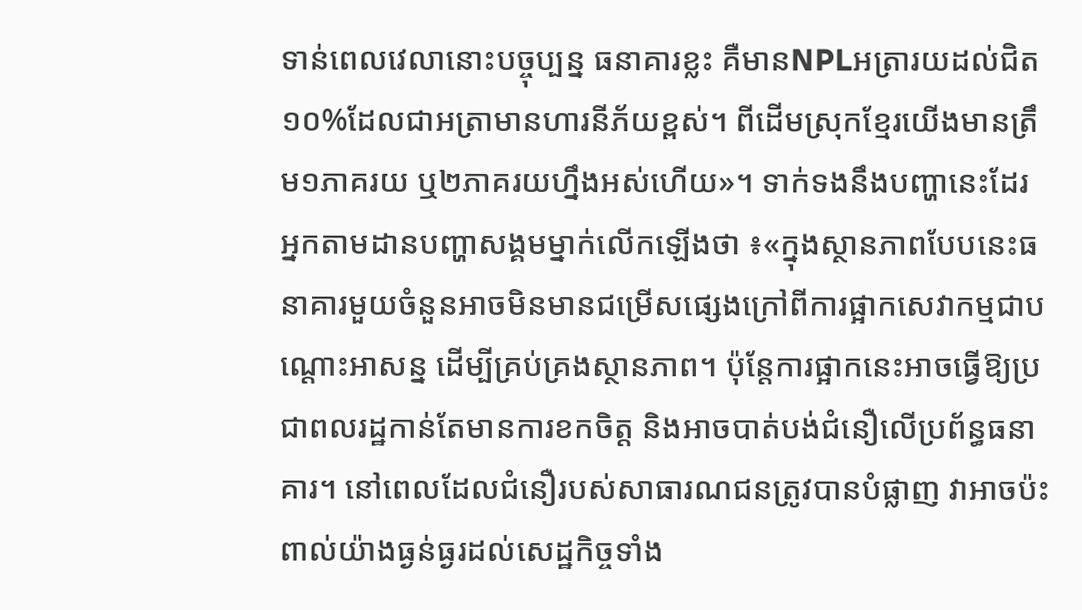ទាន់ពេលវេលានោះបច្ចុប្បន្ន ធនាគារខ្លះ គឺមានNPLអត្រារយដល់ជិត១០%ដែលជាអត្រាមានហារនីភ័យខ្ពស់។ ពីដើមស្រុកខ្មែរយើងមានត្រឹម១ភាគរយ ឬ២ភាគរយហ្នឹងអស់ហើយ»។ ទាក់ទងនឹងបញ្ហានេះដែរ អ្នកតាមដានបញ្ហាសង្គមម្នាក់លើកឡើងថា ៖«ក្នុងស្ថានភាពបែបនេះធនាគារមួយចំនួនអាចមិនមានជម្រើសផ្សេងក្រៅពីការផ្អាកសេវាកម្មជាបណ្ដោះអាសន្ន ដើម្បីគ្រប់គ្រងស្ថានភាព។ ប៉ុន្តែការផ្អាកនេះអាចធ្វើឱ្យប្រជាពលរដ្ឋកាន់តែមានការខកចិត្ត និងអាចបាត់បង់ជំនឿលើប្រព័ន្ធធនាគារ។ នៅពេលដែលជំនឿរបស់សាធារណជនត្រូវបានបំផ្លាញ វាអាចប៉ះពាល់យ៉ាងធ្ងន់ធ្ងរដល់សេដ្ឋកិច្ចទាំង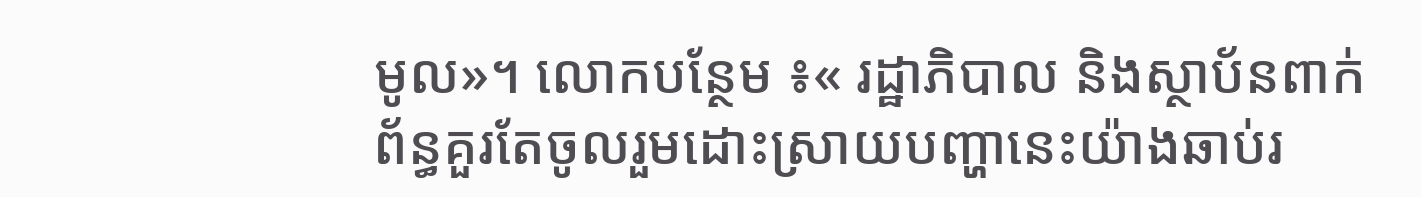មូល»។ លោកបន្ថែម ៖« រដ្ឋាភិបាល និងស្ថាប័នពាក់ព័ន្ធគួរតែចូលរួមដោះស្រាយបញ្ហានេះយ៉ាងឆាប់រ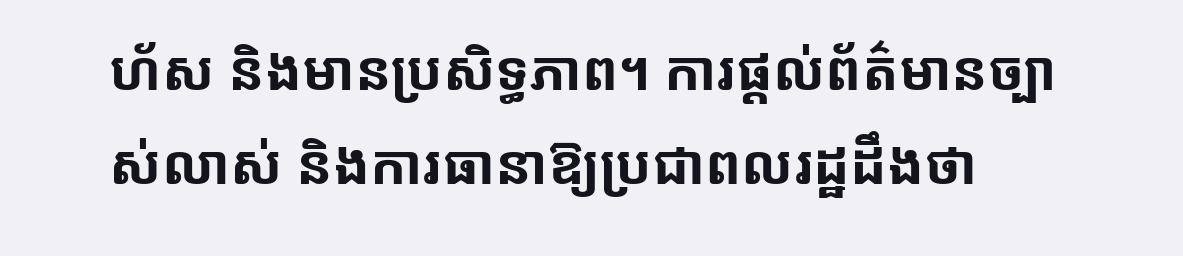ហ័ស និងមានប្រសិទ្ធភាព។ ការផ្តល់ព័ត៌មានច្បាស់លាស់ និងការធានាឱ្យប្រជាពលរដ្ឋដឹងថា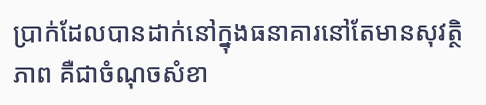ប្រាក់ដែលបានដាក់នៅក្នុងធនាគារនៅតែមានសុវត្ថិភាព គឺជាចំណុចសំខា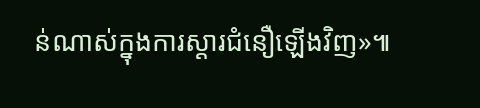ន់ណាស់ក្នុងការស្ដារជំនឿឡើងវិញ»៕